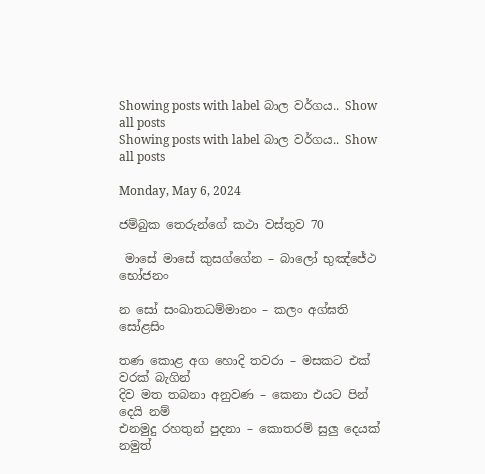Showing posts with label බාල වර්ගය.. Show all posts
Showing posts with label බාල වර්ගය.. Show all posts

Monday, May 6, 2024

ජම්බුක තෙරුන්ගේ කථා වස්තුව 70

 මාසේ මාසේ කුසග්ගේන – බාලෝ භුඤ්ජේථ භෝජනං

න සෝ සංඛාතධම්මානං – කලං අග්ඝති සෝළසිං

තණ කොළ අග හොදි තවරා – මසකට එක් වරක් බැගින්
දිව මත තබනා අනුවණ – කෙනා එයට පින් දෙයි නම්
එනමුදු රහතුන් පුදනා – කොතරම් සුලු දෙයක් නමුත්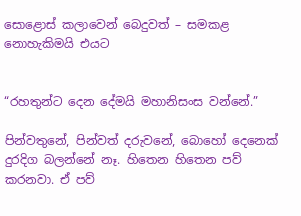සොළොස් කලාවෙන් බෙදුවත් – සමකළ නොහැකිමයි එයට


“රහතුන්ට දෙන දේමයි මහානිසංස වන්නේ.”

පින්වතුනේ, පින්වත් දරුවනේ, බොහෝ දෙනෙක් දුරදිග බලන්නේ නෑ. හිතෙන හිතෙන පව් කරනවා. ඒ පව්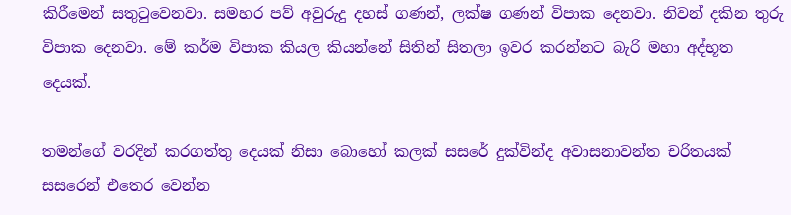කිරීමෙන් සතුටුවෙනවා. සමහර පව් අවුරුදු දහස් ගණන්, ලක්ෂ ගණන් විපාක දෙනවා. නිවන් දකින තුරු විපාක දෙනවා. මේ කර්ම විපාක කියල කියන්නේ සිතින් සිතලා ඉවර කරන්නට බැරි මහා අද්භූත දෙයක්.

තමන්ගේ වරදින් කරගත්තු දෙයක් නිසා බොහෝ කලක් සසරේ දුක්වින්ද අවාසනාවන්ත චරිතයක් සසරෙන් එතෙර වෙන්න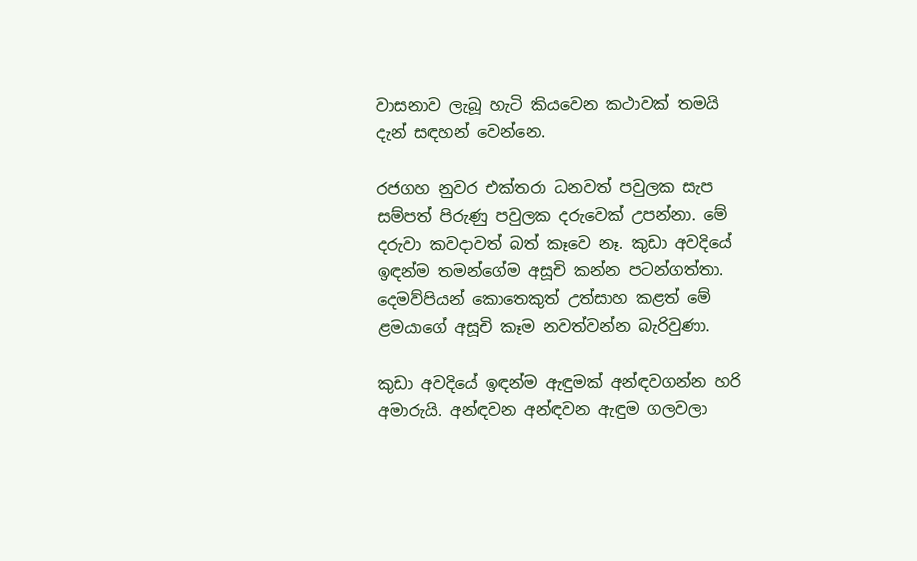වාසනාව ලැබූ හැටි කියවෙන කථාවක් තමයි දැන් සඳහන් වෙන්නෙ.

රජගහ නුවර එක්තරා ධනවත් පවුලක සැප සම්පත් පිරුණු පවුලක දරුවෙක් උපන්නා. මේ දරුවා කවදාවත් බත් කෑවෙ නෑ. කුඩා අවදියේ ඉඳන්ම තමන්ගේම අසූචි කන්න පටන්ගත්තා. දෙමව්පියන් කොතෙකුත් උත්සාහ කළත් මේ ළමයාගේ අසූචි කෑම නවත්වන්න බැරිවුණා.

කුඩා අවදියේ ඉඳන්ම ඇඳුමක් අන්ඳවගන්න හරි අමාරුයි. අන්ඳවන අන්ඳවන ඇඳුම ගලවලා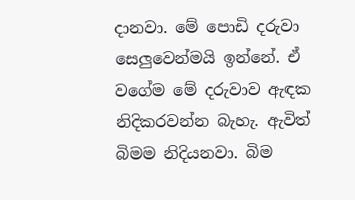දානවා. මේ පොඩි දරුවා සෙලුවෙන්මයි ඉන්නේ. ඒ වගේම මේ දරුවාව ඇඳක නිදිකරවන්න බැහැ. ඇවිත් බිමම නිදියනවා. බිම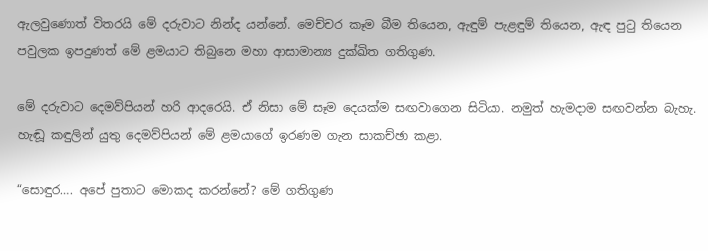ඇලවුණොත් විතරයි මේ දරුවාට නින්ද යන්නේ. මෙච්චර කෑම බීම තියෙන, ඇඳුම් පැළඳුම් තියෙන, ඇඳ පුටු තියෙන පවුලක ඉපදුණත් මේ ළමයාට තිබුනෙ මහා ආසාමාන්‍ය දුක්ඛිත ගතිගුණ.

මේ දරුවාට දෙමව්පියන් හරි ආදරෙයි. ඒ නිසා මේ සෑම දෙයක්ම සඟවාගෙන සිටියා. නමුත් හැමදාම සඟවන්න බැහැ. හැඬූ කඳුලින් යුතු දෙමව්පියන් මේ ළමයාගේ ඉරණම ගැන සාකච්ඡා කළා.

“සොඳුර…. අපේ පුතාට මොකද කරන්නේ? මේ ගතිගුණ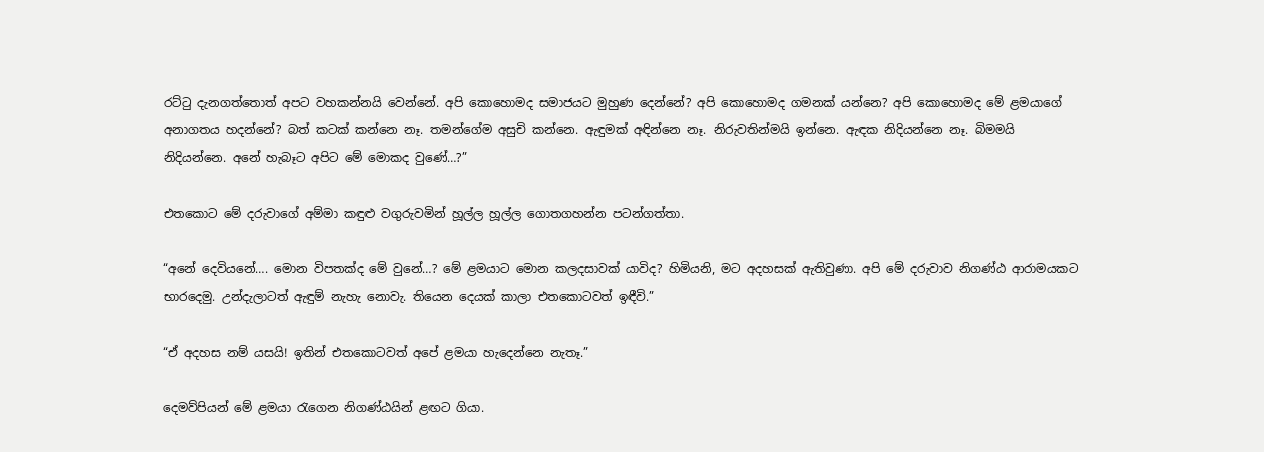රට්ටු දැනගත්තොත් අපට වහකන්නයි වෙන්නේ. අපි කොහොමද සමාජයට මුහුණ දෙන්නේ? අපි කොහොමද ගමනක් යන්නෙ? අපි කොහොමද මේ ළමයාගේ අනාගතය හදන්නේ? බත් කටක් කන්නෙ නෑ. තමන්ගේම අසුචි කන්නෙ. ඇඳුමක් අඳින්නෙ නෑ. නිරුවතින්මයි ඉන්නෙ. ඇඳක නිදියන්නෙ නෑ. බිමමයි නිදියන්නෙ. අනේ හැබෑට අපිට මේ මොකද වුණේ…?”

එතකොට මේ දරුවාගේ අම්මා කඳුළු වගුරුවමින් හූල්ල හූල්ල ගොතගහන්න පටන්ගත්තා.

“අනේ දෙවියනේ…. මොන විපතක්ද මේ වුනේ…? මේ ළමයාට මොන කලදසාවක් යාවිද? හිමියනි, මට අදහසක් ඇතිවුණා. අපි මේ දරුවාව නිගණ්ඨ ආරාමයකට භාරදෙමු. උන්දැලාටත් ඇඳුම් නැහැ නොවැ. තියෙන දෙයක් කාලා එතකොටවත් ඉඳීවි.”

“ඒ අදහස නම් යසයි! ඉතින් එතකොටවත් අපේ ළමයා හැදෙන්නෙ නැතෑ.”

දෙමව්පියන් මේ ළමයා රැගෙන නිගණ්ඨයින් ළඟට ගියා.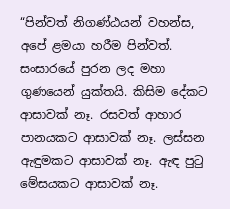“පින්වත් නිගණ්ඨයන් වහන්ස, අපේ ළමයා හරීම පින්වත්. සංසාරයේ පුරන ලද මහා ගුණයෙන් යුක්තයි. කිසිම දේකට ආසාවක් නෑ. රසවත් ආහාර පානයකට ආසාවක් නෑ. ලස්සන ඇඳුමකට ආසාවක් නෑ. ඇඳ පුටු මේසයකට ආසාවක් නෑ.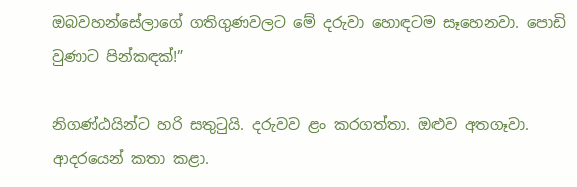ඔබවහන්සේලාගේ ගතිගුණවලට මේ දරුවා හොඳටම සෑහෙනවා. පොඩි වුණාට පින්කඳක්!”

නිගණ්ඨයින්ට හරි සතුටුයි. දරුවව ළං කරගත්තා. ඔළුව අතගෑවා. ආදරයෙන් කතා කළා.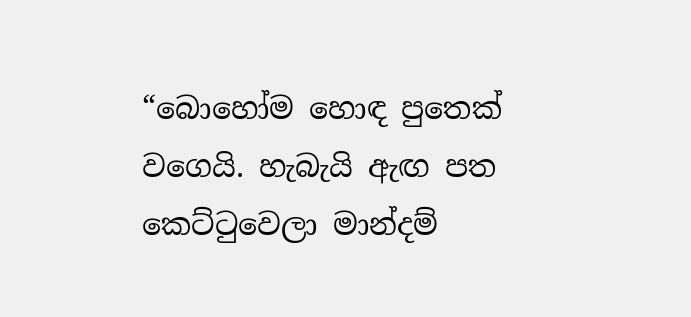“බොහෝම හොඳ පුතෙක් වගෙයි. හැබැයි ඇඟ පත කෙට්ටුවෙලා මාන්දම්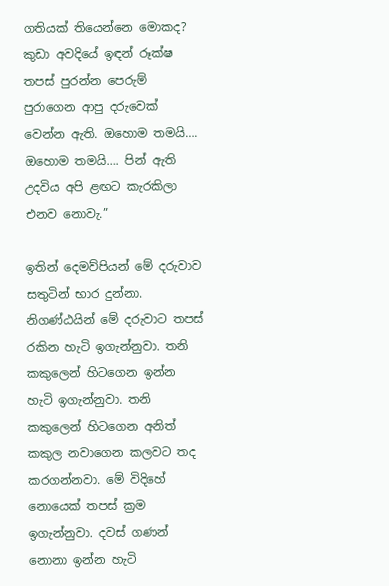ගතියක් තියෙන්නෙ මොකද? කුඩා අවදියේ ඉඳන් රූක්ෂ තපස් පුරන්න පෙරුම් පුරාගෙන ආපු දරුවෙක් වෙන්න ඇති. ඔහොම තමයි…. ඔහොම තමයි…. පින් ඇති උදවිය අපි ළඟට කැරකිලා එනව නොවැ.”

ඉතින් දෙමව්පියන් මේ දරුවාව සතුටින් භාර දුන්නා. නිගණ්ඨයින් මේ දරුවාට තපස් රකින හැටි ඉගැන්නුවා. තනි කකුලෙන් හිටගෙන ඉන්න හැටි ඉගැන්නුවා. තනි කකුලෙන් හිටගෙන අනිත් කකුල නවාගෙන කලවට තද කරගන්නවා. මේ විදිහේ නොයෙක් තපස් ක්‍රම ඉගැන්නුවා. දවස් ගණන් නොනා ඉන්න හැටි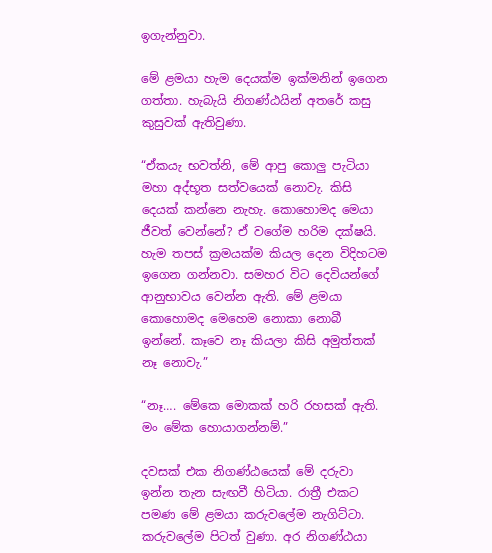ඉගැන්නුවා.

මේ ළමයා හැම දෙයක්ම ඉක්මනින් ඉගෙන ගත්තා. හැබැයි නිගණ්ඨයින් අතරේ කසු කුසුවක් ඇතිවුණා.

“ඒකයැ භවත්නි, මේ ආපු කොලු පැටියා මහා අද්භූත සත්වයෙක් නොවැ. කිසි දෙයක් කන්නෙ නැහැ. කොහොමද මෙයා ජීවත් වෙන්නේ? ඒ වගේම හරිම දක්ෂයි. හැම තපස් ක්‍රමයක්ම කියල දෙන විදිහටම ඉගෙන ගන්නවා. සමහර විට දෙවියන්ගේ ආනුභාවය වෙන්න ඇති. මේ ළමයා කොහොමද මෙහෙම නොකා නොබී ඉන්නේ. කෑවෙ නෑ කියලා කිසි අමුත්තක් නෑ නොවැ.”

“නෑ…. මේකෙ මොකක් හරි රහසක් ඇති. මං මේක හොයාගන්නම්.”

දවසක් එක නිගණ්ඨයෙක් මේ දරුවා ඉන්න තැන සැඟවී හිටියා. රාත්‍රී එකට පමණ මේ ළමයා කරුවලේම නැගිට්ටා. කරුවලේම පිටත් වුණා. අර නිගණ්ඨයා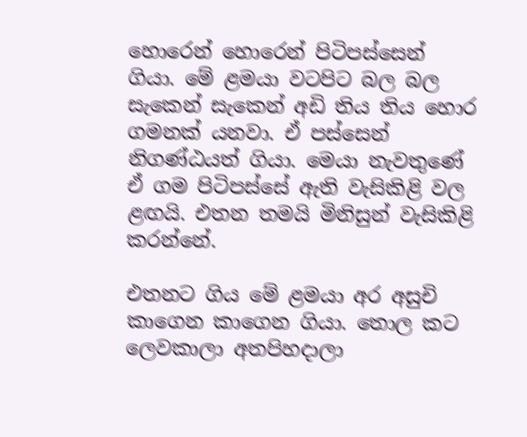හොරෙන් හොරෙන් පිටිපස්සෙන් ගියා. මේ ළමයා වටපිට බල බල සැකෙන් සැකෙන් අඩි තිය තිය හොර ගමනක් යනවා. ඒ පස්සෙන් නිගණ්ඨයත් ගියා. මෙයා නැවතුණේ ඒ ගම පිටිපස්සේ ඇති වැසිකිළි වල ළඟයි. එතන තමයි මිනිසුන් වැසිකිළි කරන්නේ.

එතනට ගිය මේ ළමයා අර අසුචි කාගෙන කාගෙන ගියා. තොල කට ලෙවකාලා අතපිහදාලා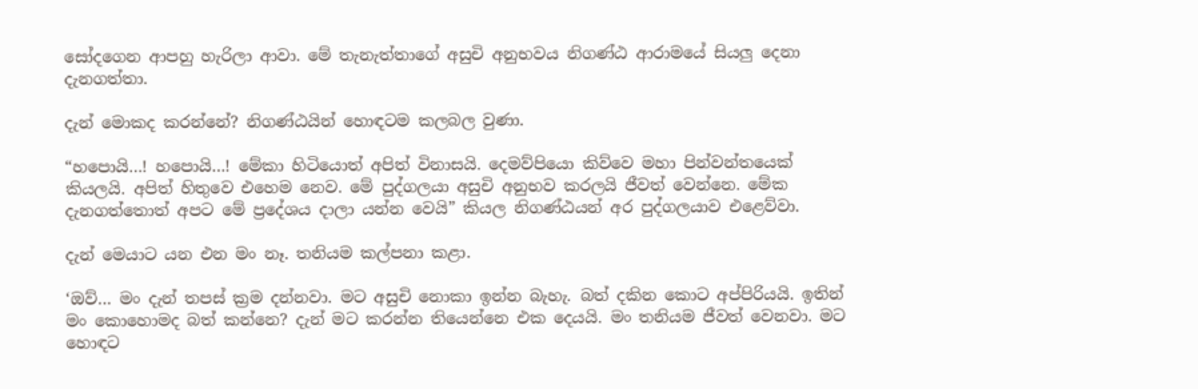සෝදගෙන ආපහු හැරිලා ආවා. මේ තැනැත්තාගේ අසුචි අනුභවය නිගණ්ඨ ආරාමයේ සියලු දෙනා දැනගත්තා.

දැන් මොකද කරන්නේ? නිගණ්ඨයින් හොඳටම කලබල වුණා.

“හපොයි…! හපොයි…! මේකා හිටියොත් අපිත් විනාසයි. දෙමව්පියො කිව්වෙ මහා පින්වන්තයෙක් කියලයි. අපිත් හිතුවෙ එහෙම නෙව. මේ පුද්ගලයා අසුචි අනුභව කරලයි ජීවත් වෙන්නෙ. මේක දැනගත්තොත් අපට මේ ප්‍රදේශය දාලා යන්න වෙයි” කියල නිගණ්ඨයන් අර පුද්ගලයාව එළෙව්වා.

දැන් මෙයාට යන එන මං නෑ. තනියම කල්පනා කළා.

‘ඔව්… මං දැන් තපස් ක්‍රම දන්නවා. මට අසුචි නොකා ඉන්න බැහැ. බත් දකින කොට අප්පිරියයි. ඉතින් මං කොහොමද බත් කන්නෙ? දැන් මට කරන්න තියෙන්නෙ එක දෙයයි. මං තනියම ජීවත් වෙනවා. මට හොඳට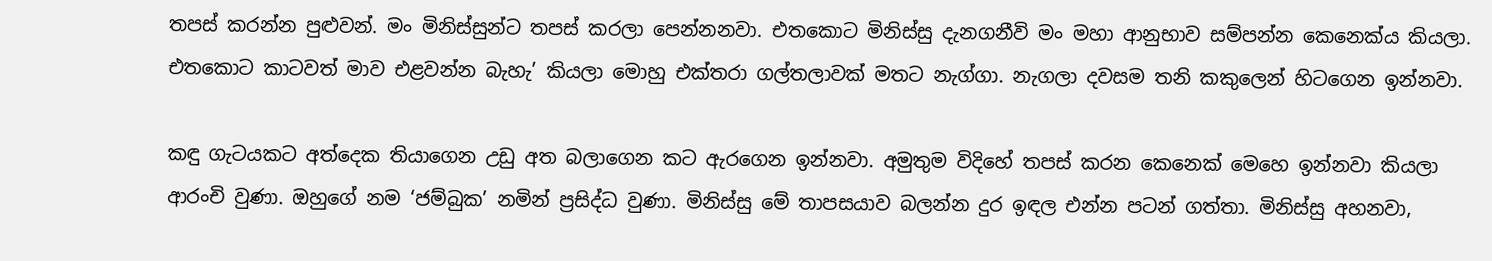තපස් කරන්න පුළුවන්. මං මිනිස්සුන්ට තපස් කරලා පෙන්නනවා. එතකොට මිනිස්සු දැනගනීවි මං මහා ආනුභාව සම්පන්න කෙනෙක්ය කියලා. එතකොට කාටවත් මාව එළවන්න බැහැ’ කියලා මොහු එක්තරා ගල්තලාවක් මතට නැග්ගා. නැගලා දවසම තනි කකුලෙන් හිටගෙන ඉන්නවා.

කඳු ගැටයකට අත්දෙක තියාගෙන උඩු අත බලාගෙන කට ඇරගෙන ඉන්නවා. අමුතුම විදිහේ තපස් කරන කෙනෙක් මෙහෙ ඉන්නවා කියලා ආරංචි වුණා. ඔහුගේ නම ‘ජම්බුක’ නමින් ප්‍රසිද්ධ වුණා. මිනිස්සු මේ තාපසයාව බලන්න දුර ඉඳල එන්න පටන් ගත්තා. මිනිස්සු අහනවා,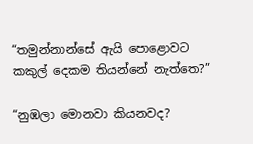“තමුන්නාන්සේ ඇයි පොළොවට කකුල් දෙකම තියන්නේ නැත්තෙ?”

“නුඹලා මොනවා කියනවද?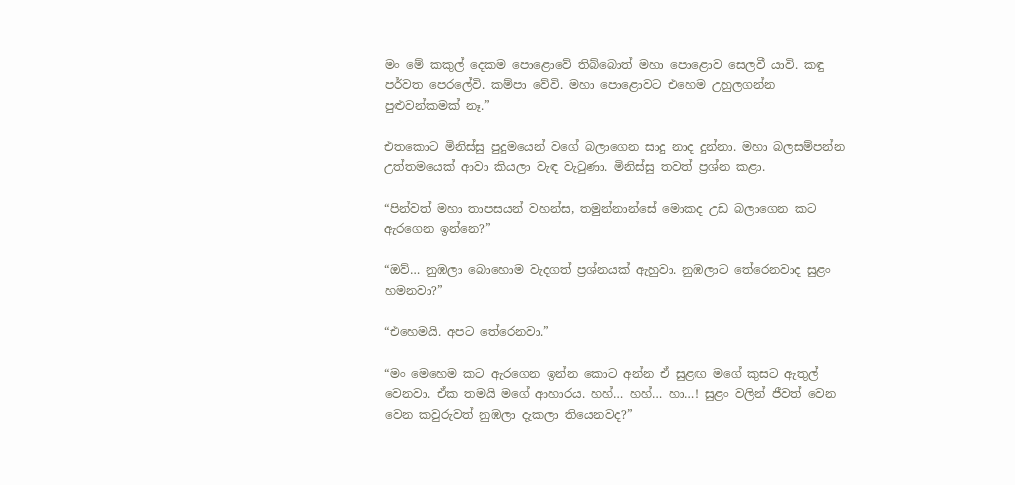මං මේ කකුල් දෙකම පොළොවේ තිබ්බොත් මහා පොළොව සෙලවී යාවි. කඳු පර්වත පෙරලේවි. කම්පා වේවි. මහා පොළොවට එහෙම උහුලගන්න පුළුවන්කමක් නෑ.”

එතකොට මිනිස්සු පුදුමයෙන් වගේ බලාගෙන සාදු නාද දුන්නා. මහා බලසම්පන්න උත්තමයෙක් ආවා කියලා වැඳ වැටුණා. මිනිස්සු තවත් ප්‍රශ්න කළා.

“පින්වත් මහා තාපසයන් වහන්ස, තමුන්නාන්සේ මොකද උඩ බලාගෙන කට ඇරගෙන ඉන්නෙ?”

“ඔව්… නුඹලා බොහොම වැදගත් ප්‍රශ්නයක් ඇහුවා. නුඹලාට තේරෙනවාද සුළං හමනවා?”

“එහෙමයි. අපට තේරෙනවා.”

“මං මෙහෙම කට ඇරගෙන ඉන්න කොට අන්න ඒ සුළඟ මගේ කුසට ඇතුල් වෙනවා. ඒක තමයි මගේ ආහාරය. හහ්… හහ්… හා…! සුළං වලින් ජීවත් වෙන වෙන කවුරුවත් නුඹලා දැකලා තියෙනවද?”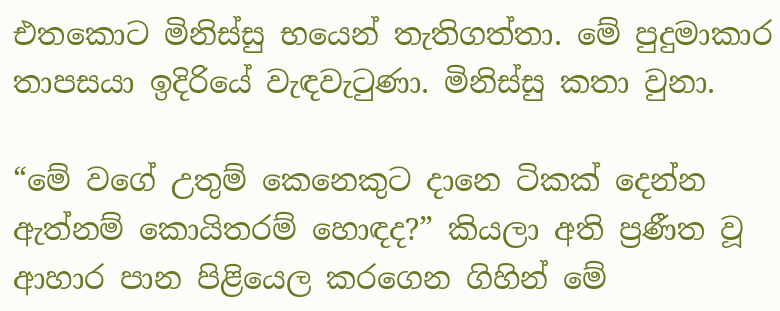එතකොට මිනිස්සු භයෙන් තැතිගත්තා. මේ පුදුමාකාර තාපසයා ඉදිරියේ වැඳවැටුණා. මිනිස්සු කතා වුනා.

“මේ වගේ උතුම් කෙනෙකුට දානෙ ටිකක් දෙන්න ඇත්නම් කොයිතරම් හොඳද?” කියලා අති ප්‍රණීත වූ ආහාර පාන පිළියෙල කරගෙන ගිහින් මේ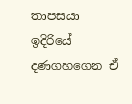තාපසයා ඉදිරියේ දණගහගෙන ඒ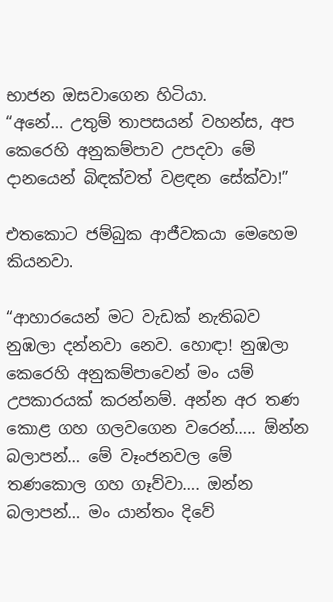භාජන ඔසවාගෙන හිටියා.
“අනේ… උතුම් තාපසයන් වහන්ස, අප කෙරෙහි අනුකම්පාව උපදවා මේ දානයෙන් බිඳක්වත් වළඳන සේක්වා!”

එතකොට ජම්බුක ආජීවකයා මෙහෙම කියනවා.

“ආහාරයෙන් මට වැඩක් නැතිබව නුඹලා දන්නවා නෙව. හොඳා! නුඹලා කෙරෙහි අනුකම්පාවෙන් මං යම් උපකාරයක් කරන්නම්. අන්න අර තණ කොළ ගහ ගලවගෙන වරෙන්….. ඕන්න බලාපන්… මේ වෑංජනවල මේ තණකොල ගහ ගෑව්වා…. ඔන්න බලාපන්… මං යාන්තං දිවේ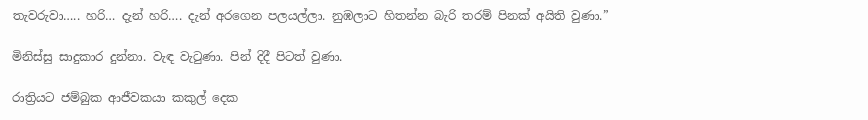තැවරුවා….. හරි… දැන් හරි…. දැන් අරගෙන පලයල්ලා. නුඹලාට හිතන්න බැරි තරම් පිනක් අයිති වුණා.”

මිනිස්සු සාදුකාර දුන්නා. වැඳ වැටුණා. පින් දිදී පිටත් වුණා.

රාත්‍රියට ජම්බුක ආජීවකයා කකුල් දෙක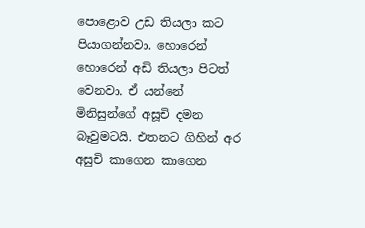පොළොව උඩ තියලා කට පියාගන්නවා. හොරෙන් හොරෙන් අඩි තියලා පිටත් වෙනවා. ඒ යන්නේ මිනිසුන්ගේ අසූචි දමන බෑවුමටයි. එතනට ගිහින් අර අසුචි කාගෙන කාගෙන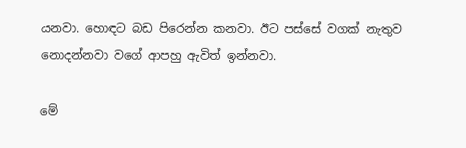යනවා. හොඳට බඩ පිරෙන්න කනවා. ඊට පස්සේ වගක් නැතුව නොදන්නවා වගේ ආපහු ඇවිත් ඉන්නවා.

මේ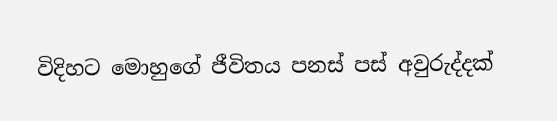විදිහට මොහුගේ ජීවිතය පනස් පස් අවුරුද්දක්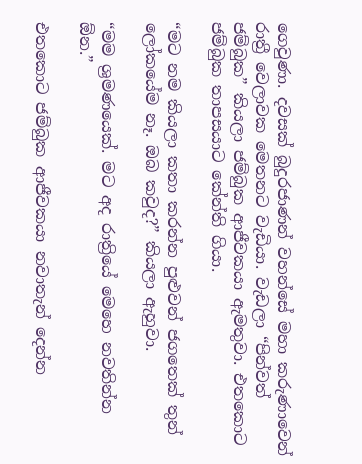ගෙවුණා. දවසක් බුදුරජාණන් වහන්සේ මහා කරුණාවෙන් රාත්‍රී වෙලාවක මෙතනට වැඩියා. වැඩලා “පින්වත් ජම්බුක” කියලා ජම්බුක ආජීවකයා ඇමතුවා. එතකොට ජම්බුක තාපසයාට කේන්ති ගියා.

“මට නම කියලා කතා කරන්න පුළුවන් ජගතෙක් තුන් ලෝකයේම නෑ. ඔබ කවුද?” කියලා ඇහුවා.

“මම ශ්‍රමණයෙක්. මට අද රාත්‍රියේ මෙහෙ නවතින්න ඕන.”

එතකොට ජම්බුක ආජීවකයා නවාතැන් දෙන්න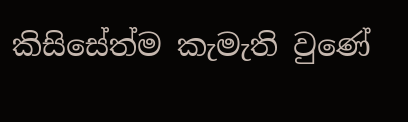කිසිසේත්ම කැමැති වුණේ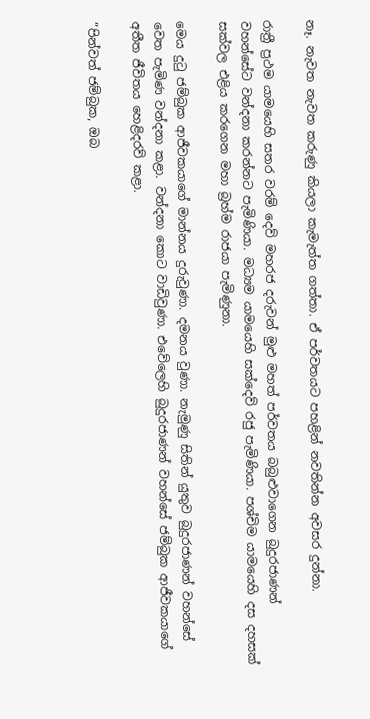නෑ. නැවත නැවත කරුණු කියලා කැමැත්ත ගත්තා. ඒ පර්වතයට පහළින් නවතින්න අවසර දුන්නා.

රාත්‍රී ප්‍රථම යාමයෙහි සතර වරම් දෙව් මහරජ දරුවන් මුළු මහත් පර්වතය බබුළුවාගෙන බුදුරජාණන් වහන්සේට වන්දනා කරන්නට පැමිණියා. මධ්‍යම යාමයෙහි සක්දෙව් රජු පැමිණියා. පශ්චිම යාමයෙහි දස දහසක් සක්වල එළිය කරගෙන මහා බ්‍රහ්ම රාජයා පැමිණුනා.

මෙය දුටු ජම්බුක ආජීවකයාගේ මාන්නය දුරුවුණා. දමනය වුණා. නැමුණු සිතින් යුතුව බුදුරජාණන් වහන්සේ වෙත පැමිණ වන්දනා කළා. වන්දනා කොට වාඩිවුණා. එවේලෙහි බුදුරජාණන් වහන්සේ ජම්බුක ආජීවකයාගේ අතීත ජීවිතය හෙළිදරව් කළා.

“පින්වත් ජම්බුක, ඔබ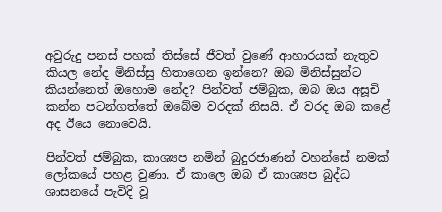අවුරුදු පනස් පහක් තිස්සේ ජීවත් වුණේ ආහාරයක් නැතුව කියල නේද මිනිස්සු හිතාගෙන ඉන්නෙ? ඔබ මිනිස්සුන්ට කියන්නෙත් ඔහොම නේද? පින්වත් ජම්බුක, ඔබ ඔය අසූචි කන්න පටන්ගත්තේ ඔබේම වරදක් නිසයි. ඒ වරද ඔබ කළේ අද ඊයෙ නොවෙයි.

පින්වත් ජම්බුක, කාශ්‍යප නමින් බුදුරජාණන් වහන්සේ නමක් ලෝකයේ පහළ වුණා. ඒ කාලෙ ඔබ ඒ කාශ්‍යප බුද්ධ ශාසනයේ පැවිදි වූ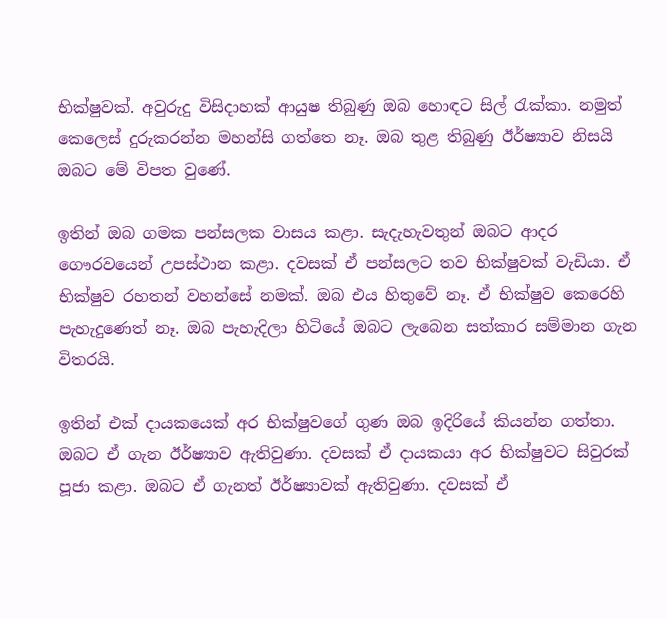භික්ෂුවක්. අවුරුදු විසිදාහක් ආයුෂ තිබුණු ඔබ හොඳට සිල් රැක්කා. නමුත් කෙලෙස් දුරුකරන්න මහන්සි ගත්තෙ නෑ. ඔබ තුළ තිබුණු ඊර්ෂ්‍යාව නිසයි ඔබට මේ විපත වුණේ.

ඉතින් ඔබ ගමක පන්සලක වාසය කළා. සැදැහැවතුන් ඔබට ආදර ගෞරවයෙන් උපස්ථාන කළා. දවසක් ඒ පන්සලට තව භික්ෂුවක් වැඩියා. ඒ භික්ෂුව රහතන් වහන්සේ නමක්. ඔබ එය හිතුවේ නෑ. ඒ භික්ෂුව කෙරෙහි පැහැදුණෙත් නෑ. ඔබ පැහැදිලා හිටියේ ඔබට ලැබෙන සත්කාර සම්මාන ගැන විතරයි.

ඉතින් එක් දායකයෙක් අර භික්ෂුවගේ ගුණ ඔබ ඉදිරියේ කියන්න ගත්තා. ඔබට ඒ ගැන ඊර්ෂ්‍යාව ඇතිවුණා. දවසක් ඒ දායකයා අර භික්ෂුවට සිවුරක් පූජා කළා. ඔබට ඒ ගැනත් ඊර්ෂ්‍යාවක් ඇතිවුණා. දවසක් ඒ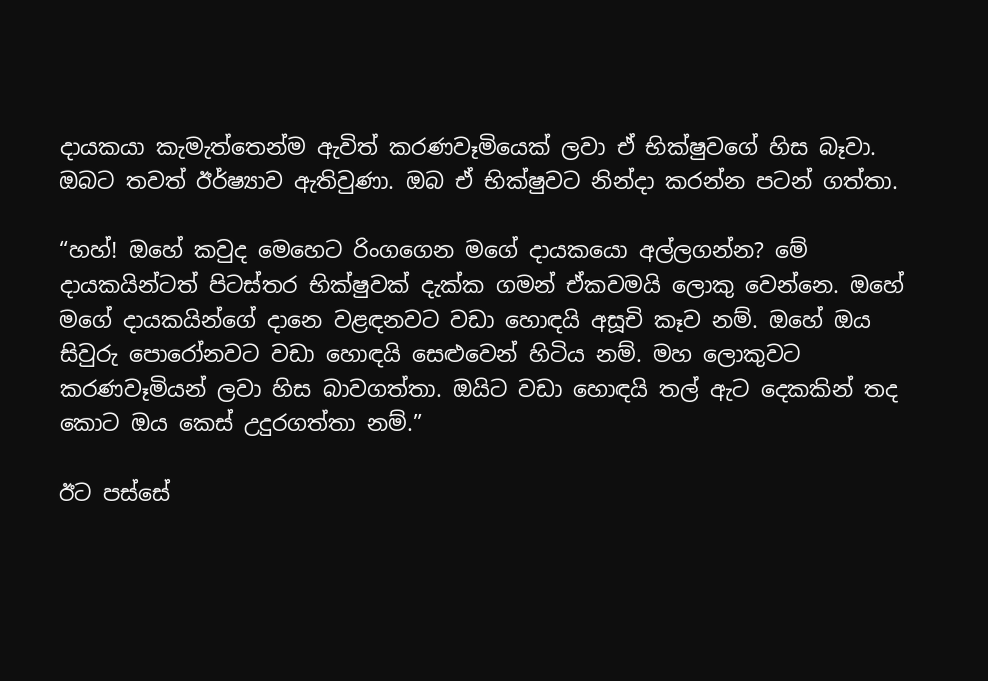දායකයා කැමැත්තෙන්ම ඇවිත් කරණවෑමියෙක් ලවා ඒ භික්ෂුවගේ හිස බෑවා. ඔබට තවත් ඊර්ෂ්‍යාව ඇතිවුණා. ඔබ ඒ භික්ෂුවට නින්දා කරන්න පටන් ගත්තා.

“හහ්! ඔහේ කවුද මෙහෙට රිංගගෙන මගේ දායකයො අල්ලගන්න? මේ දායකයින්ටත් පිටස්තර භික්ෂුවක් දැක්ක ගමන් ඒකවමයි ලොකු වෙන්නෙ. ඔහේ මගේ දායකයින්ගේ දානෙ වළඳනවට වඩා හොඳයි අසූචි කෑව නම්. ඔහේ ඔය සිවුරු පොරෝනවට වඩා හොඳයි සෙළුවෙන් හිටිය නම්. මහ ලොකුවට කරණවෑමියන් ලවා හිස බාවගත්තා. ඔයිට වඩා හොඳයි තල් ඇට දෙකකින් තද කොට ඔය කෙස් උදුරගත්තා නම්.”

ඊට පස්සේ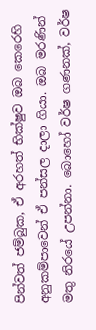පින්වත් ජම්බුක, ඒ අරහත් භික්ෂුව ඔබ කෙරෙහි අනුකම්පාවෙන් ඒ පන්සල දාලා ගියා. ඔබ මරණින් මතු නිරයේ උපන්නා. බොහෝ වර්ෂ ගණනක්, වර්ෂ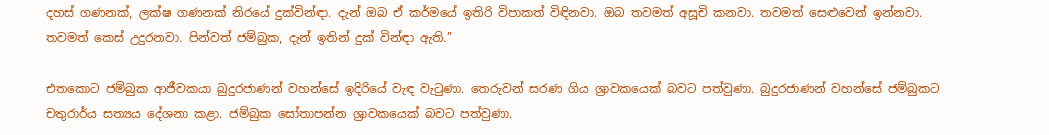දහස් ගණනක්, ලක්ෂ ගණනක් නිරයේ දුක්වින්ඳා. දැන් ඔබ ඒ කර්මයේ ඉතිරි විපාකත් විඳිනවා. ඔබ තවමත් අසූචි කනවා. තවමත් සෙළුවෙන් ඉන්නවා. තවමත් කෙස් උදුරනවා. පින්වත් ජම්බුක, දැන් ඉතින් දුක් වින්ඳා ඇති.”

එතකොට ජම්බුක ආජීවකයා බුදුරජාණන් වහන්සේ ඉදිරියේ වැඳ වැටුණා. තෙරුවන් සරණ ගිය ශ්‍රාවකයෙක් බවට පත්වුණා. බුදුරජාණන් වහන්සේ ජම්බුකට චතුරාර්ය සත්‍යය දේශනා කළා. ජම්බුක සෝතාපන්න ශ්‍රාවකයෙක් බවට පත්වුණා.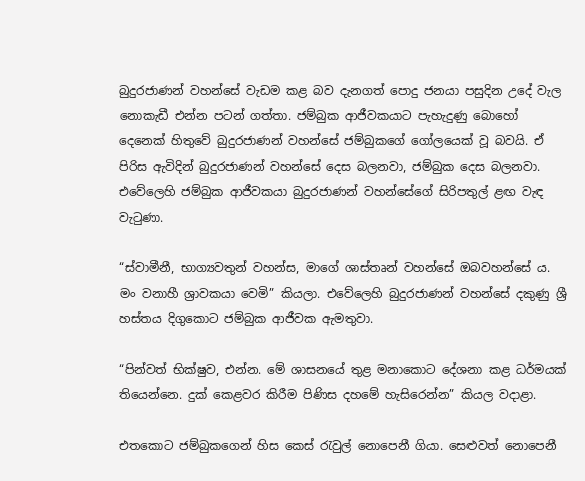බුදුරජාණන් වහන්සේ වැඩම කළ බව දැනගත් පොදු ජනයා පසුදින උදේ වැල නොකැඩී එන්න පටන් ගත්තා. ජම්බුක ආජීවකයාට පැහැදුණු බොහෝ දෙනෙක් හිතුවේ බුදුරජාණන් වහන්සේ ජම්බුකගේ ගෝලයෙක් වූ බවයි. ඒ පිරිස ඇවිදින් බුදුරජාණන් වහන්සේ දෙස බලනවා, ජම්බුක දෙස බලනවා. එවේලෙහි ජම්බුක ආජීවකයා බුදුරජාණන් වහන්සේගේ සිරිපතුල් ළඟ වැඳ වැටුණා.

“ස්වාමීනී, භාග්‍යවතුන් වහන්ස, මාගේ ශාස්තෘන් වහන්සේ ඔබවහන්සේ ය. මං වනාහී ශ්‍රාවකයා වෙමි” කියලා. එවේලෙහි බුදුරජාණන් වහන්සේ දකුණු ශ්‍රී හස්තය දිගුකොට ජම්බුක ආජීවක ඇමතුවා.

“පින්වත් භික්ෂුව, එන්න. මේ ශාසනයේ තුළ මනාකොට දේශනා කළ ධර්මයක් තියෙන්නෙ. දුක් කෙළවර කිරීම පිණිස දහමේ හැසිරෙන්න” කියල වදාළා.

එතකොට ජම්බුකගෙන් හිස කෙස් රැවුල් නොපෙනී ගියා. සෙළුවත් නොපෙනී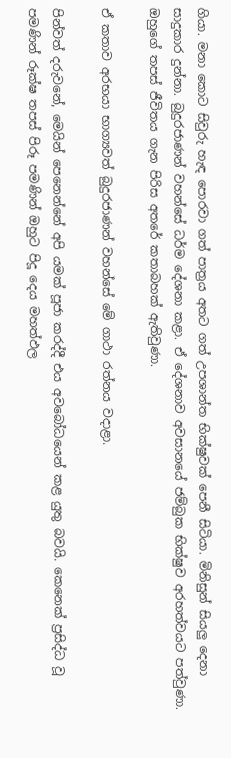ගියා. මනා කොට සිවුරු හැඳ පොරවා ගත් පාත්‍රය අතට ගත් උපශාන්ත භික්ෂුවක් පෙනී සිටියා. මිනිසුන් සියලු දෙනා සාදුකාර දුන්නා. බුදුරජාණන් වහන්සේ ධර්ම දේශනා කළා. ඒ දේශනාව අවසානයේ ජම්බුක භික්ෂුව අරහත්වයට පත්වුණා. ඔහුගේ තපස් ජීවිතය ගැන පිරිස අතරේ කතාබහක් ඇතිවුණා.

ඒ කතාව අරභයා භාග්‍යවත් බුදුරජාණන් වහන්සේ මේ ගාථා රත්නය වදාළා.

පින්වත් දරුවනේ, මෙයින් පෙනෙන්නේ අපි යමක් පූජා කරද්දී එය අවබෝධයෙන් කළ යුතු බවයි. කෙනෙක් ප්‍රසිද්ධ වූ පමණින් රූක්ෂ තපස් පිරූ පමණින් ඔහුට පිදූ දෙය මහත්ඵල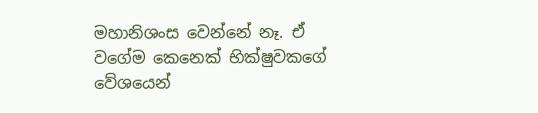මහානිශංස වෙන්නේ නෑ. ඒ වගේම කෙනෙක් භික්ෂුවකගේ වේශයෙන්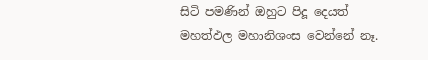සිටි පමණින් ඔහුට පිදූ දෙයත් මහත්ඵල මහානිශංස වෙන්නේ නෑ.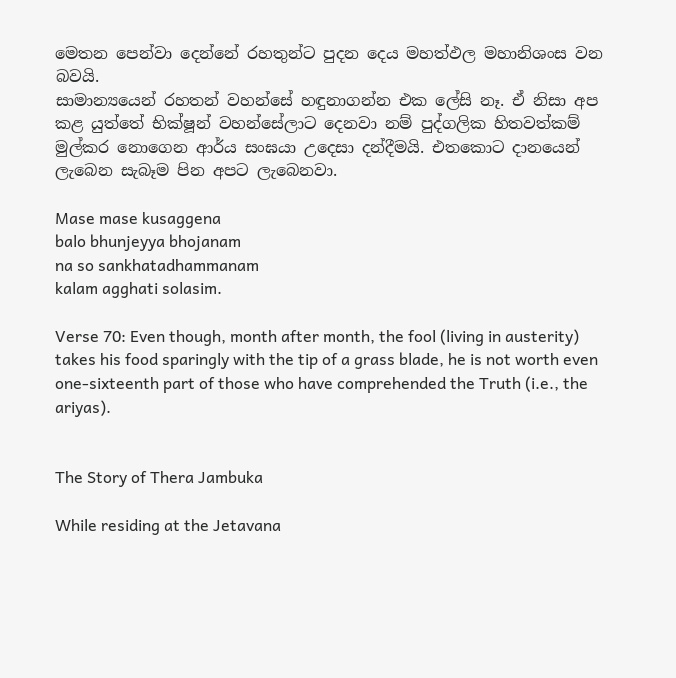මෙතන පෙන්වා දෙන්නේ රහතුන්ට පුදන දෙය මහත්ඵල මහානිශංස වන බවයි.
සාමාන්‍යයෙන් රහතන් වහන්සේ හඳුනාගන්න එක ලේසි නෑ. ඒ නිසා අප කළ යුත්තේ භික්ෂූන් වහන්සේලාට දෙනවා නම් පුද්ගලික හිතවත්කම් මුල්කර නොගෙන ආර්ය සංඝයා උදෙසා දන්දීමයි. එතකොට දානයෙන් ලැබෙන සැබෑම පින අපට ලැබෙනවා.

Mase mase kusaggena
balo bhunjeyya bhojanam
na so sankhatadhammanam
kalam agghati solasim.

Verse 70: Even though, month after month, the fool (living in austerity) takes his food sparingly with the tip of a grass blade, he is not worth even one-sixteenth part of those who have comprehended the Truth (i.e., the ariyas).


The Story of Thera Jambuka

While residing at the Jetavana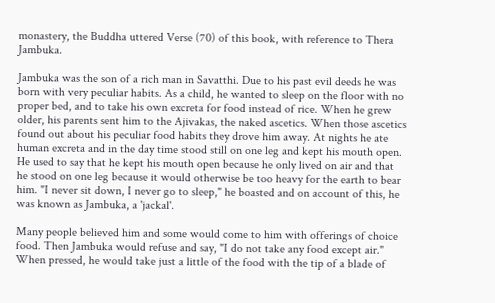monastery, the Buddha uttered Verse (70) of this book, with reference to Thera Jambuka.

Jambuka was the son of a rich man in Savatthi. Due to his past evil deeds he was born with very peculiar habits. As a child, he wanted to sleep on the floor with no proper bed, and to take his own excreta for food instead of rice. When he grew older, his parents sent him to the Ajivakas, the naked ascetics. When those ascetics found out about his peculiar food habits they drove him away. At nights he ate human excreta and in the day time stood still on one leg and kept his mouth open. He used to say that he kept his mouth open because he only lived on air and that he stood on one leg because it would otherwise be too heavy for the earth to bear him. "I never sit down, I never go to sleep," he boasted and on account of this, he was known as Jambuka, a 'jackal'.

Many people believed him and some would come to him with offerings of choice food. Then Jambuka would refuse and say, "I do not take any food except air." When pressed, he would take just a little of the food with the tip of a blade of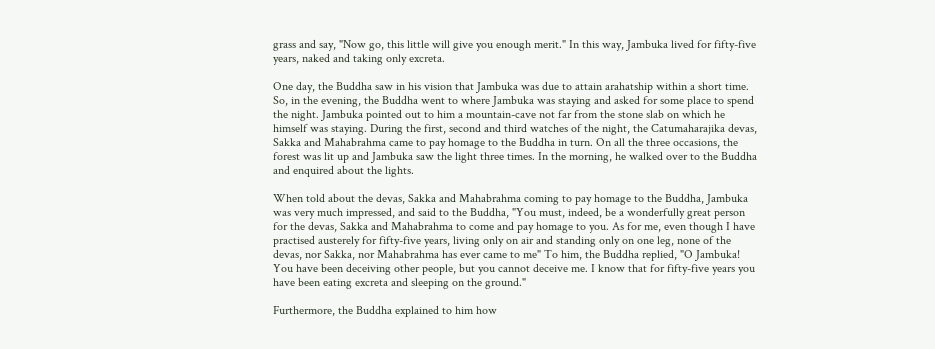grass and say, "Now go, this little will give you enough merit." In this way, Jambuka lived for fifty-five years, naked and taking only excreta.

One day, the Buddha saw in his vision that Jambuka was due to attain arahatship within a short time. So, in the evening, the Buddha went to where Jambuka was staying and asked for some place to spend the night. Jambuka pointed out to him a mountain-cave not far from the stone slab on which he himself was staying. During the first, second and third watches of the night, the Catumaharajika devas, Sakka and Mahabrahma came to pay homage to the Buddha in turn. On all the three occasions, the forest was lit up and Jambuka saw the light three times. In the morning, he walked over to the Buddha and enquired about the lights.

When told about the devas, Sakka and Mahabrahma coming to pay homage to the Buddha, Jambuka was very much impressed, and said to the Buddha, "You must, indeed, be a wonderfully great person for the devas, Sakka and Mahabrahma to come and pay homage to you. As for me, even though I have practised austerely for fifty-five years, living only on air and standing only on one leg, none of the devas, nor Sakka, nor Mahabrahma has ever came to me" To him, the Buddha replied, "O Jambuka! You have been deceiving other people, but you cannot deceive me. I know that for fifty-five years you have been eating excreta and sleeping on the ground."

Furthermore, the Buddha explained to him how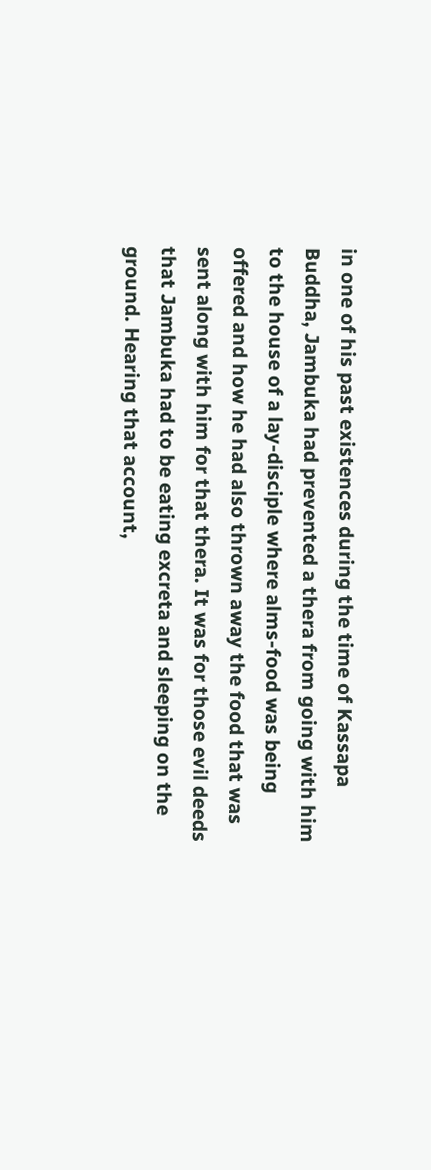in one of his past existences during the time of Kassapa Buddha, Jambuka had prevented a thera from going with him to the house of a lay-disciple where alms-food was being offered and how he had also thrown away the food that was sent along with him for that thera. It was for those evil deeds that Jambuka had to be eating excreta and sleeping on the ground. Hearing that account,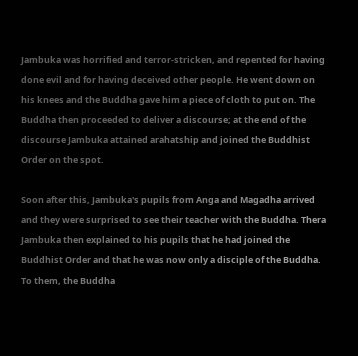Jambuka was horrified and terror-stricken, and repented for having done evil and for having deceived other people. He went down on his knees and the Buddha gave him a piece of cloth to put on. The Buddha then proceeded to deliver a discourse; at the end of the discourse Jambuka attained arahatship and joined the Buddhist Order on the spot.

Soon after this, Jambuka's pupils from Anga and Magadha arrived and they were surprised to see their teacher with the Buddha. Thera Jambuka then explained to his pupils that he had joined the Buddhist Order and that he was now only a disciple of the Buddha. To them, the Buddha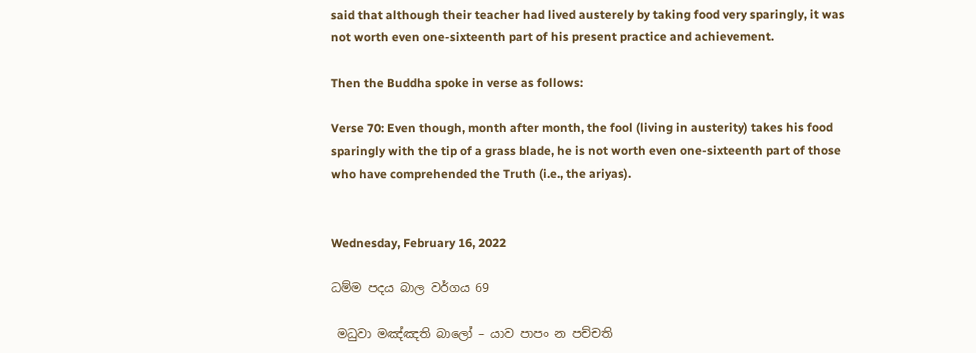said that although their teacher had lived austerely by taking food very sparingly, it was not worth even one-sixteenth part of his present practice and achievement.

Then the Buddha spoke in verse as follows:

Verse 70: Even though, month after month, the fool (living in austerity) takes his food sparingly with the tip of a grass blade, he is not worth even one-sixteenth part of those who have comprehended the Truth (i.e., the ariyas).


Wednesday, February 16, 2022

ධම්ම පදය බාල වර්ගය 69

 මධුවා මඤ්ඤති බාලෝ – යාව පාපං න පච්චති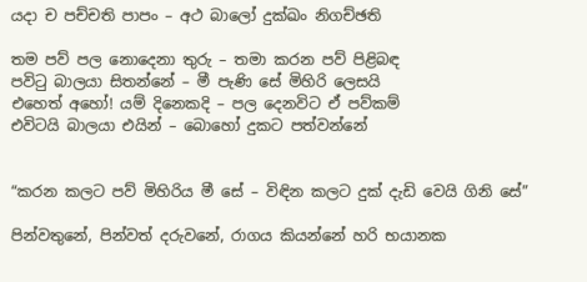යදා ච පච්චති පාපං – අථ බාලෝ දුක්ඛං නිගච්ඡති

තම පව් පල නොදෙනා තුරු – තමා කරන පව් පිළිබඳ
පවිටු බාලයා සිතන්නේ – මී පැණි සේ මිහිරි ලෙසයි
එහෙත් අහෝ! යම් දිනෙකදි – පල දෙනවිට ඒ පව්කම්
එවිටයි බාලයා එයින් – බොහෝ දුකට පත්වන්නේ


“කරන කලට පව් මිහිරිය මී සේ – විඳින කලට දුක් දැඩි වෙයි ගිනි සේ”

පින්වතුනේ, පින්වත් දරුවනේ, රාගය කියන්නේ හරි භයානක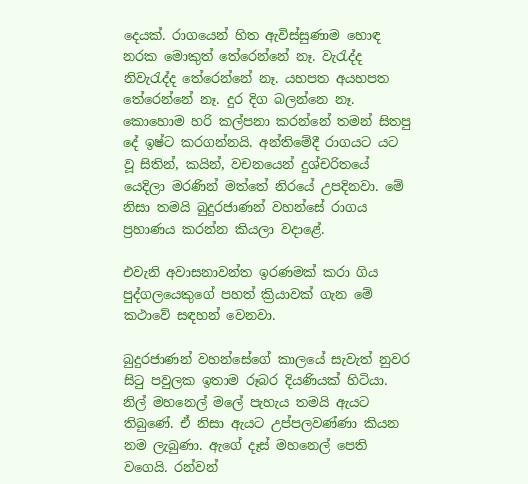දෙයක්. රාගයෙන් හිත ඇවිස්සුණාම හොඳ නරක මොකුත් තේරෙන්නේ නෑ. වැරැද්ද නිවැරැද්ද තේරෙන්නේ නෑ. යහපත අයහපත තේරෙන්නේ නෑ. දුර දිග බලන්නෙ නෑ. කොහොම හරි කල්පනා කරන්නේ තමන් සිතපු දේ ඉෂ්ට කරගන්නයි. අන්තිමේදී රාගයට යට වූ සිතින්, කයින්, වචනයෙන් දුශ්චරිතයේ යෙදිලා මරණින් මත්තේ නිරයේ උපදිනවා. මේ නිසා තමයි බුදුරජාණන් වහන්සේ රාගය ප්‍රහාණය කරන්න කියලා වදාළේ.

එවැනි අවාසනාවන්ත ඉරණමක් කරා ගිය පුද්ගලයෙකුගේ පහත් ක්‍රියාවක් ගැන මේ කථාවේ සඳහන් වෙනවා.

බුදුරජාණන් වහන්සේගේ කාලයේ සැවැත් නුවර සිටු පවුලක ඉතාම රූබර දියණියක් හිටියා. නිල් මහනෙල් මලේ පැහැය තමයි ඇයට තිබුණේ. ඒ නිසා ඇයට උප්පලවණ්ණා කියන නම ලැබුණා. ඇගේ දෑස් මහනෙල් පෙති වගෙයි. රන්වන්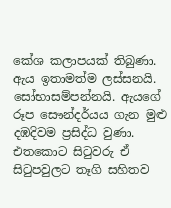කේශ කලාපයක් තිබුණා. ඇය ඉතාමත්ම ලස්සනයි. සෝභාසම්පන්නයි. ඇයගේ රූප සෞන්දර්යය ගැන මුළු දඹදිවම ප්‍රසිද්ධ වුණා. එතකොට සිටුවරු ඒ සිටුපවුලට තෑගි සහිතව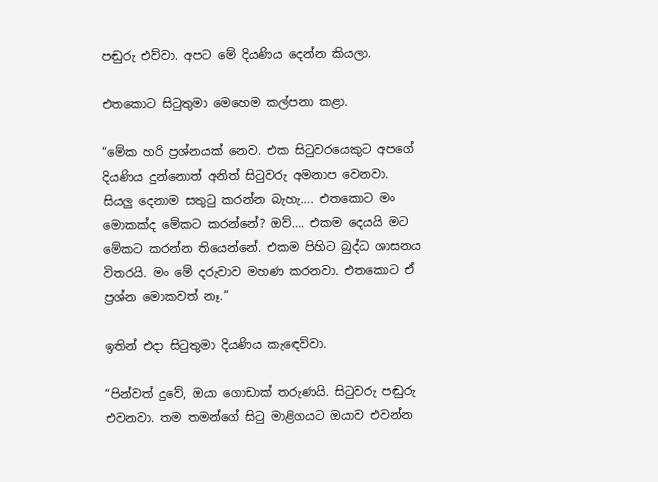පඬුරු එව්වා. අපට මේ දියණිය දෙන්න කියලා.

එතකොට සිටුතුමා මෙහෙම කල්පනා කළා.

“මේක හරි ප්‍රශ්නයක් නෙව. එක සිටුවරයෙකුට අපගේ දියණිය දුන්නොත් අනිත් සිටුවරු අමනාප වෙනවා. සියලු දෙනාම සතුටු කරන්න බැහැ…. එතකොට මං මොකක්ද මේකට කරන්නේ? ඔව්…. එකම දෙයයි මට මේකට කරන්න තියෙන්නේ. එකම පිහිට බුද්ධ ශාසනය විතරයි. මං මේ දරුවාව මහණ කරනවා. එතකොට ඒ ප්‍රශ්න මොකවත් නෑ.”

ඉතින් එදා සිටුතුමා දියණිය කැඳෙව්වා.

“පින්වත් දුවේ, ඔයා ගොඩාක් තරුණයි. සිටුවරු පඬුරු එවනවා. තම තමන්ගේ සිටු මාළිගයට ඔයාව එවන්න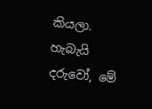කියලා. හැබැයි දරුවෝ, මේ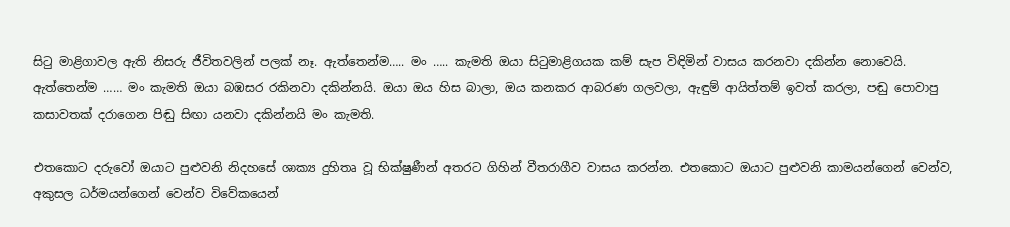සිටු මාළිගාවල ඇති නිසරු ජීවිතවලින් පලක් නෑ. ඇත්තෙන්ම….. මං ….. කැමති ඔයා සිටුමාළිගයක කම් සැප විඳිමින් වාසය කරනවා දකින්න නොවෙයි. ඇත්තෙන්ම …… මං කැමති ඔයා බඹසර රකිනවා දකින්නයි. ඔයා ඔය හිස බාලා, ඔය කනකර ආබරණ ගලවලා, ඇඳුම් ආයිත්තම් ඉවත් කරලා, පඬු පොවාපු කසාවතක් දරාගෙන පිඬු සිඟා යනවා දකින්නයි මං කැමති.

එතකොට දරුවෝ ඔයාට පුළුවනි නිදහසේ ශාක්‍ය දුහිතෘ වූ භික්ෂුණීන් අතරට ගිහින් වීතරාගීව වාසය කරන්න. එතකොට ඔයාට පුළුවනි කාමයන්ගෙන් වෙන්ව, අකුසල ධර්මයන්ගෙන් වෙන්ව විවේකයෙන්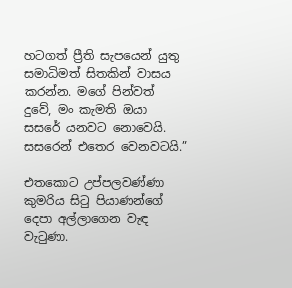හටගත් ප්‍රීති සැපයෙන් යුතු සමාධිමත් සිතකින් වාසය කරන්න. මගේ පින්වත් දුවේ, මං කැමති ඔයා සසරේ යනවට නොවෙයි. සසරෙන් එතෙර වෙනවටයි.”

එතකොට උප්පලවණ්ණා කුමරිය සිටු පියාණන්ගේ දෙපා අල්ලාගෙන වැඳ වැටුණා.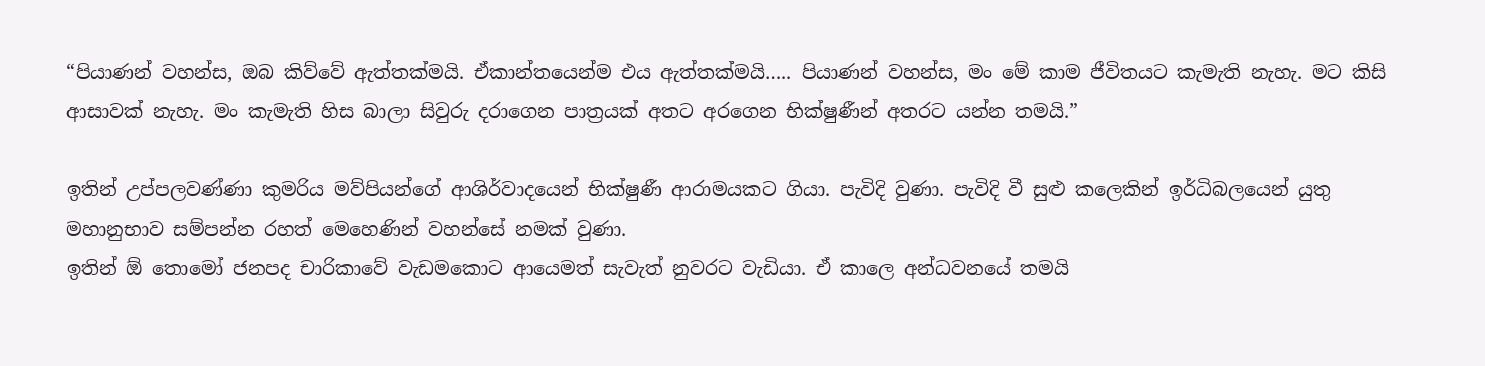“පියාණන් වහන්ස, ඔබ කිව්වේ ඇත්තක්මයි. ඒකාන්තයෙන්ම එය ඇත්තක්මයි….. පියාණන් වහන්ස, මං මේ කාම ජීවිතයට කැමැති නැහැ. මට කිසි ආසාවක් නැහැ. මං කැමැති හිස බාලා සිවුරු දරාගෙන පාත්‍රයක් අතට අරගෙන භික්ෂුණීන් අතරට යන්න තමයි.”

ඉතින් උප්පලවණ්ණා කුමරිය මව්පියන්ගේ ආශිර්වාදයෙන් භික්ෂුණී ආරාමයකට ගියා. පැවිදි වුණා. පැවිදි වී සුළු කලෙකින් ඉර්ධිබලයෙන් යුතු මහානුභාව සම්පන්න රහත් මෙහෙණින් වහන්සේ නමක් වුණා.
ඉතින් ඕ තොමෝ ජනපද චාරිකාවේ වැඩමකොට ආයෙමත් සැවැත් නුවරට වැඩියා. ඒ කාලෙ අන්ධවනයේ තමයි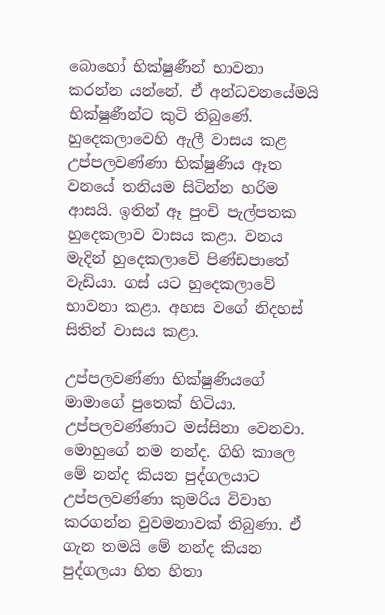බොහෝ භික්ෂුණීන් භාවනා කරන්න යන්නේ. ඒ අන්ධවනයේමයි භික්ෂුණීන්ට කුටි තිබුණේ. හුදෙකලාවෙහි ඇලී වාසය කළ උප්පලවණ්ණා භික්ෂුණිය ඈත වනයේ තනියම සිටින්න හරිම ආසයි. ඉතින් ඈ පුංචි පැල්පතක හුදෙකලාව වාසය කළා. වනය මැදින් හුදෙකලාවේ පිණ්ඩපාතේ වැඩියා. ගස් යට හුදෙකලාවේ භාවනා කළා. අහස වගේ නිදහස් සිතින් වාසය කළා.

උප්පලවණ්ණා භික්ෂුණියගේ මාමාගේ පුතෙක් හිටියා. උප්පලවණ්ණාට මස්සිනා වෙනවා. මොහුගේ නම නන්ද. ගිහි කාලෙ මේ නන්ද කියන පුද්ගලයාට උප්පලවණ්ණා කුමරිය විවාහ කරගන්න වුවමනාවක් තිබුණා. ඒ ගැන තමයි මේ නන්ද කියන පුද්ගලයා හිත හිතා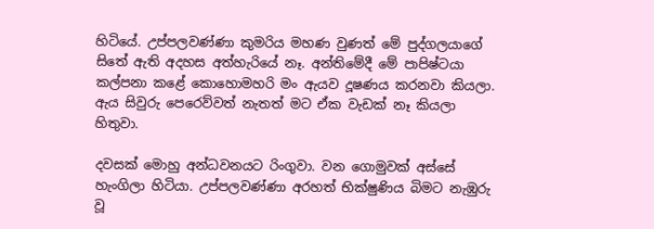හිටියේ. උප්පලවණ්ණා කුමරිය මහණ වුණත් මේ පුද්ගලයාගේ සිතේ ඇති අදහස අත්හැරියේ නෑ. අන්තිමේදී මේ පාපිෂ්ටයා කල්පනා කළේ කොහොමහරි මං ඇයව දූෂණය කරනවා කියලා. ඇය සිවුරු පෙරෙව්වත් නැතත් මට ඒක වැඩක් නෑ කියලා හිතුවා.

දවසක් මොහු අන්ධවනයට රිංගුවා. වන ගොමුවක් අස්සේ හැංගිලා හිටියා. උප්පලවණ්ණා අරහත් භික්ෂුණිය බිමට නැඹුරු වූ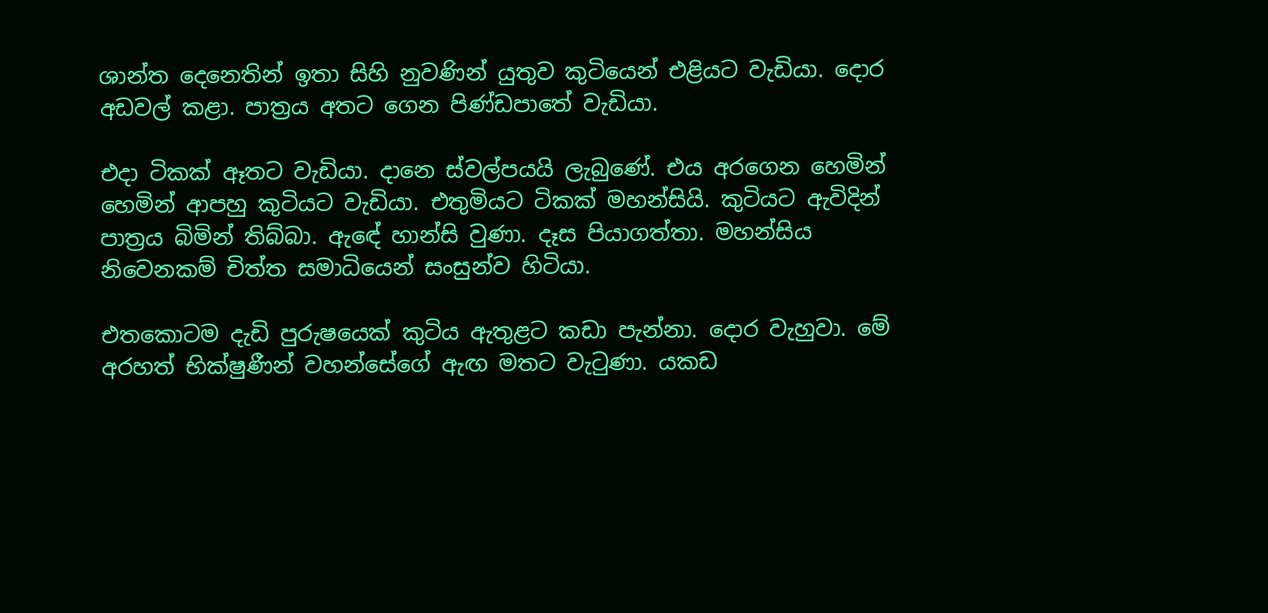ශාන්ත දෙනෙතින් ඉතා සිහි නුවණින් යුතුව කුටියෙන් එළියට වැඩියා. දොර අඩවල් කළා. පාත්‍රය අතට ගෙන පිණ්ඩපාතේ වැඩියා.

එදා ටිකක් ඈතට වැඩියා. දානෙ ස්වල්පයයි ලැබුණේ. එය අරගෙන හෙමින් හෙමින් ආපහු කුටියට වැඩියා. එතුමියට ටිකක් මහන්සියි. කුටියට ඇවිදින් පාත්‍රය බිමින් තිබ්බා. ඇඳේ හාන්සි වුණා. දෑස පියාගත්තා. මහන්සිය නිවෙනකම් චිත්ත සමාධියෙන් සංසුන්ව හිටියා.

එතකොටම දැඩි පුරුෂයෙක් කුටිය ඇතුළට කඩා පැන්නා. දොර වැහුවා. මේ අරහත් භික්ෂුණීන් වහන්සේගේ ඇඟ මතට වැටුණා. යකඩ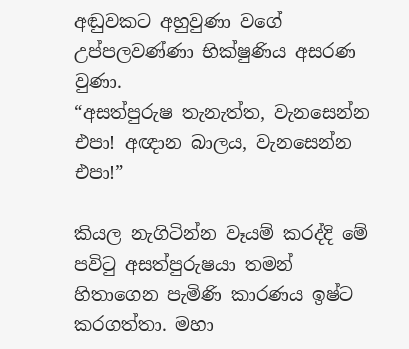අඬුවකට අහුවුණා වගේ උප්පලවණ්ණා භික්ෂුණිය අසරණ වුණා.
“අසත්පුරුෂ තැනැත්ත, වැනසෙන්න එපා! අඥාන බාලය, වැනසෙන්න එපා!”

කියල නැගිටින්න වෑයම් කරද්දි මේ පවිටු අසත්පුරුෂයා තමන් හිතාගෙන පැමිණි කාරණය ඉෂ්ට කරගත්තා. මහා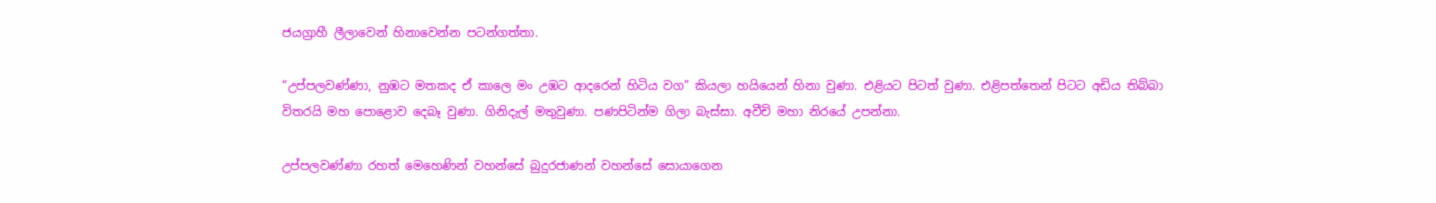ජයග්‍රාහී ලීලාවෙන් හිනාවෙන්න පටන්ගත්තා.

“උප්පලවණ්ණා, නුඹට මතකද ඒ කාලෙ මං උඹට ආදරෙන් හිටිය වග” කියලා හයියෙන් හිනා වුණා. එළියට පිටත් වුණා. එළිපත්තෙන් පිටට අඩිය තිබ්බා විතරයි මහ පොළොව දෙබෑ වුණා. ගිනිදැල් මතුවුණා. පණපිටින්ම ගිලා බැස්සා. අවීචි මහා නිරයේ උපන්නා.

උප්පලවණ්ණා රහත් මෙහෙණින් වහන්සේ බුදුරජාණන් වහන්සේ සොයාගෙන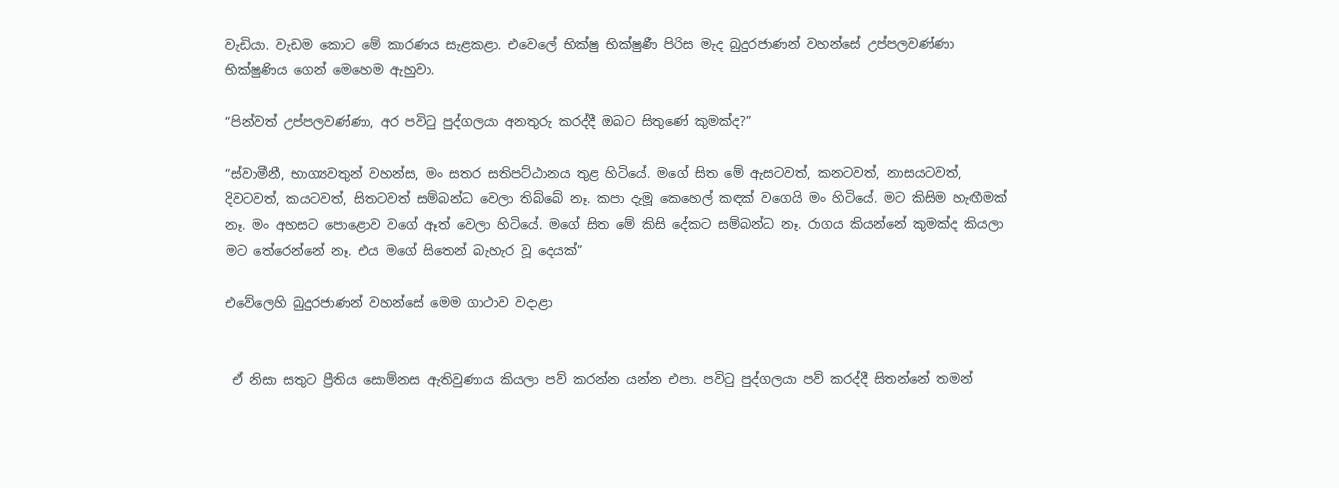වැඩියා. වැඩම කොට මේ කාරණය සැළකළා. එවෙලේ භික්ෂු භික්ෂුණී පිරිස මැද බුදුරජාණන් වහන්සේ උප්පලවණ්ණා භික්ෂුණිය ගෙන් මෙහෙම ඇහුවා.

“පින්වත් උප්පලවණ්ණා, අර පවිටු පුද්ගලයා අනතුරු කරද්දී ඔබට සිතුණේ කුමක්ද?”

“ස්වාමීනී, භාග්‍යවතුන් වහන්ස, මං සතර සතිපට්ඨානය තුළ හිටියේ. මගේ සිත මේ ඇසටවත්, කනටවත්, නාසයටවත්, දිවටවත්, කයටවත්, සිතටවත් සම්බන්ධ වෙලා තිබ්බේ නෑ. කපා දැමූ කෙහෙල් කඳක් වගෙයි මං හිටියේ. මට කිසිම හැඟීමක් නෑ. මං අහසට පොළොව වගේ ඈත් වෙලා හිටියේ. මගේ සිත මේ කිසි දේකට සම්බන්ධ නෑ. රාගය කියන්නේ කුමක්ද කියලා මට තේරෙන්නේ නෑ. එය මගේ සිතෙන් බැහැර වූ දෙයක්”

එවේලෙහි බුදුරජාණන් වහන්සේ මෙම ගාථාව වදාළා


 ඒ නිසා සතුට ප්‍රීතිය සොම්නස ඇතිවුණාය කියලා පව් කරන්න යන්න එපා. පවිටු පුද්ගලයා පව් කරද්දී සිතන්නේ තමන්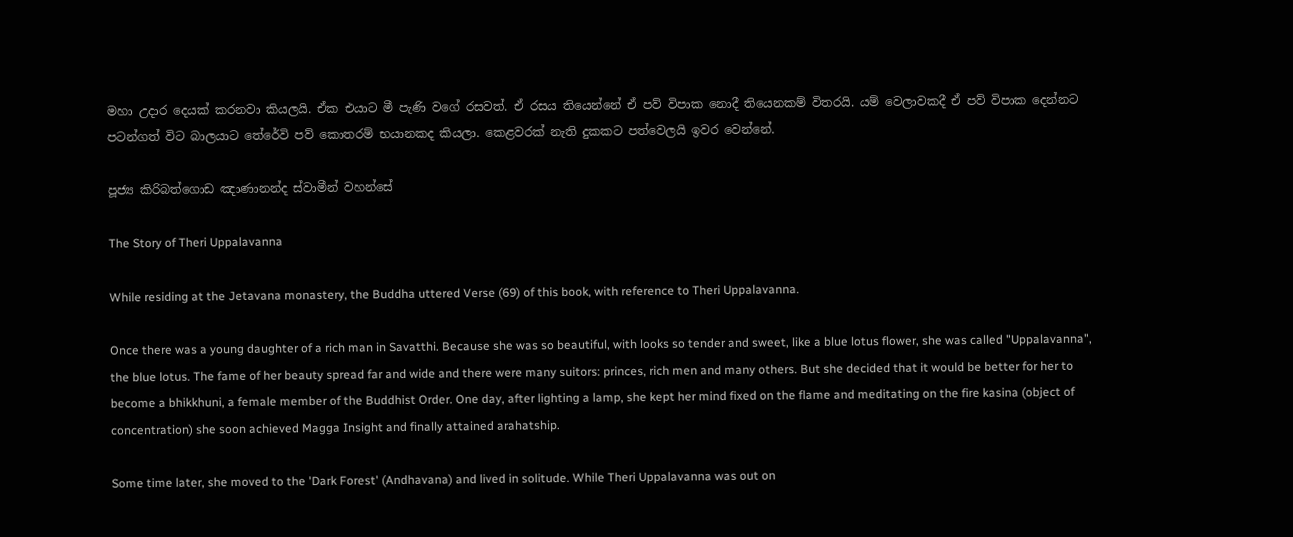මහා උදාර දෙයක් කරනවා කියලයි. ඒක එයාට මී පැණි වගේ රසවත්. ඒ රසය තියෙන්නේ ඒ පව් විපාක නොදී තියෙනකම් විතරයි. යම් වෙලාවකදී ඒ පව් විපාක දෙන්නට පටන්ගත් විට බාලයාට තේරේවි පව් කොතරම් භයානකද කියලා. කෙළවරක් නැති දුකකට පත්වෙලයි ඉවර වෙන්නේ.

පූජ්‍ය කිරිබත්ගොඩ ඤාණානන්ද ස්වාමීන් වහන්සේ

The Story of Theri Uppalavanna

While residing at the Jetavana monastery, the Buddha uttered Verse (69) of this book, with reference to Theri Uppalavanna.

Once there was a young daughter of a rich man in Savatthi. Because she was so beautiful, with looks so tender and sweet, like a blue lotus flower, she was called "Uppalavanna", the blue lotus. The fame of her beauty spread far and wide and there were many suitors: princes, rich men and many others. But she decided that it would be better for her to become a bhikkhuni, a female member of the Buddhist Order. One day, after lighting a lamp, she kept her mind fixed on the flame and meditating on the fire kasina (object of concentration) she soon achieved Magga Insight and finally attained arahatship.

Some time later, she moved to the 'Dark Forest' (Andhavana) and lived in solitude. While Theri Uppalavanna was out on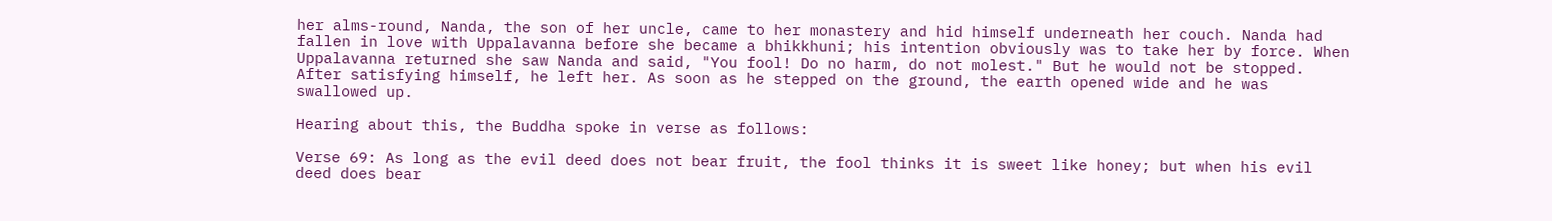her alms-round, Nanda, the son of her uncle, came to her monastery and hid himself underneath her couch. Nanda had fallen in love with Uppalavanna before she became a bhikkhuni; his intention obviously was to take her by force. When Uppalavanna returned she saw Nanda and said, "You fool! Do no harm, do not molest." But he would not be stopped. After satisfying himself, he left her. As soon as he stepped on the ground, the earth opened wide and he was swallowed up.

Hearing about this, the Buddha spoke in verse as follows:

Verse 69: As long as the evil deed does not bear fruit, the fool thinks it is sweet like honey; but when his evil deed does bear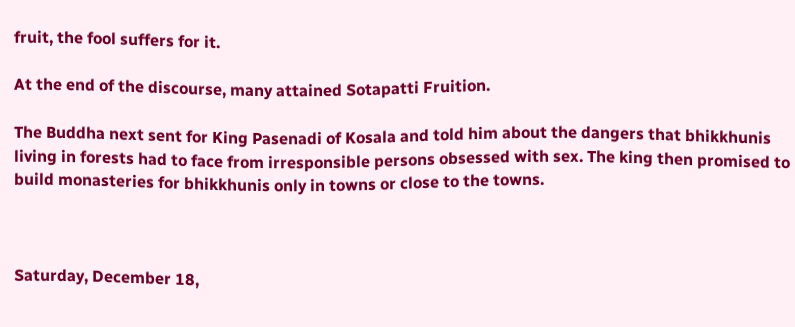fruit, the fool suffers for it.

At the end of the discourse, many attained Sotapatti Fruition.

The Buddha next sent for King Pasenadi of Kosala and told him about the dangers that bhikkhunis living in forests had to face from irresponsible persons obsessed with sex. The king then promised to build monasteries for bhikkhunis only in towns or close to the towns.



Saturday, December 18,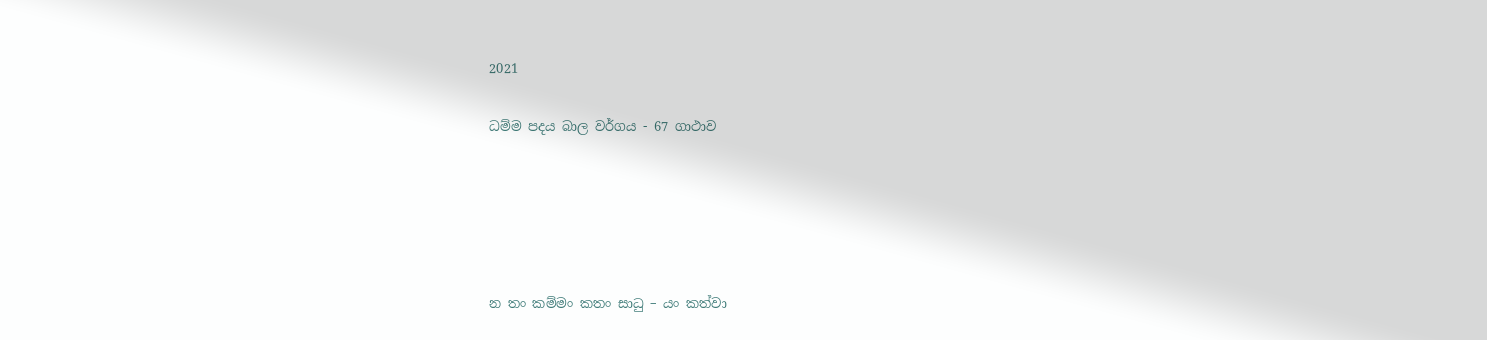2021

ධම්ම පදය බාල වර්ගය - 67 ගාථාව





න තං කම්මං කතං සාධු – යං කත්වා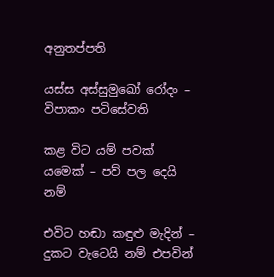අනුතප්පති

යස්ස අස්සුමුඛෝ රෝදං – විපාකං පටිසේවති

කළ විට යම් පවක් යමෙක් – පව් පල දෙයි නම්

එවිට හඬා කඳුළු මැදින් – දුකට වැටෙයි නම් එපවින්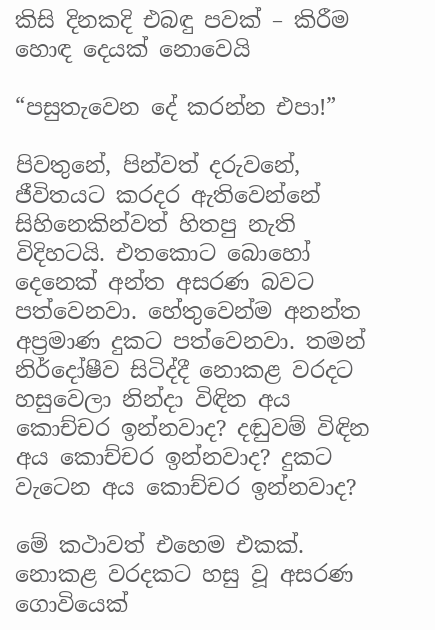කිසි දිනකදි එබඳු පවක් – කිරීම හොඳ දෙයක් නොවෙයි

“පසුතැවෙන දේ කරන්න එපා!”

පිවතුනේ, පින්වත් දරුවනේ, ජීවිතයට කරදර ඇතිවෙන්නේ සිහිනෙකින්වත් හිතපු නැති විදිහටයි. එතකොට බොහෝ දෙනෙක් අන්ත අසරණ බවට පත්වෙනවා. හේතුවෙන්ම අනන්ත අප්‍රමාණ දුකට පත්වෙනවා. තමන් නිර්දෝෂීව සිටිද්දී නොකළ වරදට හසුවෙලා නින්දා විඳින අය කොච්චර ඉන්නවාද? දඬුවම් විඳින අය කොච්චර ඉන්නවාද? දුකට වැටෙන අය කොච්චර ඉන්නවාද?

මේ කථාවත් එහෙම එකක්. නොකළ වරදකට හසු වූ අසරණ ගොවියෙක්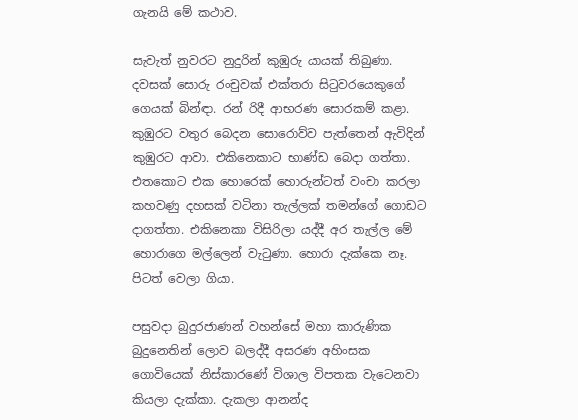ගැනයි මේ කථාව.

සැවැත් නුවරට නුදුරින් කුඹුරු යායක් තිබුණා. දවසක් සොරු රංචුවක් එක්තරා සිටුවරයෙකුගේ ගෙයක් බින්ඳා. රන් රිදී ආභරණ සොරකම් කළා. කුඹුරට වතුර බෙදන සොරොව්ව පැත්තෙන් ඇවිදින් කුඹුරට ආවා. එකිනෙකාට භාණ්ඩ බෙදා ගත්තා. එතකොට එක හොරෙක් හොරුන්ටත් වංචා කරලා කහවණු දහසක් වටිනා තැල්ලක් තමන්ගේ ගොඩට දාගත්තා. එකිනෙකා විසිරිලා යද්දී අර තැල්ල මේ හොරාගෙ මල්ලෙන් වැටුණා. හොරා දැක්කෙ නෑ. පිටත් වෙලා ගියා.

පසුවදා බුදුරජාණන් වහන්සේ මහා කාරුණික බුදුනෙතින් ලොව බලද්දී අසරණ අහිංසක ගොවියෙක් නිස්කාරණේ විශාල විපතක වැටෙනවා කියලා දැක්කා. දැකලා ආනන්ද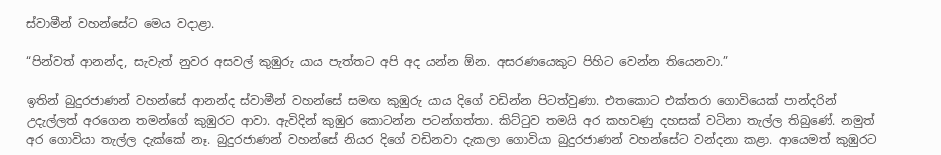ස්වාමීන් වහන්සේට මෙය වදාළා.

“පින්වත් ආනන්ද, සැවැත් නුවර අසවල් කුඹුරු යාය පැත්තට අපි අද යන්න ඕන. අසරණයෙකුට පිහිට වෙන්න තියෙනවා.”

ඉතින් බුදුරජාණන් වහන්සේ ආනන්ද ස්වාමීන් වහන්සේ සමඟ කුඹුරු යාය දිගේ වඩින්න පිටත්වුණා. එතකොට එක්තරා ගොවියෙක් පාන්දරින් උදැල්ලත් අරගෙන තමන්ගේ කුඹුරට ආවා. ඇවිදින් කුඹුර කොටන්න පටන්ගත්තා. කිට්ටුව තමයි අර කහවණු දහසක් වටිනා තැල්ල තිබුණේ. නමුත් අර ගොවියා තැල්ල දැක්කේ නෑ. බුදුරජාණන් වහන්සේ නියර දිගේ වඩිනවා දැකලා ගොවියා බුදුරජාණන් වහන්සේට වන්දනා කළා. ආයෙමත් කුඹුරට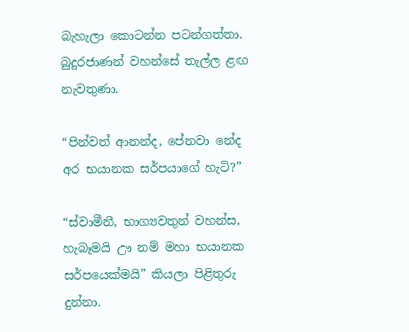බැහැලා කොටන්න පටන්ගත්තා. බුදුරජාණන් වහන්සේ තැල්ල ළඟ නැවතුණා.

“පින්වත් ආනන්ද, පේනවා නේද අර භයානක සර්පයාගේ හැටි?”

“ස්වාමීනී, භාග්‍යවතුන් වහන්ස, හැබෑමයි ඌ නම් මහා භයානක සර්පයෙක්මයි” කියලා පිළිතුරු දුන්නා.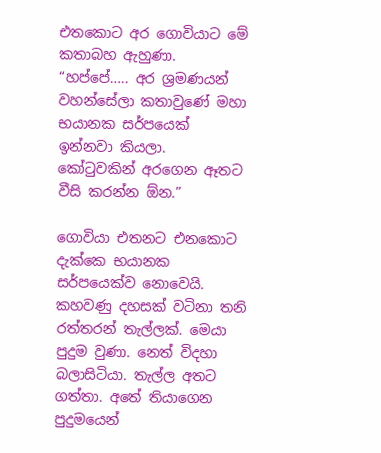එතකොට අර ගොවියාට මේ කතාබහ ඇහුණා. “හප්පේ….. අර ශ්‍රමණයන් වහන්සේලා කතාවුණේ මහා භයානක සර්පයෙක් ඉන්නවා කියලා. කෝටුවකින් අරගෙන ඈතට වීසි කරන්න ඕන.”

ගොවියා එතනට එනකොට දැක්කෙ භයානක සර්පයෙක්ව නොවෙයි. කහවණු දහසක් වටිනා තනි රත්තරන් තැල්ලක්. මෙයා පුදුම වුණා. නෙත් විදහා බලාසිටියා. තැල්ල අතට ගත්තා. අතේ තියාගෙන පුදුමයෙන්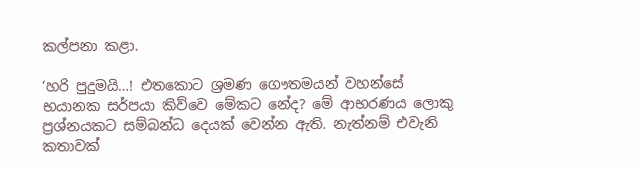කල්පනා කළා.

‘හරි පුදුමයි…! එතකොට ශ්‍රමණ ගෞතමයන් වහන්සේ භයානක සර්පයා කිව්වෙ මේකට නේද? මේ ආභරණය ලොකු ප්‍රශ්නයකට සම්බන්ධ දෙයක් වෙන්න ඇති. නැත්නම් එවැනි කතාවක්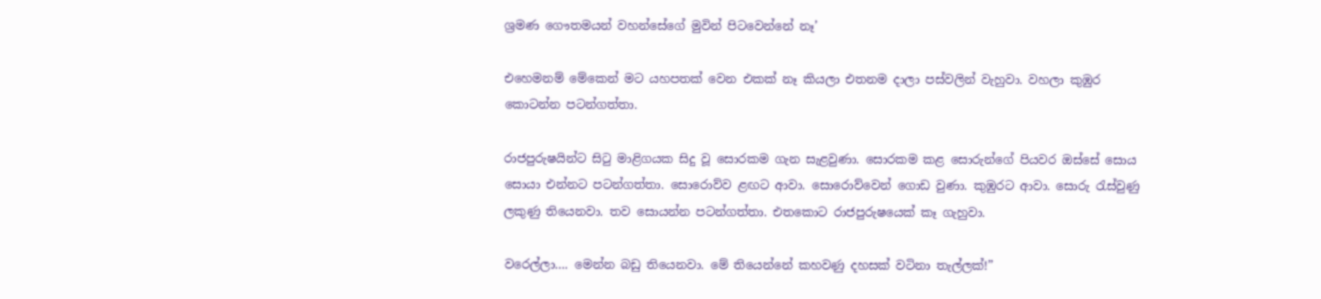ශ්‍රමණ ගෞතමයන් වහන්සේගේ මුවින් පිටවෙන්නේ නෑ’

එහෙමනම් මේකෙන් මට යහපතක් වෙන එකක් නෑ කියලා එතනම දාලා පස්වලින් වැහුවා. වහලා කුඹුර කොටන්න පටන්ගත්තා.

රාජපුරුෂයින්ට සිටු මාළිගයක සිදු වූ සොරකම ගැන සැළවුණා. සොරකම කළ සොරුන්ගේ පියවර ඔස්සේ සොය සොයා එන්නට පටන්ගත්තා. සොරොව්ව ළඟට ආවා. සොරොව්වෙන් ගොඩ වුණා. කුඹුරට ආවා. සොරු රැස්වුණු ලකුණු තියෙනවා. තව සොයන්න පටන්ගත්තා. එතකොට රාජපුරුෂයෙක් කෑ ගැහුවා.

වරෙල්ලා…. මෙන්න බඩු තියෙනවා. මේ තියෙන්නේ කහවණු දහසක් වටිනා තැල්ලක්!”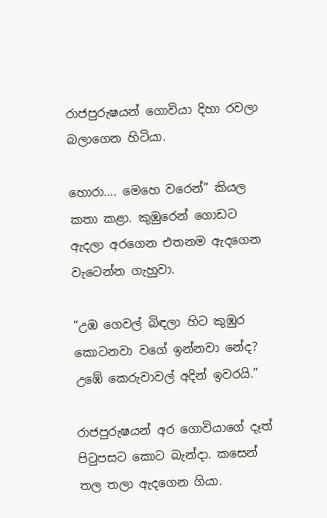රාජපුරුෂයන් ගොවියා දිහා රවලා බලාගෙන හිටියා.

හොරා…. මෙහෙ වරෙන්” කියල කතා කළා. කුඹුරෙන් ගොඩට ඇදලා අරගෙන එතනම ඇදගෙන වැටෙන්න ගැහුවා.

“උඹ ගෙවල් බිඳලා හිට කුඹුර කොටනවා වගේ ඉන්නවා නේද? උඹේ කෙරුවාවල් අදින් ඉවරයි.”

රාජපුරුෂයන් අර ගොවියාගේ දෑත් පිටුපසට කොට බැන්දා. කසෙන් තල තලා ඇදගෙන ගියා.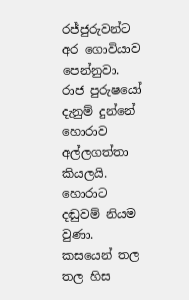රජ්ජුරුවන්ට අර ගොවියාව පෙන්නුවා. රාජ පුරුෂයෝ දැනුම් දුන්නේ හොරාව අල්ලගත්තා කියලයි. හොරාට දඬුවම් නියම වුණා. කසයෙන් තල තල හිස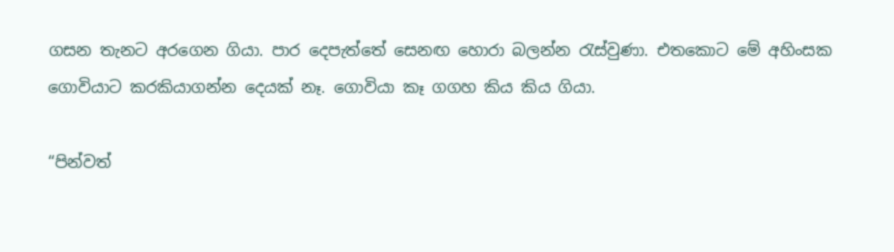ගසන තැනට අරගෙන ගියා. පාර දෙපැත්තේ සෙනඟ හොරා බලන්න රැස්වුණා. එතකොට මේ අහිංසක ගොවියාට කරකියාගන්න දෙයක් නෑ. ගොවියා කෑ ගගහ කිය කිය ගියා.

“පින්වත්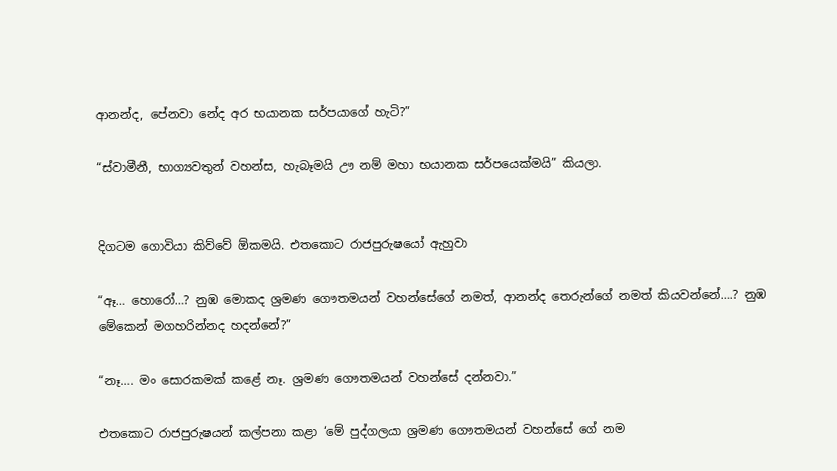ආනන්ද, පේනවා නේද අර භයානක සර්පයාගේ හැටි?”

“ස්වාමීනී, භාග්‍යවතුන් වහන්ස, හැබෑමයි ඌ නම් මහා භයානක සර්පයෙක්මයි” කියලා.


දිගටම ගොවියා කිව්වේ ඕකමයි. එතකොට රාජපුරුෂයෝ ඇහුවා

“ඈ… හොරෝ…? නුඹ මොකද ශ්‍රමණ ගෞතමයන් වහන්සේගේ නමත්, ආනන්ද තෙරුන්ගේ නමත් කියවන්නේ….? නුඹ මේකෙන් මගහරින්නද හදන්නේ?”

“නෑ…. මං සොරකමක් කළේ නෑ. ශ්‍රමණ ගෞතමයන් වහන්සේ දන්නවා.”

එතකොට රාජපුරුෂයන් කල්පනා කළා ‘මේ පුද්ගලයා ශ්‍රමණ ගෞතමයන් වහන්සේ ගේ නම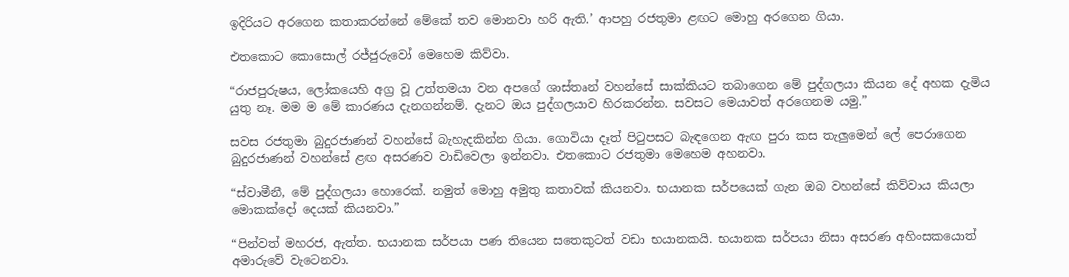ඉදිරියට අරගෙන කතාකරන්නේ මේකේ තව මොනවා හරි ඇති.’ ආපහු රජතුමා ළඟට මොහු අරගෙන ගියා.

එතකොට කොසොල් රජ්ජුරුවෝ මෙහෙම කිව්වා.

“රාජපුරුෂය, ලෝකයෙහි අග්‍ර වූ උත්තමයා වන අපගේ ශාස්තෘන් වහන්සේ සාක්කියට තබාගෙන මේ පුද්ගලයා කියන දේ අහක දැමිය යුතු නෑ. මම ම මේ කාරණය දැනගන්නම්. දැනට ඔය පුද්ගලයාව හිරකරන්න. සවසට මෙයාවත් අරගෙනම යමු.”

සවස රජතුමා බුදුරජාණන් වහන්සේ බැහැදකින්න ගියා. ගොවියා දෑත් පිටුපසට බැඳගෙන ඇඟ පුරා කස තැලුමෙන් ලේ පෙරාගෙන බුදුරජාණන් වහන්සේ ළඟ අසරණව වාඩිවෙලා ඉන්නවා. එතකොට රජතුමා මෙහෙම අහනවා.

“ස්වාමීනී, මේ පුද්ගලයා හොරෙක්. නමුත් මොහු අමුතු කතාවක් කියනවා. භයානක සර්පයෙක් ගැන ඔබ වහන්සේ කිව්වාය කියලා මොකක්දෝ දෙයක් කියනවා.”

“පින්වත් මහරජ, ඇත්ත. භයානක සර්පයා පණ තියෙන සතෙකුටත් වඩා භයානකයි. භයානක සර්පයා නිසා අසරණ අහිංසකයොත් අමාරුවේ වැටෙනවා.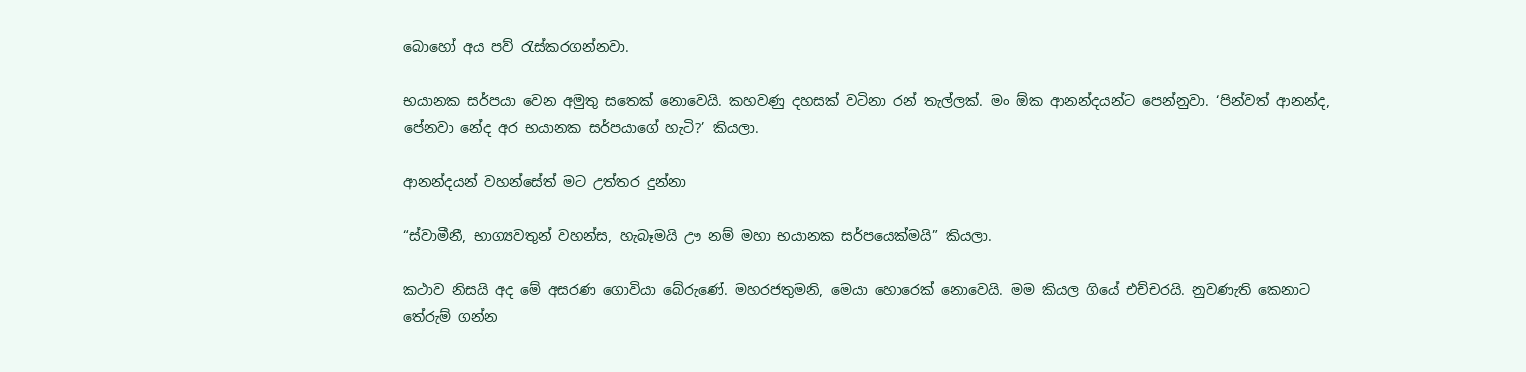බොහෝ අය පව් රැස්කරගන්නවා.

භයානක සර්පයා වෙන අමුතු සතෙක් නොවෙයි. කහවණු දහසක් වටිනා රන් තැල්ලක්. මං ඕක ආනන්දයන්ට පෙන්නුවා. ‘පින්වත් ආනන්ද, පේනවා නේද අර භයානක සර්පයාගේ හැටි?’ කියලා.

ආනන්දයන් වහන්සේත් මට උත්තර දුන්නා

“ස්වාමීනී, භාග්‍යවතුන් වහන්ස, හැබෑමයි ඌ නම් මහා භයානක සර්පයෙක්මයි” කියලා.

කථාව නිසයි අද මේ අසරණ ගොවියා බේරුණේ. මහරජතුමනි, මෙයා හොරෙක් නොවෙයි. මම කියල ගියේ එච්චරයි. නුවණැති කෙනාට තේරුම් ගන්න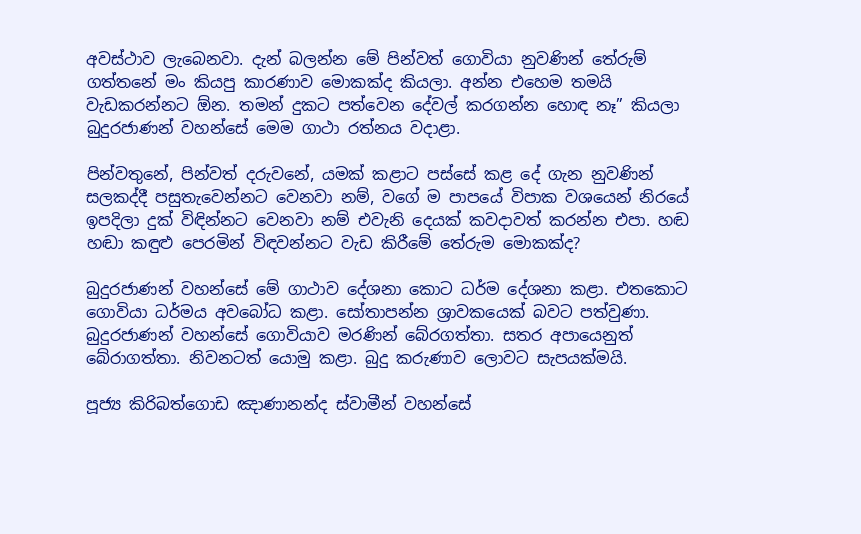අවස්ථාව ලැබෙනවා. දැන් බලන්න මේ පින්වත් ගොවියා නුවණින් තේරුම් ගත්තනේ මං කියපු කාරණාව මොකක්ද කියලා. අන්න එහෙම තමයි වැඩකරන්නට ඕන. තමන් දුකට පත්වෙන දේවල් කරගන්න හොඳ නෑ” කියලා බුදුරජාණන් වහන්සේ මෙම ගාථා රත්නය වදාළා.

පින්වතුනේ, පින්වත් දරුවනේ, යමක් කළාට පස්සේ කළ දේ ගැන නුවණින් සලකද්දී පසුතැවෙන්නට වෙනවා නම්, වගේ ම පාපයේ විපාක වශයෙන් නිරයේ ඉපදිලා දුක් විඳින්නට වෙනවා නම් එවැනි දෙයක් කවදාවත් කරන්න එපා. හඬ හඬා කඳුළු පෙරමින් විඳවන්නට වැඩ කිරීමේ තේරුම මොකක්ද?

බුදුරජාණන් වහන්සේ මේ ගාථාව දේශනා කොට ධර්ම දේශනා කළා. එතකොට ගොවියා ධර්මය අවබෝධ කළා. සෝතාපන්න ශ්‍රාවකයෙක් බවට පත්වුණා. බුදුරජාණන් වහන්සේ ගොවියාව මරණින් බේරගත්තා. සතර අපායෙනුත් බේරාගත්තා. නිවනටත් යොමු කළා. බුදු කරුණාව ලොවට සැපයක්මයි.

පූජ්‍ය කිරිබත්ගොඩ ඤාණානන්ද ස්වාමීන් වහන්සේ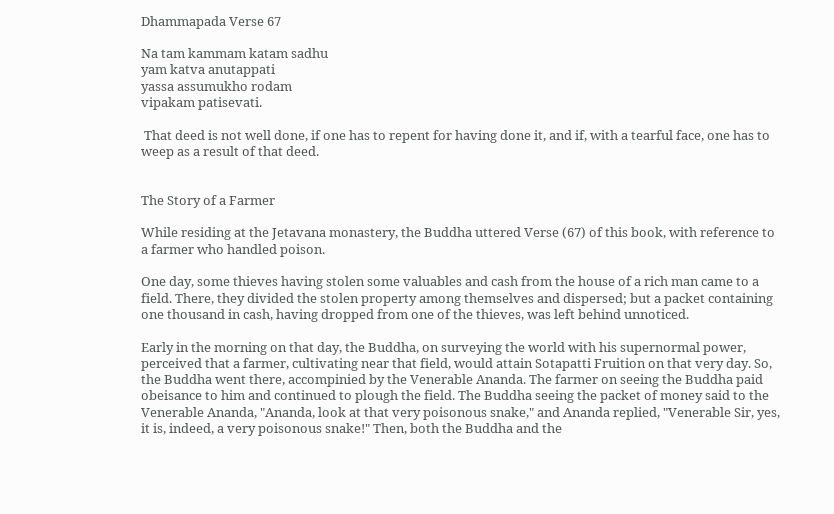Dhammapada Verse 67

Na tam kammam katam sadhu
yam katva anutappati
yassa assumukho rodam
vipakam patisevati.

 That deed is not well done, if one has to repent for having done it, and if, with a tearful face, one has to weep as a result of that deed.


The Story of a Farmer

While residing at the Jetavana monastery, the Buddha uttered Verse (67) of this book, with reference to a farmer who handled poison.

One day, some thieves having stolen some valuables and cash from the house of a rich man came to a field. There, they divided the stolen property among themselves and dispersed; but a packet containing one thousand in cash, having dropped from one of the thieves, was left behind unnoticed.

Early in the morning on that day, the Buddha, on surveying the world with his supernormal power, perceived that a farmer, cultivating near that field, would attain Sotapatti Fruition on that very day. So, the Buddha went there, accompinied by the Venerable Ananda. The farmer on seeing the Buddha paid obeisance to him and continued to plough the field. The Buddha seeing the packet of money said to the Venerable Ananda, "Ananda, look at that very poisonous snake," and Ananda replied, "Venerable Sir, yes, it is, indeed, a very poisonous snake!" Then, both the Buddha and the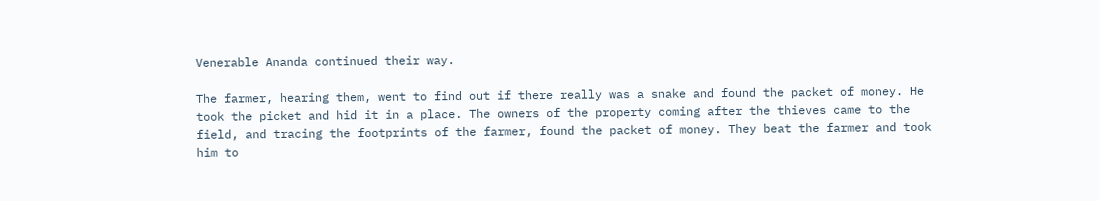Venerable Ananda continued their way.

The farmer, hearing them, went to find out if there really was a snake and found the packet of money. He took the picket and hid it in a place. The owners of the property coming after the thieves came to the field, and tracing the footprints of the farmer, found the packet of money. They beat the farmer and took him to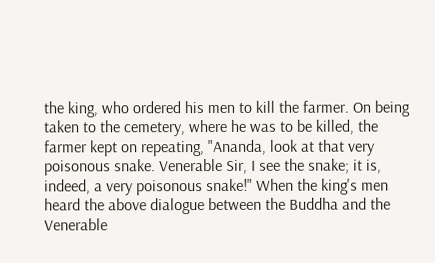the king, who ordered his men to kill the farmer. On being taken to the cemetery, where he was to be killed, the farmer kept on repeating, "Ananda, look at that very poisonous snake. Venerable Sir, I see the snake; it is, indeed, a very poisonous snake!" When the king's men heard the above dialogue between the Buddha and the Venerable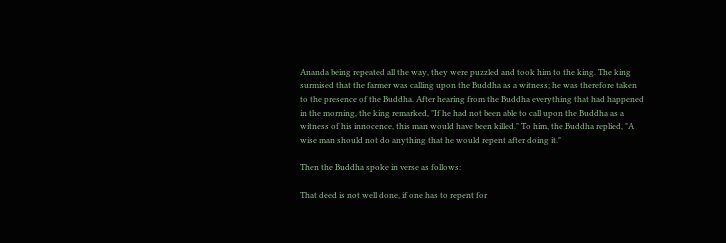Ananda being repeated all the way, they were puzzled and took him to the king. The king surmised that the farmer was calling upon the Buddha as a witness; he was therefore taken to the presence of the Buddha. After hearing from the Buddha everything that had happened in the morning, the king remarked, "If he had not been able to call upon the Buddha as a witness of his innocence, this man would have been killed." To him, the Buddha replied, "A wise man should not do anything that he would repent after doing it."

Then the Buddha spoke in verse as follows:

That deed is not well done, if one has to repent for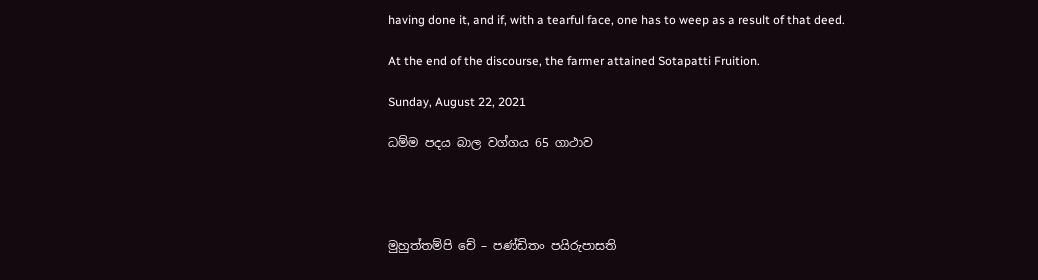having done it, and if, with a tearful face, one has to weep as a result of that deed.

At the end of the discourse, the farmer attained Sotapatti Fruition.

Sunday, August 22, 2021

ධම්ම පදය බාල වග්ගය 65 ගාථාව




මුහුත්තම්පි චේ – පණ්ඩිතං පයිරුපාසති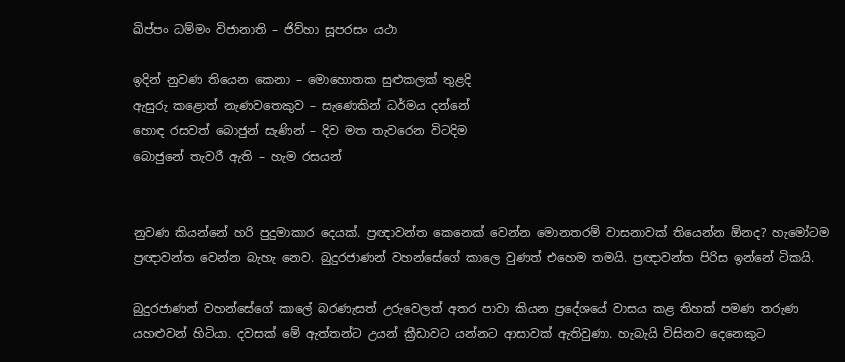ඛිප්පං ධම්මං විජානාති – ජිව්හා සූපරසං යථා

ඉදින් නුවණ තියෙන කෙනා – මොහොතක සුළුකලක් තුළදි
ඇසුරු කළොත් නැණවතෙකුව – සැණෙකින් ධර්මය දන්නේ
හොඳ රසවත් බොජුන් සැණින් – දිව මත තැවරෙන විටදිම
බොජුනේ තැවරී ඇති – හැම රසයන්


නුවණ කියන්නේ හරි පුදුමාකාර දෙයක්. ප්‍රඥාවන්ත කෙනෙක් වෙන්න මොනතරම් වාසනාවක් තියෙන්න ඕනද? හැමෝටම ප්‍රඥාවන්ත වෙන්න බැහැ නෙව. බුදුරජාණන් වහන්සේගේ කාලෙ වුණත් එහෙම තමයි. ප්‍රඥාවන්ත පිරිස ඉන්නේ ටිකයි.

බුදුරජාණන් වහන්සේගේ කාලේ බරණැසත් උරුවෙලත් අතර පාවා කියන ප්‍රදේශයේ වාසය කළ තිහක් පමණ තරුණ යහළුවන් හිටියා. දවසක් මේ ඇත්තන්ට උයන් ක්‍රීඩාවට යන්නට ආසාවක් ඇතිවුණා. හැබැයි විසිනව දෙනෙකුට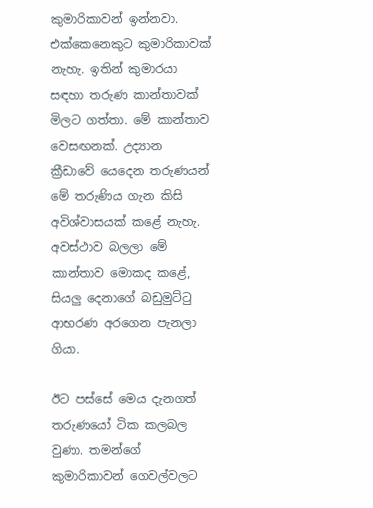කුමාරිකාවන් ඉන්නවා. එක්කෙනෙකුට කුමාරිකාවක් නැහැ. ඉතින් කුමාරයා සඳහා තරුණ කාන්තාවක් මිලට ගත්තා. මේ කාන්තාව වෙසඟනක්. උද්‍යාන ක්‍රීඩාවේ යෙදෙන තරුණයන් මේ තරුණිය ගැන කිසි අවිශ්වාසයක් කළේ නැහැ. අවස්ථාව බලලා මේ කාන්තාව මොකද කළේ, සියලු දෙනාගේ බඩුමුට්ටු ආභරණ අරගෙන පැනලා ගියා.

ඊට පස්සේ මෙය දැනගත් තරුණයෝ ටික කලබල වුණා. තමන්ගේ කුමාරිකාවන් ගෙවල්වලට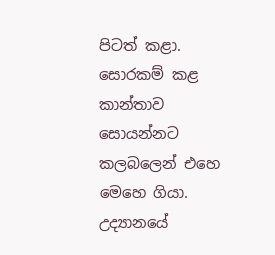පිටත් කළා. සොරකම් කළ කාන්තාව සොයන්නට කලබලෙන් එහෙ මෙහෙ ගියා. උද්‍යානයේ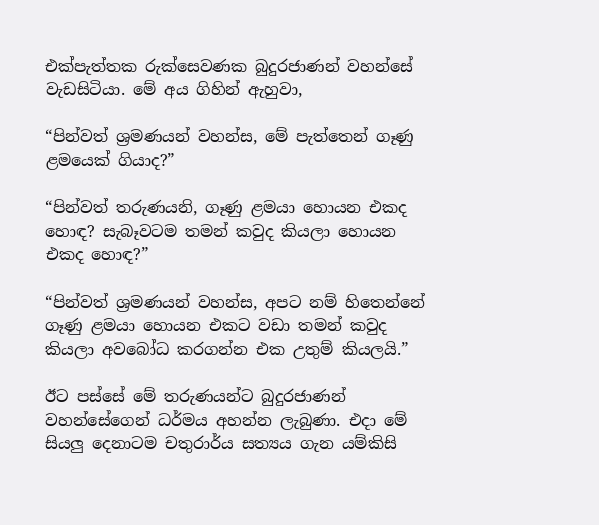එක්පැත්තක රුක්සෙවණක බුදුරජාණන් වහන්සේ වැඩසිටියා. මේ අය ගිහින් ඇහුවා,

“පින්වත් ශ්‍රමණයන් වහන්ස, මේ පැත්තෙන් ගෑණු ළමයෙක් ගියාද?”

“පින්වත් තරුණයනි, ගෑණු ළමයා හොයන එකද හොඳ? සැබෑවටම තමන් කවුද කියලා හොයන එකද හොඳ?”

“පින්වත් ශ්‍රමණයන් වහන්ස, අපට නම් හිතෙන්නේ ගෑණු ළමයා හොයන එකට වඩා තමන් කවුද කියලා අවබෝධ කරගන්න එක උතුම් කියලයි.”

ඊට පස්සේ මේ තරුණයන්ට බුදුරජාණන් වහන්සේගෙන් ධර්මය අහන්න ලැබුණා. එදා මේ සියලු දෙනාටම චතුරාර්ය සත්‍යය ගැන යම්කිසි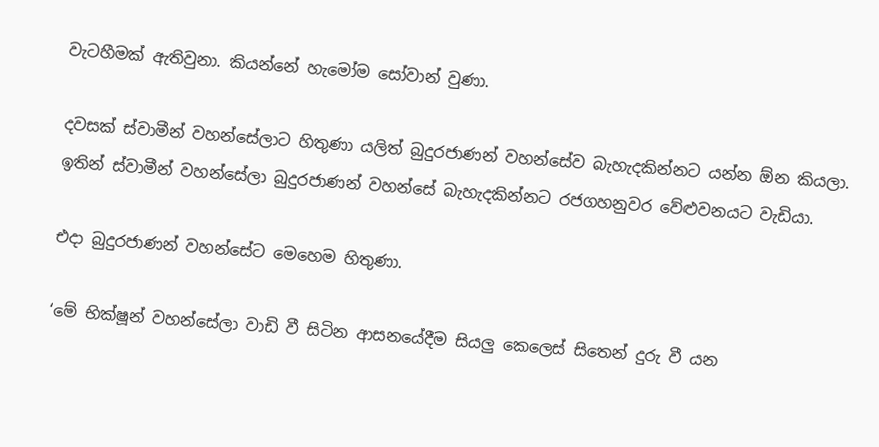වැටහීමක් ඇතිවුනා. කියන්නේ හැමෝම සෝවාන් වුණා.

දවසක් ස්වාමීන් වහන්සේලාට හිතුණා යලිත් බුදුරජාණන් වහන්සේව බැහැදකින්නට යන්න ඕන කියලා. ඉතින් ස්වාමීන් වහන්සේලා බුදුරජාණන් වහන්සේ බැහැදකින්නට රජගහනුවර වේළුවනයට වැඩියා.

එදා බුදුරජාණන් වහන්සේට මෙහෙම හිතුණා.

‘මේ භික්ෂූන් වහන්සේලා වාඩි වී සිටින ආසනයේදීම සියලු කෙලෙස් සිතෙන් දුරු වී යන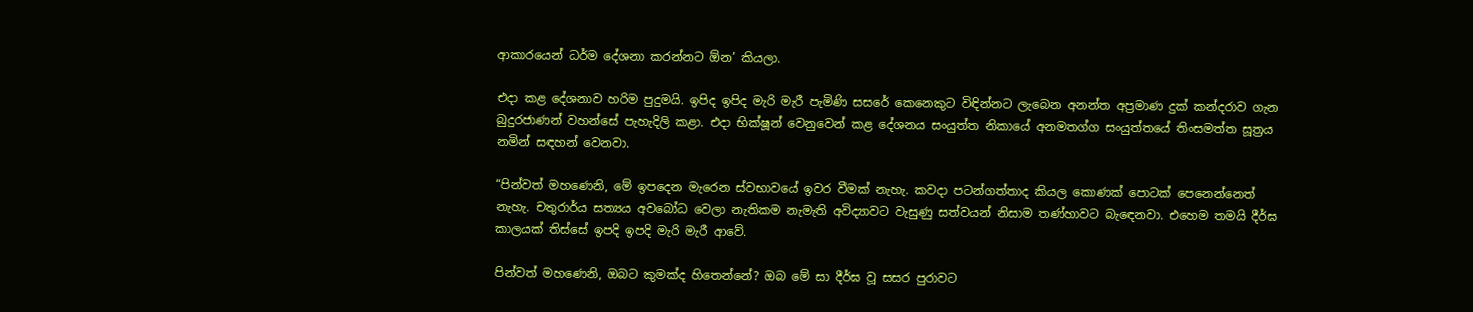ආකාරයෙන් ධර්ම දේශනා කරන්නට ඕන’ කියලා.

එදා කළ දේශනාව හරිම පුදුමයි. ඉපිද ඉපිද මැරි මැරී පැමිණි සසරේ කෙනෙකුට විඳින්නට ලැබෙන අනන්ත අප්‍රමාණ දුක් කන්දරාව ගැන බුදුරජාණන් වහන්සේ පැහැදිලි කළා. එදා භික්ෂූන් වෙනුවෙන් කළ දේශනය සංයුත්ත නිකායේ අනමතග්ග සංයුත්තයේ තිංසමත්ත සූත්‍රය නමින් සඳහන් වෙනවා.

“පින්වත් මහණෙනි, මේ ඉපදෙන මැරෙන ස්වභාවයේ ඉවර වීමක් නැහැ. කවදා පටන්ගත්තාද කියල කොණක් පොටක් පෙනෙන්නෙත් නැහැ. චතුරාර්ය සත්‍යය අවබෝධ වෙලා නැතිකම නැමැති අවිද්‍යාවට වැසුණු සත්වයන් නිසාම තණ්හාවට බැඳෙනවා. එහෙම තමයි දීර්ඝ කාලයක් තිස්සේ ඉපදි ඉපදි මැරි මැරී ආවේ.

පින්වත් මහණෙනි, ඔබට කුමක්ද හිතෙන්නේ? ඔබ මේ සා දීර්ඝ වූ සසර පුරාවට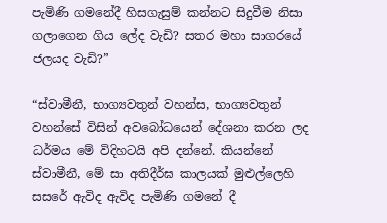පැමිණි ගමනේදී හිසගැසුම් කන්නට සිදුවීම නිසා ගලාගෙන ගිය ලේද වැඩි? සතර මහා සාගරයේ ජලයද වැඩි?”

“ස්වාමීනී, භාග්‍යවතුන් වහන්ස, භාග්‍යවතුන් වහන්සේ විසින් අවබෝධයෙන් දේශනා කරන ලද ධර්මය මේ විදිහටයි අපි දන්නේ. කියන්නේ ස්වාමීනී, මේ සා අතිදීර්ඝ කාලයක් මුළුල්ලෙහි සසරේ ඇවිද ඇවිද පැමිණි ගමනේ දී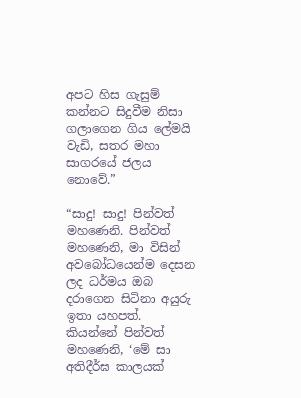අපට හිස ගැසුම් කන්නට සිදුවීම නිසා ගලාගෙන ගිය ලේමයි වැඩි, සතර මහා සාගරයේ ජලය නොවේ.”

“සාදු! සාදු! පින්වත් මහණෙනි. පින්වත් මහණෙනි, මා විසින් අවබෝධයෙන්ම දෙසන ලද ධර්මය ඔබ දරාගෙන සිටිනා අයුරු ඉතා යහපත්. කියන්නේ පින්වත් මහණෙනි, ‘මේ සා අතිදීර්ඝ කාලයක්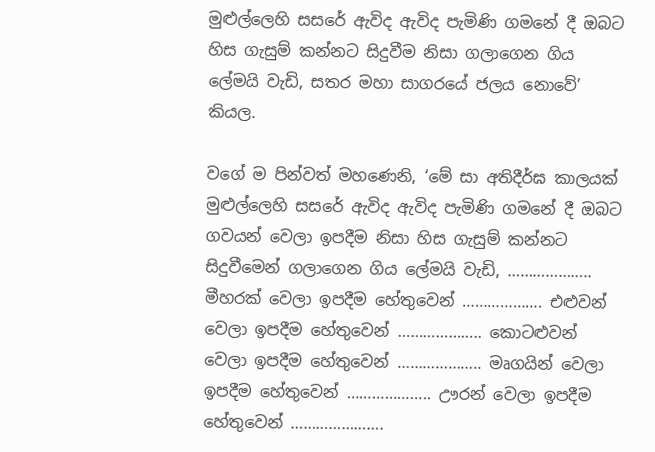මුළුල්ලෙහි සසරේ ඇවිද ඇවිද පැමිණි ගමනේ දී ඔබට හිස ගැසුම් කන්නට සිදුවීම නිසා ගලාගෙන ගිය ලේමයි වැඩි, සතර මහා සාගරයේ ජලය නොවේ’ කියල.

වගේ ම පින්වත් මහණෙනි, ‘මේ සා අතිදීර්ඝ කාලයක් මුළුල්ලෙහි සසරේ ඇවිද ඇවිද පැමිණි ගමනේ දී ඔබට ගවයන් වෙලා ඉපදීම නිසා හිස ගැසුම් කන්නට සිදුවීමෙන් ගලාගෙන ගිය ලේමයි වැඩි, ……………….. මීහරක් වෙලා ඉපදීම හේතුවෙන් ………………. එළුවන් වෙලා ඉපදීම හේතුවෙන් ……………….. කොටළුවන් වෙලා ඉපදීම හේතුවෙන් ……………….. මෘගයින් වෙලා ඉපදීම හේතුවෙන් ……………….. ඌරන් වෙලා ඉපදීම හේතුවෙන් ………………….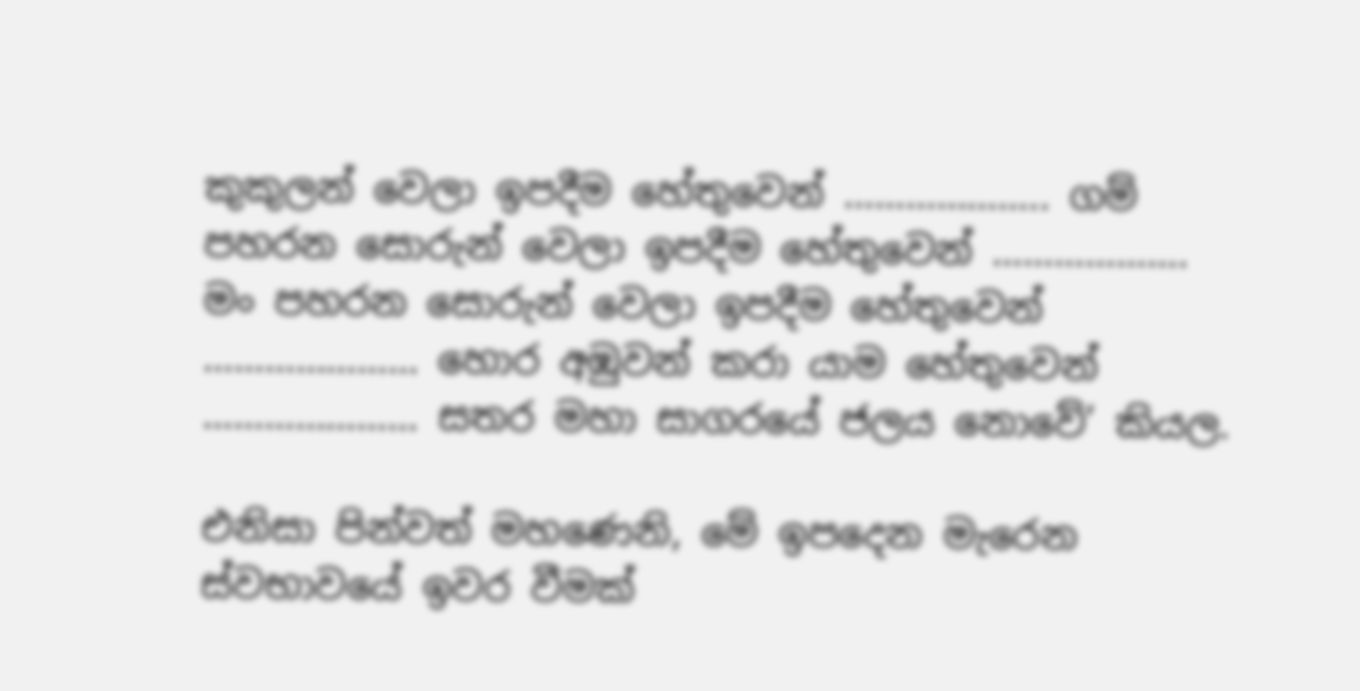කුකුලන් වෙලා ඉපදීම හේතුවෙන් ……………….. ගම් පහරන සොරුන් වෙලා ඉපදීම හේතුවෙන් ………………. මං පහරන සොරුන් වෙලා ඉපදීම හේතුවෙන් ………………… හොර අඹුවන් කරා යාම හේතුවෙන් ………………… සතර මහා සාගරයේ ජලය නොවේ’ කියල.

එනිසා පින්වත් මහණෙනි, මේ ඉපදෙන මැරෙන ස්වභාවයේ ඉවර වීමක්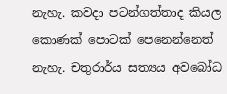නැහැ. කවදා පටන්ගත්තාද කියල කොණක් පොටක් පෙනෙන්නෙත් නැහැ. චතුරාර්ය සත්‍යය අවබෝධ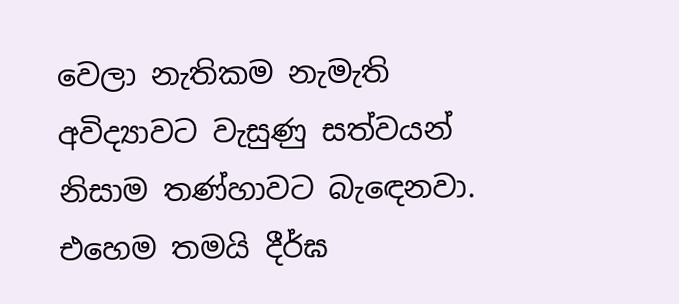වෙලා නැතිකම නැමැති අවිද්‍යාවට වැසුණු සත්වයන් නිසාම තණ්හාවට බැඳෙනවා. එහෙම තමයි දීර්ඝ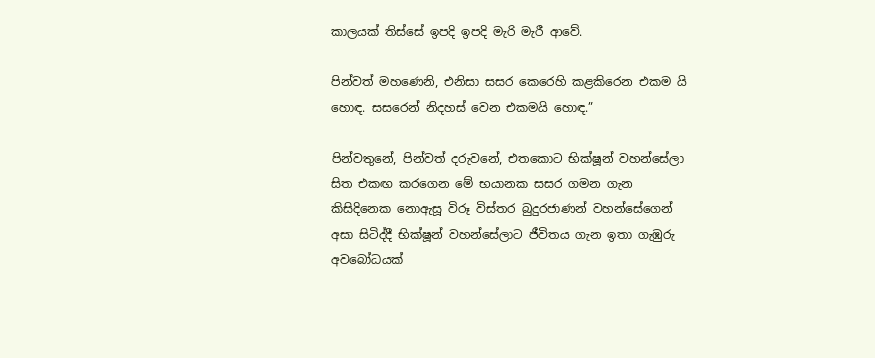කාලයක් තිස්සේ ඉපදි ඉපදි මැරි මැරී ආවේ.

පින්වත් මහණෙනි, එනිසා සසර කෙරෙහි කළකිරෙන එකම යි හොඳ. සසරෙන් නිදහස් වෙන එකමයි හොඳ.”

පින්වතුනේ, පින්වත් දරුවනේ, එතකොට භික්ෂූන් වහන්සේලා සිත එකඟ කරගෙන මේ භයානක සසර ගමන ගැන කිසිදිනෙක නොඇසූ විරූ විස්තර බුදුරජාණන් වහන්සේගෙන් අසා සිටිද්දී භික්ෂූන් වහන්සේලාට ජීවිතය ගැන ඉතා ගැඹුරු අවබෝධයක්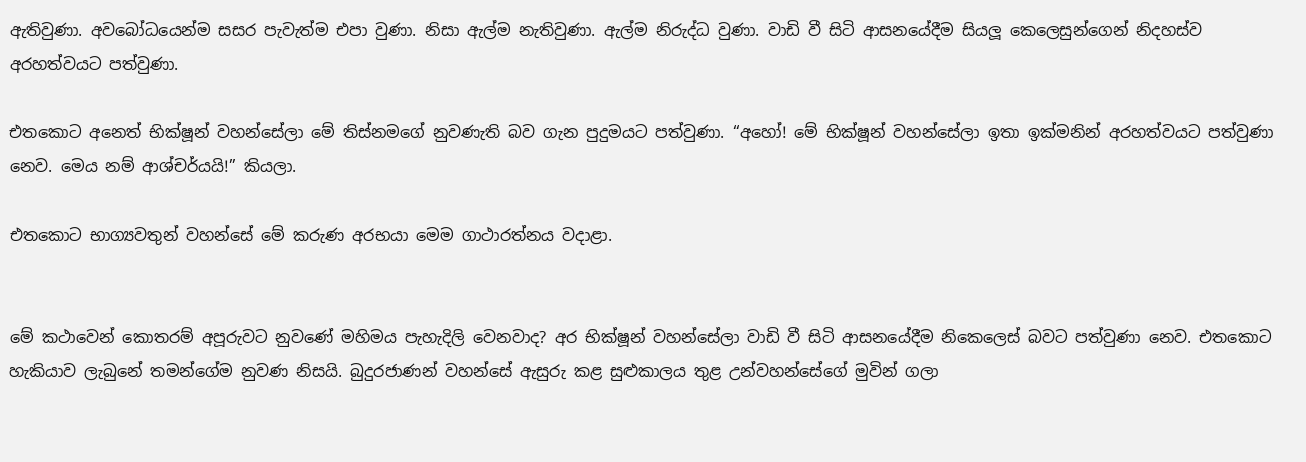ඇතිවුණා. අවබෝධයෙන්ම සසර පැවැත්ම එපා වුණා. නිසා ඇල්ම නැතිවුණා. ඇල්ම නිරුද්ධ වුණා. වාඩි වී සිටි ආසනයේදීම සියලූ කෙලෙසුන්ගෙන් නිදහස්ව අරහත්වයට පත්වුණා.

එතකොට අනෙත් භික්ෂූන් වහන්සේලා මේ තිස්නමගේ නුවණැති බව ගැන පුදුමයට පත්වුණා. “අහෝ! මේ භික්ෂූන් වහන්සේලා ඉතා ඉක්මනින් අරහත්වයට පත්වුණා නෙව. මෙය නම් ආශ්චර්යයි!” කියලා.

එතකොට භාග්‍යවතුන් වහන්සේ මේ කරුණ අරභයා මෙම ගාථාරත්නය වදාළා.


මේ කථාවෙන් කොතරම් අපූරුවට නුවණේ මහිමය පැහැදිලි වෙනවාද? අර භික්ෂූන් වහන්සේලා වාඩි වී සිටි ආසනයේදීම නිකෙලෙස් බවට පත්වුණා නෙව. එතකොට හැකියාව ලැබුනේ තමන්ගේම නුවණ නිසයි. බුදුරජාණන් වහන්සේ ඇසුරු කළ සුළුකාලය තුළ උන්වහන්සේගේ මුවින් ගලා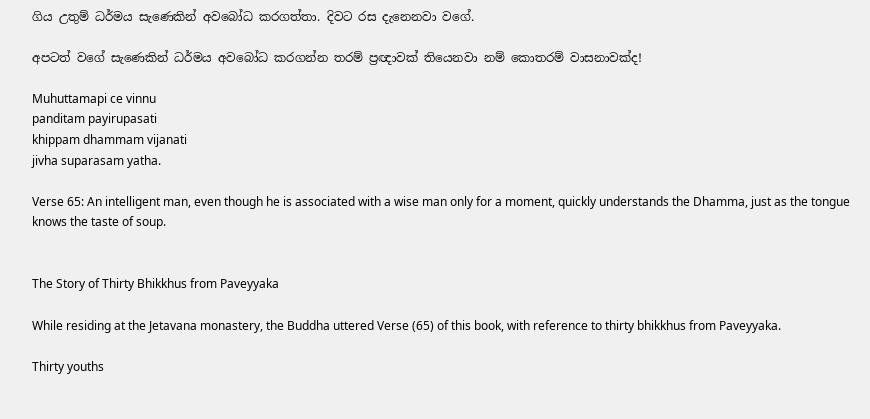ගිය උතුම් ධර්මය සැණෙකින් අවබෝධ කරගත්තා. දිවට රස දැනෙනවා වගේ.

අපටත් වගේ සැණෙකින් ධර්මය අවබෝධ කරගන්න තරම් ප්‍රඥාවක් තියෙනවා නම් කොතරම් වාසනාවක්ද!

Muhuttamapi ce vinnu
panditam payirupasati
khippam dhammam vijanati
jivha suparasam yatha.

Verse 65: An intelligent man, even though he is associated with a wise man only for a moment, quickly understands the Dhamma, just as the tongue knows the taste of soup.


The Story of Thirty Bhikkhus from Paveyyaka

While residing at the Jetavana monastery, the Buddha uttered Verse (65) of this book, with reference to thirty bhikkhus from Paveyyaka.

Thirty youths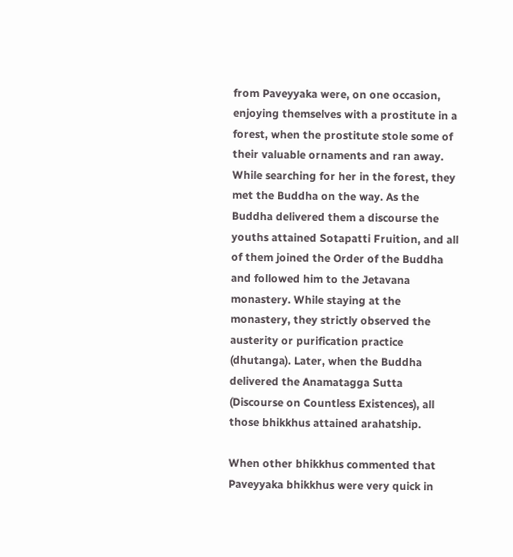from Paveyyaka were, on one occasion, enjoying themselves with a prostitute in a forest, when the prostitute stole some of their valuable ornaments and ran away. While searching for her in the forest, they met the Buddha on the way. As the Buddha delivered them a discourse the youths attained Sotapatti Fruition, and all of them joined the Order of the Buddha and followed him to the Jetavana monastery. While staying at the monastery, they strictly observed the austerity or purification practice (dhutanga). Later, when the Buddha delivered the Anamatagga Sutta (Discourse on Countless Existences), all those bhikkhus attained arahatship.

When other bhikkhus commented that Paveyyaka bhikkhus were very quick in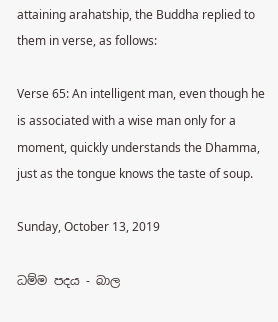attaining arahatship, the Buddha replied to them in verse, as follows:

Verse 65: An intelligent man, even though he is associated with a wise man only for a moment, quickly understands the Dhamma, just as the tongue knows the taste of soup.

Sunday, October 13, 2019

ධම්ම පදය - බාල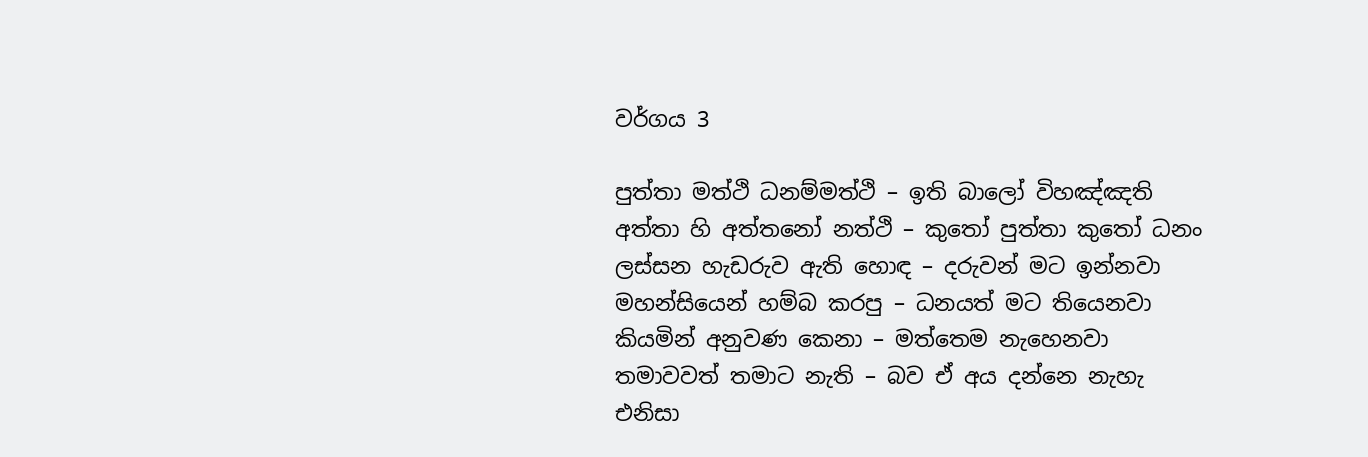වර්ගය 3

පුත්තා මත්ථි ධනම්මත්ථි – ඉති බාලෝ විහඤ්ඤති
අත්තා හි අත්තනෝ නත්ථි – කුතෝ පුත්තා කුතෝ ධනං
ලස්සන හැඩරුව ඇති හොඳ – දරුවන් මට ඉන්නවා
මහන්සියෙන් හම්බ කරපු – ධනයත් මට තියෙනවා
කියමින් අනුවණ කෙනා – මත්තෙම නැහෙනවා
තමාවවත් තමාට නැති – බව ඒ අය දන්නෙ නැහැ
එනිසා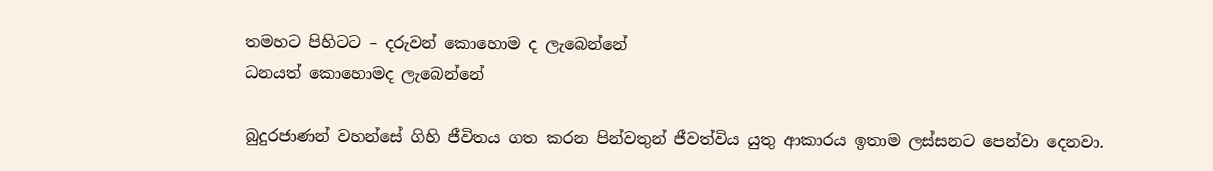තමහට පිහිටට – දරුවන් කොහොම ද ලැබෙන්නේ
ධනයත් කොහොමද ලැබෙන්නේ

බුදුරජාණන් වහන්සේ ගිහි ජීවිතය ගත කරන පින්වතුන් ජීවත්විය යුතු ආකාරය ඉතාම ලස්සනට පෙන්වා දෙනවා.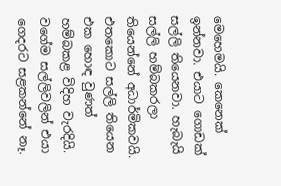මෙහෙමයි. කෙනෙක් ඉන්නවා. එයාට ගොඩක් සල්ලි තියෙනවා. හැබැයි සල්ලි හම්බකරලා තියෙන්නේ අධාර්මිකවයි. එතකොට සල්ලි තියෙන එක හොඳ වුණත් හම්බකළ විදිහ වැරදියි. වගේම සල්ලිවලින් එයා ගෙදරට සළකන්නේ නෑ.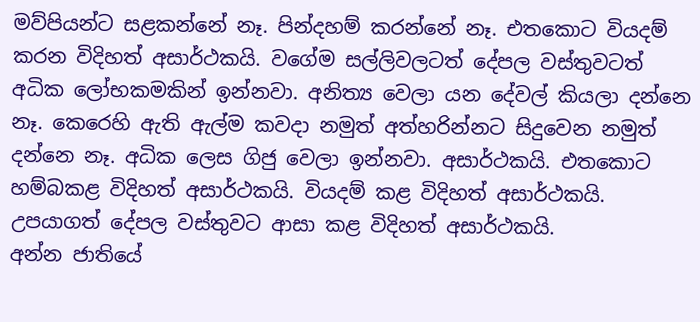මව්පියන්ට සළකන්නේ නෑ. පින්දහම් කරන්නේ නෑ. එතකොට වියදම් කරන විදිහත් අසාර්ථකයි. වගේම සල්ලිවලටත් දේපල වස්තුවටත් අධික ලෝභකමකින් ඉන්නවා. අනිත්‍ය වෙලා යන දේවල් කියලා දන්නෙ නෑ. කෙරෙහි ඇති ඇල්ම කවදා නමුත් අත්හරින්නට සිදුවෙන නමුත් දන්නෙ නෑ. අධික ලෙස ගිජු වෙලා ඉන්නවා. අසාර්ථකයි. එතකොට හම්බකළ විදිහත් අසාර්ථකයි. වියදම් කළ විදිහත් අසාර්ථකයි. උපයාගත් දේපල වස්තුවට ආසා කළ විදිහත් අසාර්ථකයි.
අන්න ජාතියේ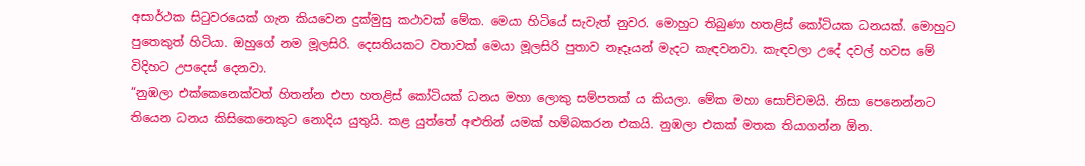අසාර්ථක සිටුවරයෙක් ගැන කියවෙන දුක්මුසු කථාවක් මේක. මෙයා හිටියේ සැවැත් නුවර. මොහුට තිබුණා හතළිස් කෝටියක ධනයක්. මොහුට පුතෙකුත් හිටියා. ඔහුගේ නම මූලසිරි. දෙසතියකට වතාවක් මෙයා මූලසිරි පුතාව නෑදෑයන් මැදට කැඳවනවා. කැඳවලා උදේ දවල් හවස මේ විදිහට උපදෙස් දෙනවා.
“නුඹලා එක්කෙනෙක්වත් හිතන්න එපා හතළිස් කෝටියක් ධනය මහා ලොකු සම්පතක් ය කියලා. මේක මහා සොච්චමයි. නිසා පෙනෙන්නට තියෙන ධනය කිසිකෙනෙකුට නොදිය යුතුයි. කළ යුත්තේ අළුතින් යමක් හම්බකරන එකයි. නුඹලා එකක් මතක තියාගන්න ඕන.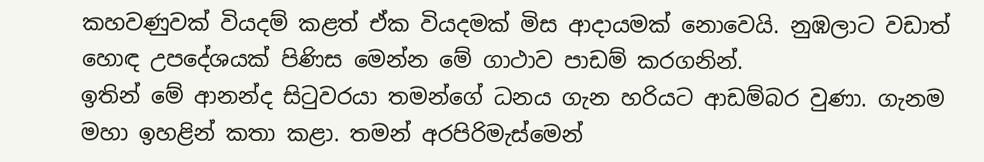කහවණුවක් වියදම් කළත් ඒක වියදමක් මිස ආදායමක් නොවෙයි. නුඹලාට වඩාත් හොඳ උපදේශයක් පිණිස මෙන්න මේ ගාථාව පාඩම් කරගනින්.
ඉතින් මේ ආනන්ද සිටුවරයා තමන්ගේ ධනය ගැන හරියට ආඩම්බර වුණා. ගැනම මහා ඉහළින් කතා කළා. තමන් අරපිරිමැස්මෙන්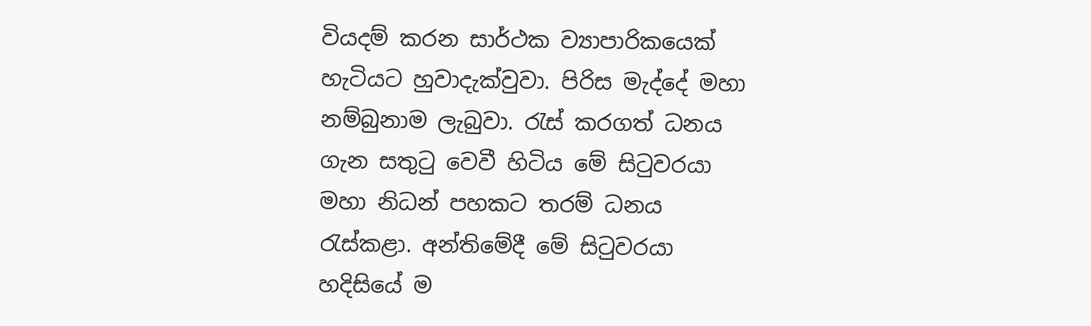වියදම් කරන සාර්ථක ව්‍යාපාරිකයෙක් හැටියට හුවාදැක්වුවා. පිරිස මැද්දේ මහා නම්බුනාම ලැබුවා. රැස් කරගත් ධනය ගැන සතුටු වෙවී හිටිය මේ සිටුවරයා මහා නිධන් පහකට තරම් ධනය රැස්කළා. අන්තිමේදී මේ සිටුවරයා හදිසියේ ම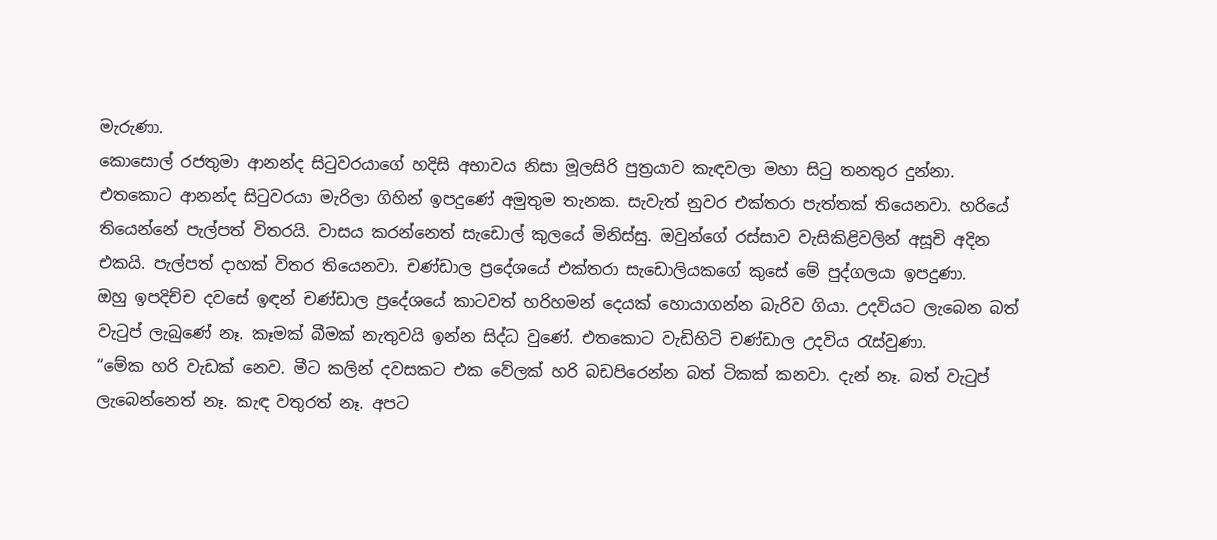මැරුණා.
කොසොල් රජතුමා ආනන්ද සිටුවරයාගේ හදිසි අභාවය නිසා මූලසිරි පුත්‍රයාව කැඳවලා මහා සිටු තනතුර දුන්නා.
එතකොට ආනන්ද සිටුවරයා මැරිලා ගිහින් ඉපදුණේ අමුතුම තැනක. සැවැත් නුවර එක්තරා පැත්තක් තියෙනවා. හරියේ තියෙන්නේ පැල්පත් විතරයි. වාසය කරන්නෙත් සැඩොල් කුලයේ මිනිස්සු. ඔවුන්ගේ රස්සාව වැසිකිළිවලින් අසූචි අදින එකයි. පැල්පත් දාහක් විතර තියෙනවා. චණ්ඩාල ප්‍රදේශයේ එක්තරා සැඩොලියකගේ කුසේ මේ පුද්ගලයා ඉපදුණා.
ඔහු ඉපදිච්ච දවසේ ඉඳන් චණ්ඩාල ප්‍රදේශයේ කාටවත් හරිහමන් දෙයක් හොයාගන්න බැරිව ගියා. උදවියට ලැබෙන බත් වැටුප් ලැබුණේ නෑ. කෑමක් බීමක් නැතුවයි ඉන්න සිද්ධ වුණේ. එතකොට වැඩිහිටි චණ්ඩාල උදවිය රැස්වුණා.
“මේක හරි වැඩක් නෙව. මීට කලින් දවසකට එක වේලක් හරි බඩපිරෙන්න බත් ටිකක් කනවා. දැන් නෑ. බත් වැටුප් ලැබෙන්නෙත් නෑ. කැඳ වතුරත් නෑ. අපට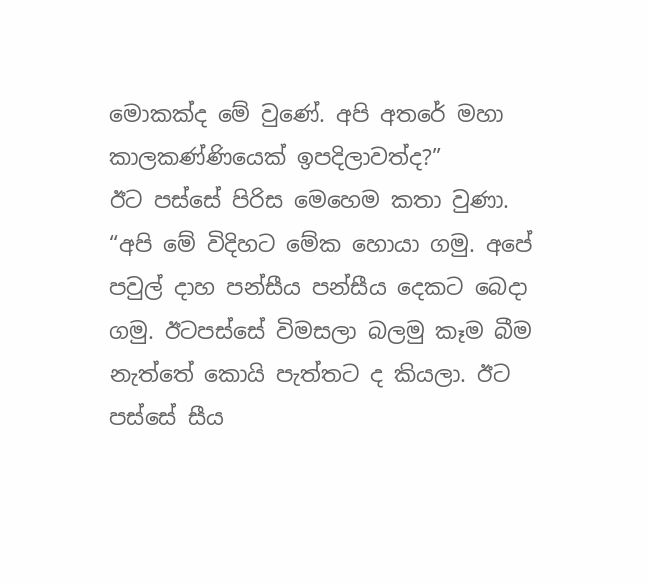මොකක්ද මේ වුණේ. අපි අතරේ මහා කාලකණ්ණියෙක් ඉපදිලාවත්ද?”
ඊට පස්සේ පිරිස මෙහෙම කතා වුණා.
“අපි මේ විදිහට මේක හොයා ගමු. අපේ පවුල් දාහ පන්සීය පන්සීය දෙකට බෙදා ගමු. ඊටපස්සේ විමසලා බලමු කෑම බීම නැත්තේ කොයි පැත්තට ද කියලා. ඊට පස්සේ සීය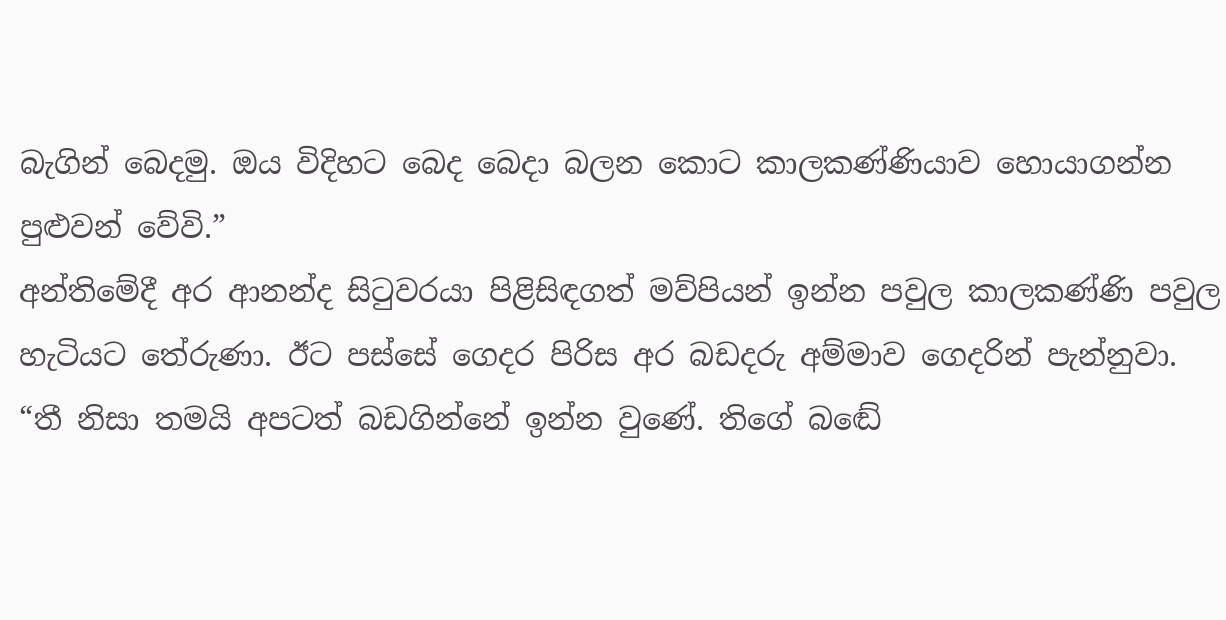බැගින් බෙදමු. ඔය විදිහට බෙද බෙදා බලන කොට කාලකණ්ණියාව හොයාගන්න පුළුවන් වේවි.”
අන්තිමේදී අර ආනන්ද සිටුවරයා පිළිසිඳගත් මව්පියන් ඉන්න පවුල කාලකණ්ණි පවුල හැටියට තේරුණා. ඊට පස්සේ ගෙදර පිරිස අර බඩදරු අම්මාව ගෙදරින් පැන්නුවා.
“තී නිසා තමයි අපටත් බඩගින්නේ ඉන්න වුණේ. තිගේ බඬේ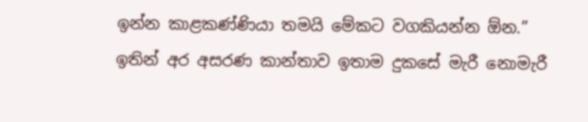ඉන්න කාළකණ්ණියා තමයි මේකට වගකියන්න ඕන.”
ඉතින් අර අසරණ කාන්තාව ඉතාම දුකසේ මැරී නොමැරී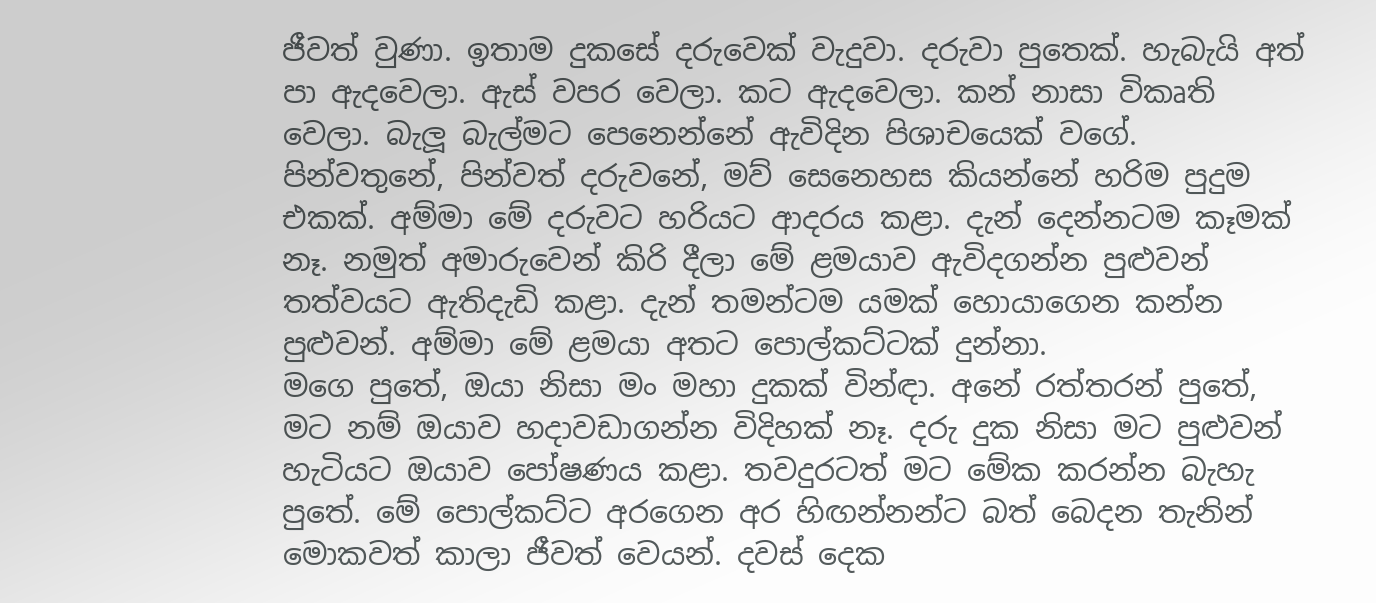ජීවත් වුණා. ඉතාම දුකසේ දරුවෙක් වැදුවා. දරුවා පුතෙක්. හැබැයි අත් පා ඇදවෙලා. ඇස් වපර වෙලා. කට ඇදවෙලා. කන් නාසා විකෘති වෙලා. බැලූ බැල්මට පෙනෙන්නේ ඇවිදින පිශාචයෙක් වගේ.
පින්වතුනේ, පින්වත් දරුවනේ, මව් සෙනෙහස කියන්නේ හරිම පුදුම එකක්. අම්මා මේ දරුවට හරියට ආදරය කළා. දැන් දෙන්නටම කෑමක් නෑ. නමුත් අමාරුවෙන් කිරි දීලා මේ ළමයාව ඇවිදගන්න පුළුවන් තත්වයට ඇතිදැඩි කළා. දැන් තමන්ටම යමක් හොයාගෙන කන්න පුළුවන්. අම්මා මේ ළමයා අතට පොල්කට්ටක් දුන්නා.
මගෙ පුතේ, ඔයා නිසා මං මහා දුකක් වින්ඳා. අනේ රත්තරන් පුතේ, මට නම් ඔයාව හදාවඩාගන්න විදිහක් නෑ. දරු දුක නිසා මට පුළුවන් හැටියට ඔයාව පෝෂණය කළා. තවදුරටත් මට මේක කරන්න බැහැ පුතේ. මේ පොල්කට්ට අරගෙන අර හිඟන්නන්ට බත් බෙදන තැනින් මොකවත් කාලා ජීවත් වෙයන්. දවස් දෙක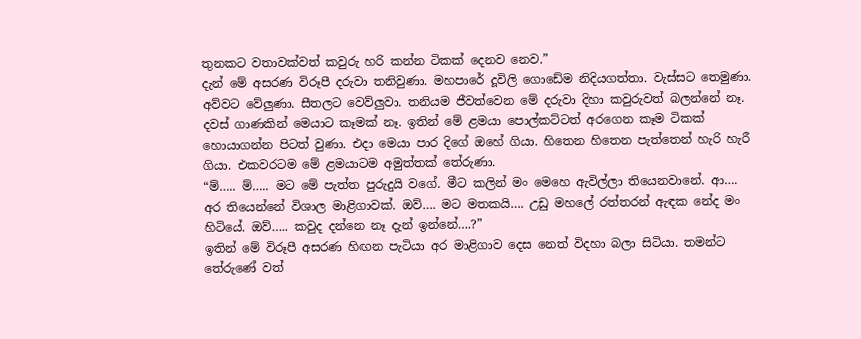තුනකට වතාවක්වත් කවුරු හරි කන්න ටිකක් දෙනව නෙව.”
දැන් මේ අසරණ විරූපී දරුවා තනිවුණා. මහපාරේ දූවිලි ගොඩේම නිදියගත්තා. වැස්සට තෙමුණා. අව්වට වේලුණා. සීතලට වෙව්ලුවා. තනියම ජීවත්වෙන මේ දරුවා දිහා කවුරුවත් බලන්නේ නෑ.
දවස් ගාණකින් මෙයාට කෑමක් නෑ. ඉතින් මේ ළමයා පොල්කට්ටත් අරගෙන කෑම ටිකක් හොයාගන්න පිටත් වුණා. එදා මෙයා පාර දිගේ ඔහේ ගියා. හිතෙන හිතෙන පැත්තෙන් හැරි හැරී ගියා. එකවරටම මේ ළමයාටම අමුත්තක් තේරුණා.
“ම්….. ම්….. මට මේ පැත්ත පුරුදුයි වගේ. මීට කලින් මං මෙහෙ ඇවිල්ලා තියෙනවානේ. ආ…. අර තියෙන්නේ විශාල මාළිගාවක්. ඔව්…. මට මතකයි…. උඩු මහලේ රත්තරන් ඇඳක නේද මං හිටියේ. ඔව්….. කවුද දන්නෙ නෑ දැන් ඉන්නේ….?”
ඉතින් මේ විරූපී අසරණ හිඟන පැටියා අර මාළිගාව දෙස නෙත් විදහා බලා සිටියා. තමන්ට තේරුණේ වත්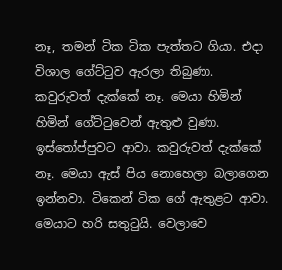නෑ, තමන් ටික ටික පැත්තට ගියා. එදා විශාල ගේට්ටුව ඇරලා තිබුණා. කවුරුවත් දැක්කේ නෑ. මෙයා හිමින් හිමින් ගේට්ටුවෙන් ඇතුළු වුණා. ඉස්තෝප්පුවට ආවා. කවුරුවත් දැක්කේ නෑ. මෙයා ඇස් පිය නොහෙලා බලාගෙන ඉන්නවා. ටිකෙන් ටික ගේ ඇතුළට ආවා. මෙයාට හරි සතුටුයි. වෙලාවෙ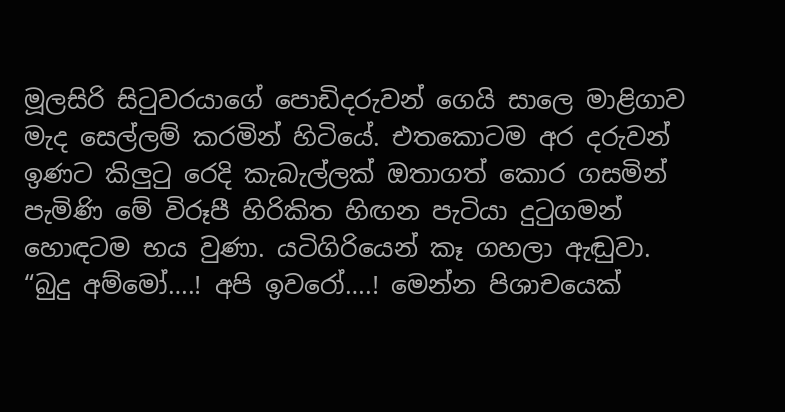මූලසිරි සිටුවරයාගේ පොඩිදරුවන් ගෙයි සාලෙ මාළිගාව මැද සෙල්ලම් කරමින් හිටියේ. එතකොටම අර දරුවන් ඉණට කිලුටු රෙදි කැබැල්ලක් ඔතාගත් කොර ගසමින් පැමිණි මේ විරූපී හිරිකිත හිඟන පැටියා දුටුගමන් හොඳටම භය වුණා. යටිගිරියෙන් කෑ ගහලා ඇඬුවා.
“බුදු අම්මෝ….! අපි ඉවරෝ….! මෙන්න පිශාචයෙක්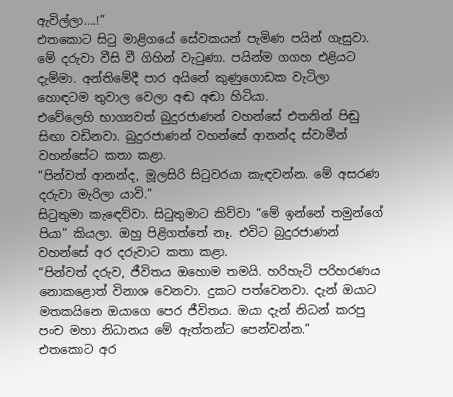ඇවිල්ලා….!”
එතකොට සිටු මාළිගයේ සේවකයන් පැමිණ පයින් ගැසුවා. මේ දරුවා වීසි වී ගිහින් වැටුණා. පයින්ම ගගහ එළියට දැම්මා. අන්තිමේදී පාර අයිනේ කුණුගොඩක වැටිලා හොඳටම තුවාල වෙලා අඬ අඬා හිටියා.
එවේලෙහි භාග්‍යවත් බුදුරජාණන් වහන්සේ එතනින් පිඬු සිඟා වඩිනවා. බුදුරජාණන් වහන්සේ ආනන්ද ස්වාමීන් වහන්සේට කතා කළා.
“පින්වත් ආනන්ද, මූලසිරි සිටුවරයා කැඳවන්න. මේ අසරණ දරුවා මැරිලා යාවි.”
සිටුතුමා කැඳෙව්වා. සිටුතුමාට කිව්වා “මේ ඉන්නේ තමුන්ගේ පියා” කියලා. ඔහු පිළිගත්තේ නෑ. එවිට බුදුරජාණන් වහන්සේ අර දරුවාට කතා කළා.
“පින්වත් දරුව, ජීවිතය ඔහොම තමයි. හරිහැටි පරිහරණය නොකළොත් විනාශ වෙනවා. දුකට පත්වෙනවා. දැන් ඔයාට මතකයිනෙ ඔයාගෙ පෙර ජීවිතය. ඔයා දැන් නිධන් කරපු පංච මහා නිධානය මේ ඇත්තන්ට පෙන්වන්න.”
එතකොට අර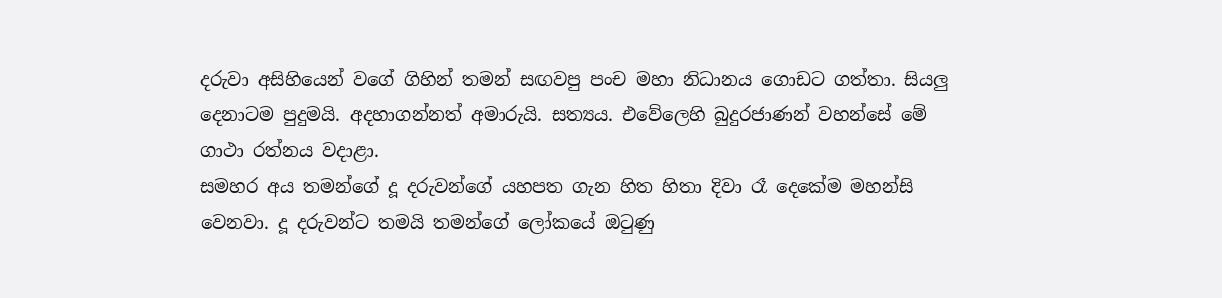දරුවා අසිහියෙන් වගේ ගිහින් තමන් සඟවපු පංච මහා නිධානය ගොඩට ගත්තා. සියලු දෙනාටම පුදුමයි. අදහාගන්නත් අමාරුයි. සත්‍යය. එවේලෙහි බුදුරජාණන් වහන්සේ මේ ගාථා රත්නය වදාළා.
සමහර අය තමන්ගේ දූ දරුවන්ගේ යහපත ගැන හිත හිතා දිවා රෑ දෙකේම මහන්සි වෙනවා. දූ දරුවන්ට තමයි තමන්ගේ ලෝකයේ ඔටුණු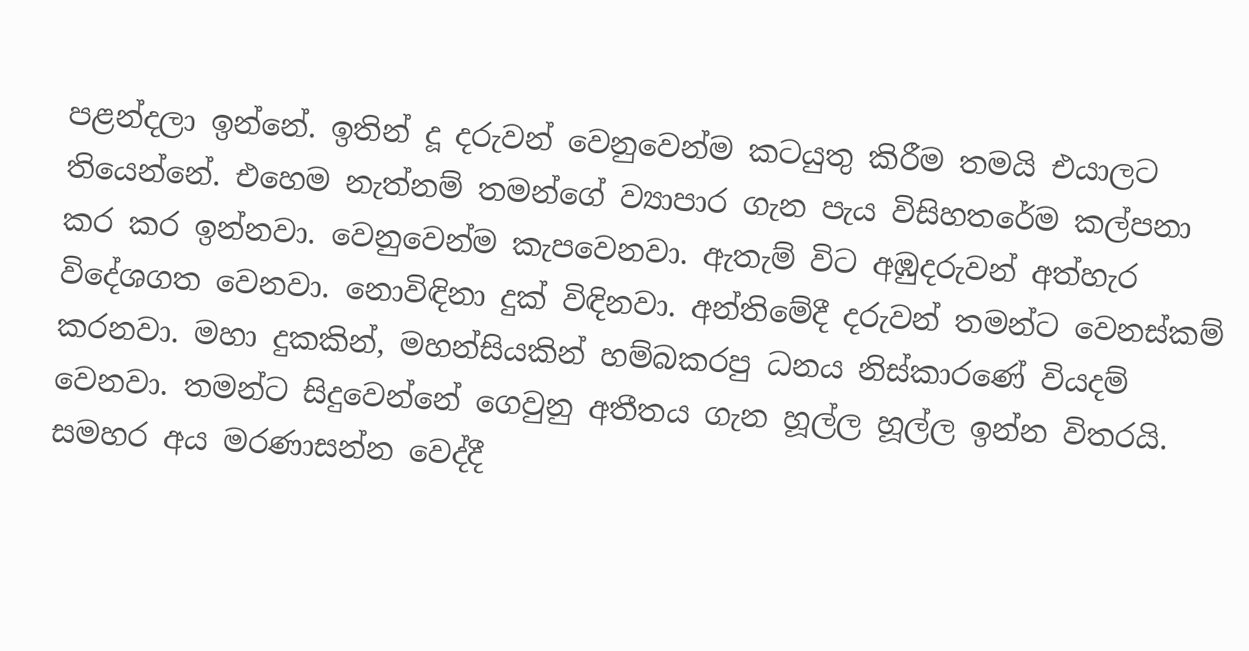පළන්දලා ඉන්නේ. ඉතින් දූ දරුවන් වෙනුවෙන්ම කටයුතු කිරීම තමයි එයාලට තියෙන්නේ. එහෙම නැත්නම් තමන්ගේ ව්‍යාපාර ගැන පැය විසිහතරේම කල්පනා කර කර ඉන්නවා. වෙනුවෙන්ම කැපවෙනවා. ඇතැම් විට අඹුදරුවන් අත්හැර විදේශගත වෙනවා. නොවිඳිනා දුක් විඳිනවා. අන්තිමේදී දරුවන් තමන්ට වෙනස්කම් කරනවා. මහා දුකකින්, මහන්සියකින් හම්බකරපු ධනය නිස්කාරණේ වියදම් වෙනවා. තමන්ට සිදුවෙන්නේ ගෙවුනු අතීතය ගැන හූල්ල හූල්ල ඉන්න විතරයි.
සමහර අය මරණාසන්න වෙද්දී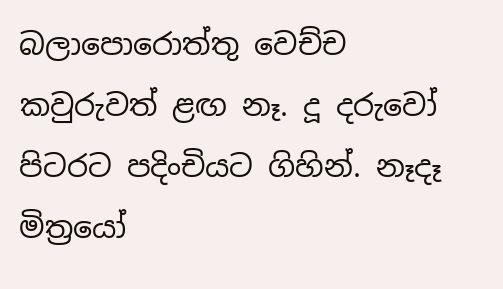බලාපොරොත්තු වෙච්ච කවුරුවත් ළඟ නෑ. දූ දරුවෝ පිටරට පදිංචියට ගිහින්. නෑදෑ මිත්‍රයෝ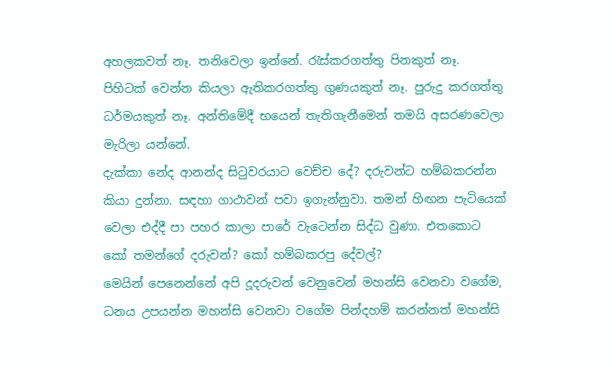අහලකවත් නෑ. තනිවෙලා ඉන්නේ. රැස්කරගත්තු පිනකුත් නෑ. පිහිටක් වෙන්න කියලා ඇතිකරගත්තු ගුණයකුත් නෑ. පුරුදු කරගත්තු ධර්මයකුත් නෑ. අන්තිමේදී භයෙන් තැතිගැනීමෙන් තමයි අසරණවෙලා මැරිලා යන්නේ.
දැක්කා නේද ආනන්ද සිටුවරයාට වෙච්ච දේ? දරුවන්ට හම්බකරන්න කියා දුන්නා. සඳහා ගාථාවන් පවා ඉගැන්නුවා. තමන් හිඟන පැටියෙක් වෙලා එද්දී පා පහර කාලා පාරේ වැටෙන්න සිද්ධ වුණා. එතකොට කෝ තමන්ගේ දරුවන්? කෝ හම්බකරපු දේවල්?
මෙයින් පෙනෙන්නේ අපි දූදරුවන් වෙනුවෙන් මහන්සි වෙනවා වගේම, ධනය උපයන්න මහන්සි වෙනවා වගේම පින්දහම් කරන්නත් මහන්සි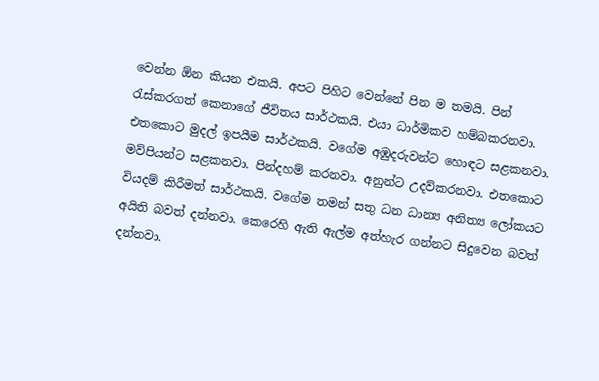වෙන්න ඕන කියන එකයි. අපට පිහිට වෙන්නේ පින ම තමයි. පින් රැස්කරගත් කෙනාගේ ජීවිතය සාර්ථකයි. එයා ධාර්මිකව හම්බකරනවා. එතකොට මුදල් ඉපයීම සාර්ථකයි. වගේම අඹුදරුවන්ට හොඳට සළකනවා. මව්පියන්ට සළකනවා. පින්දහම් කරනවා. අනුන්ට උදව්කරනවා. එතකොට වියදම් කිරීමත් සාර්ථකයි. වගේම තමන් සතු ධන ධාන්‍ය අනිත්‍ය ලෝකයට අයිති බවත් දන්නවා. කෙරෙහි ඇති ඇල්ම අත්හැර ගන්නට සිදුවෙන බවත් දන්නවා.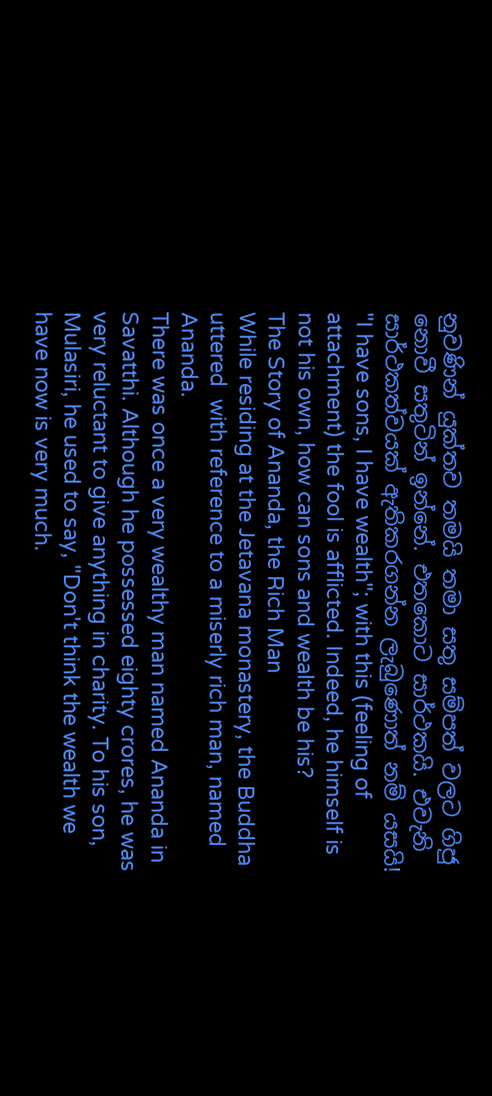නුවණින් යුක්තව තමයි තමා සතු සම්පත් වලට ගිජු නොවී සතුටින් ඉන්නේ. එතකොට සාර්ථකයි. එවැනි සාර්ථකත්වයක් ඇතිකරගන්න ලැබුණොත් නම් යසයි!
"I have sons, I have wealth"; with this (feeling of attachment) the fool is afflicted. Indeed, he himself is not his own, how can sons and wealth be his?
The Story of Ananda, the Rich Man
While residing at the Jetavana monastery, the Buddha uttered  with reference to a miserly rich man, named Ananda.
There was once a very wealthy man named Ananda in Savatthi. Although he possessed eighty crores, he was very reluctant to give anything in charity. To his son, Mulasiri, he used to say, "Don't think the wealth we have now is very much.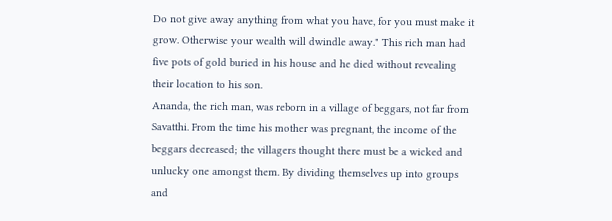Do not give away anything from what you have, for you must make it grow. Otherwise your wealth will dwindle away." This rich man had five pots of gold buried in his house and he died without revealing their location to his son.
Ananda, the rich man, was reborn in a village of beggars, not far from Savatthi. From the time his mother was pregnant, the income of the beggars decreased; the villagers thought there must be a wicked and unlucky one amongst them. By dividing themselves up into groups and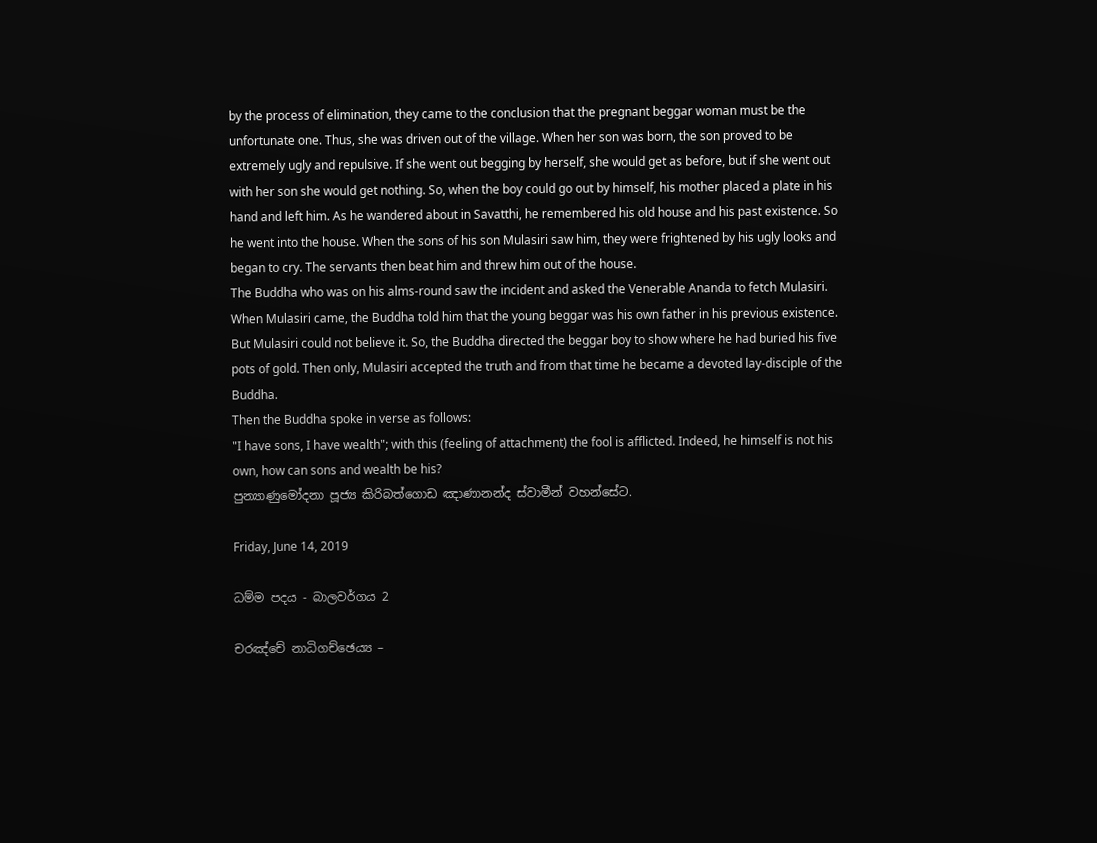by the process of elimination, they came to the conclusion that the pregnant beggar woman must be the unfortunate one. Thus, she was driven out of the village. When her son was born, the son proved to be extremely ugly and repulsive. If she went out begging by herself, she would get as before, but if she went out with her son she would get nothing. So, when the boy could go out by himself, his mother placed a plate in his hand and left him. As he wandered about in Savatthi, he remembered his old house and his past existence. So he went into the house. When the sons of his son Mulasiri saw him, they were frightened by his ugly looks and began to cry. The servants then beat him and threw him out of the house.
The Buddha who was on his alms-round saw the incident and asked the Venerable Ananda to fetch Mulasiri. When Mulasiri came, the Buddha told him that the young beggar was his own father in his previous existence. But Mulasiri could not believe it. So, the Buddha directed the beggar boy to show where he had buried his five pots of gold. Then only, Mulasiri accepted the truth and from that time he became a devoted lay-disciple of the Buddha.
Then the Buddha spoke in verse as follows:
"I have sons, I have wealth"; with this (feeling of attachment) the fool is afflicted. Indeed, he himself is not his own, how can sons and wealth be his?
පුන්‍යාණුමෝදනා පූජ්‍ය කිරිබත්ගොඩ ඤාණානන්ද ස්වාමීන් වහන්සේට.

Friday, June 14, 2019

ධම්ම පදය - බාලවර්ගය 2

චරඤ්චේ නාධිගච්ඡෙය්‍ය –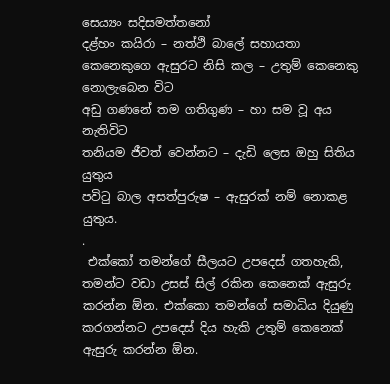සෙය්‍යං සදිසමත්තනෝ
දළ්හං කයිරා – නත්ථි බාලේ සහායතා
කෙනෙකුගෙ ඇසුරට නිසි කල – උතුම් කෙනෙකු නොලැබෙන විට
අඩු ගණනේ තම ගතිගුණ – හා සම වූ අය නැතිවිට
තනියම ජීවත් වෙන්නට – දැඩි ලෙස ඔහු සිතිය යුතුය
පවිටු බාල අසත්පුරුෂ – ඇසුරක් නම් නොකළ යුතුය.
.
 එක්කෝ තමන්ගේ සීලයට උපදෙස් ගතහැකි, තමන්ට වඩා උසස් සිල් රකින කෙනෙක් ඇසුරු කරන්න ඕන. එක්කො තමන්ගේ සමාධිය දියුණු කරගන්නට උපදෙස් දිය හැකි උතුම් කෙනෙක් ඇසුරු කරන්න ඕන.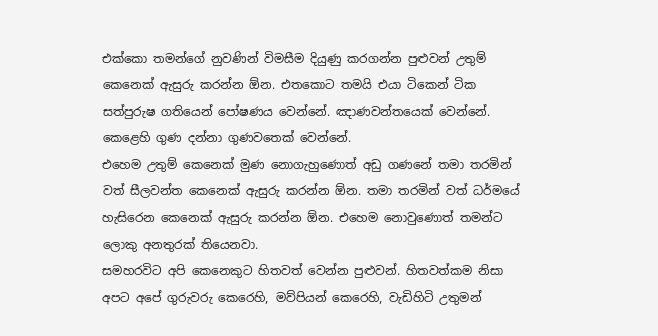එක්කො තමන්ගේ නුවණින් විමසීම දියුණු කරගන්න පුළුවන් උතුම් කෙනෙක් ඇසුරු කරන්න ඕන. එතකොට තමයි එයා ටිකෙන් ටික සත්පුරුෂ ගතියෙන් පෝෂණය වෙන්නේ. ඤාණවන්තයෙක් වෙන්නේ. කෙළෙහි ගුණ දන්නා ගුණවතෙක් වෙන්නේ.
එහෙම උතුම් කෙනෙක් මුණ නොගැහුණොත් අඩු ගණනේ තමා තරමින් වත් සීලවන්ත කෙනෙක් ඇසුරු කරන්න ඕන. තමා තරමින් වත් ධර්මයේ හැසිරෙන කෙනෙක් ඇසුරු කරන්න ඕන. එහෙම නොවුණොත් තමන්ට ලොකු අනතුරක් තියෙනවා.
සමහරවිට අපි කෙනෙකුට හිතවත් වෙන්න පුළුවන්. හිතවත්කම නිසා අපට අපේ ගුරුවරු කෙරෙහි, මව්පියන් කෙරෙහි, වැඩිහිටි උතුමන්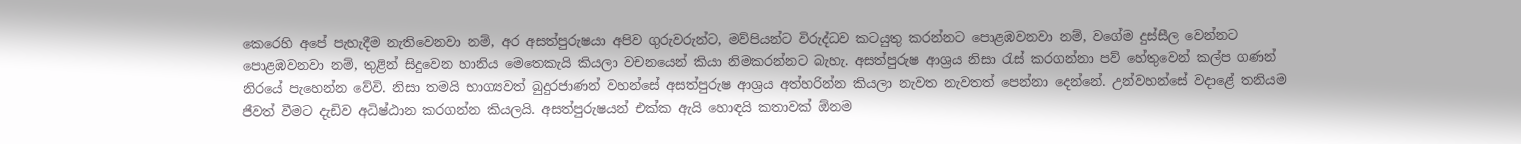කෙරෙහි අපේ පැහැදීම නැතිවෙනවා නම්, අර අසත්පුරුෂයා අපිව ගුරුවරුන්ට, මව්පියන්ට විරුද්ධව කටයුතු කරන්නට පොළඹවනවා නම්, වගේම දුස්සීල වෙන්නට පොළඹවනවා නම්, තුළින් සිදුවෙන හානිය මෙතෙකැයි කියලා වචනයෙන් කියා නිමකරන්නට බැහැ. අසත්පුරුෂ ආශ්‍රය නිසා රැස් කරගන්නා පව් හේතුවෙන් කල්ප ගණන් නිරයේ පැහෙන්න වේවි. නිසා තමයි භාග්‍යවත් බුදුරජාණන් වහන්සේ අසත්පුරුෂ ආශ්‍රය අත්හරින්න කියලා නැවත නැවතත් පෙන්නා දෙන්නේ. උන්වහන්සේ වදාළේ තනියම ජීවත් වීමට දැඩිව අධිෂ්ඨාන කරගන්න කියලයි. අසත්පුරුෂයන් එක්ක ඇයි හොඳයි කතාවක් ඕනම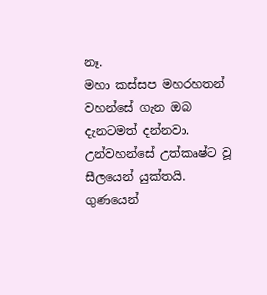නෑ.
මහා කස්සප මහරහතන් වහන්සේ ගැන ඔබ දැනටමත් දන්නවා. උන්වහන්සේ උත්කෘෂ්ට වූ සීලයෙන් යුක්තයි. ගුණයෙන්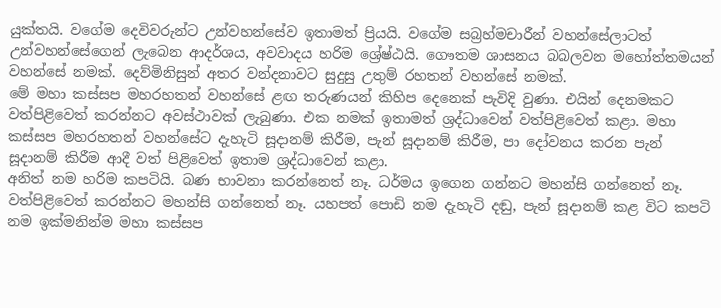යුක්තයි. වගේම දෙවිවරුන්ට උන්වහන්සේව ඉතාමත් ප්‍රියයි. වගේම සබ්‍රහ්මචාරීන් වහන්සේලාටත් උන්වහන්සේගෙන් ලැබෙන ආදර්ශය, අවවාදය හරිම ශ්‍රේෂ්ඨයි. ගෞතම ශාසනය බබලවන මහෝත්තමයන් වහන්සේ නමක්. දෙව්මිනිසුන් අතර වන්දනාවට සුදුසු උතුම් රහතන් වහන්සේ නමක්.
මේ මහා කස්සප මහරහතන් වහන්සේ ළඟ තරුණයන් කිහිප දෙනෙක් පැවිදි වුණා. එයින් දෙනමකට වත්පිළිවෙත් කරන්නට අවස්ථාවක් ලැබුණා. එක නමක් ඉතාමත් ශ්‍රද්ධාවෙන් වත්පිළිවෙත් කළා. මහා කස්සප මහරහතන් වහන්සේට දැහැටි සූදානම් කිරීම, පැන් සූදානම් කිරීම, පා දෝවනය කරන පැන් සූදානම් කිරීම ආදී වත් පිළිවෙත් ඉතාම ශ්‍රද්ධාවෙන් කළා.
අනිත් නම හරිම කපටියි. බණ භාවනා කරන්නෙත් නෑ. ධර්මය ඉගෙන ගන්නට මහන්සි ගන්නෙත් නෑ. වත්පිළිවෙත් කරන්නට මහන්සි ගන්නෙත් නෑ. යහපත් පොඩි නම දැහැටි දඬු, පැන් සූදානම් කළ විට කපටි නම ඉක්මනින්ම මහා කස්සප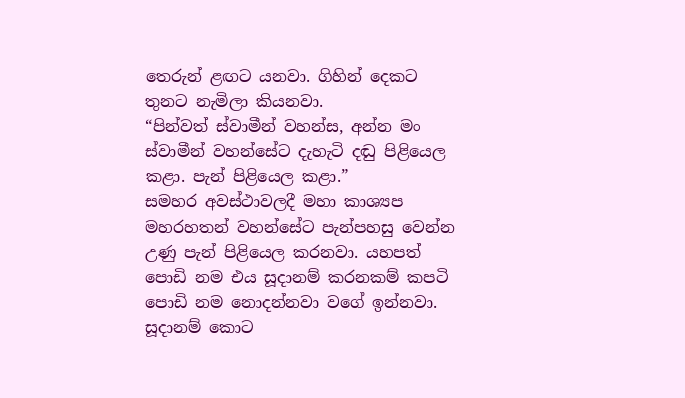තෙරුන් ළඟට යනවා. ගිහින් දෙකට තුනට නැමිලා කියනවා.
“පින්වත් ස්වාමීන් වහන්ස, අන්න මං ස්වාමීන් වහන්සේට දැහැටි දඬු පිළියෙල කළා. පැන් පිළියෙල කළා.”
සමහර අවස්ථාවලදී මහා කාශ්‍යප මහරහතන් වහන්සේට පැන්පහසු වෙන්න උණු පැන් පිළියෙල කරනවා. යහපත් පොඩි නම එය සූදානම් කරනකම් කපටි පොඩි නම නොදන්නවා වගේ ඉන්නවා. සූදානම් කොට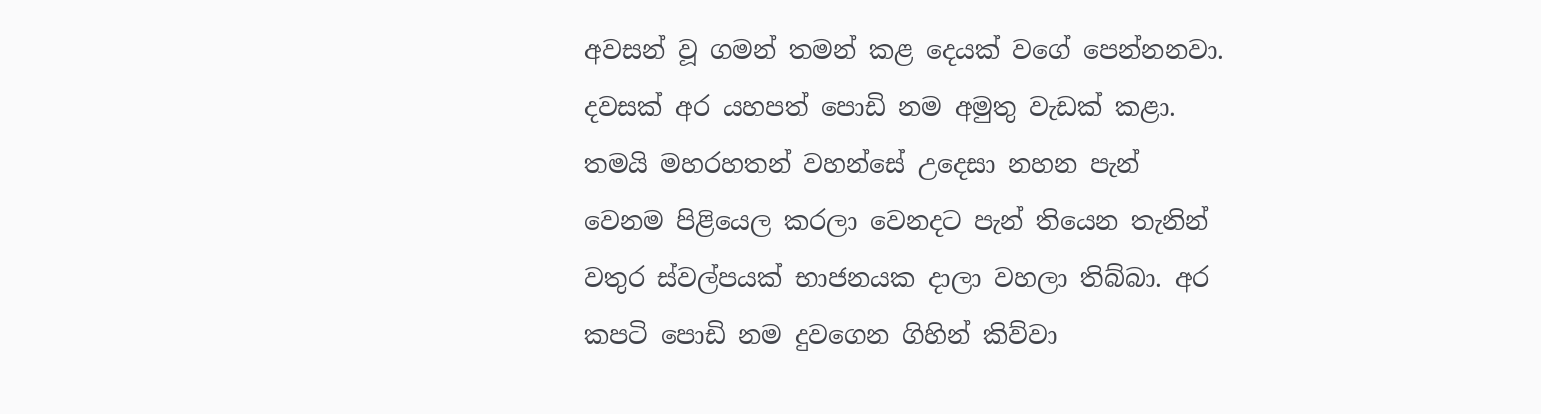අවසන් වූ ගමන් තමන් කළ දෙයක් වගේ පෙන්නනවා.
දවසක් අර යහපත් පොඩි නම අමුතු වැඩක් කළා. තමයි මහරහතන් වහන්සේ උදෙසා නහන පැන් වෙනම පිළියෙල කරලා වෙනදට පැන් තියෙන තැනින් වතුර ස්වල්පයක් භාජනයක දාලා වහලා තිබ්බා. අර කපටි පොඩි නම දුවගෙන ගිහින් කිව්වා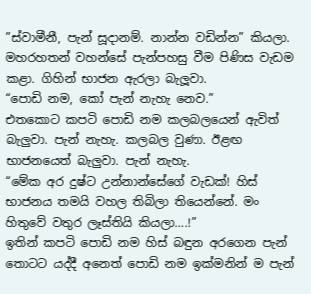”ස්වාමීනී, පැන් සූදානම්. නාන්න වඩින්න” කියලා. මහරහතන් වහන්සේ පැන්පහසු වීම පිණිස වැඩම කළා. ගිහින් භාජන ඇරලා බැලූවා.
“පොඩි නම, කෝ පැන් නැහැ නෙව.”
එතකොට කපටි පොඩි නම කලබලයෙන් ඇවිත් බැලුවා. පැන් නැහැ. කලබල වුණා. ඊළඟ භාජනයෙත් බැලුවා. පැන් නැහැ.
“මේක අර දුෂ්ට උන්නාන්සේගේ වැඩක්! හිස් භාජනය තමයි වහල තිබිලා තියෙන්නේ. මං හිතුවේ වතුර ලෑස්තියි කියලා….!”
ඉතින් කපටි පොඩි නම හිස් බඳුන අරගෙන පැන් තොටට යද්දී අනෙත් පොඩි නම ඉක්මනින් ම පැන්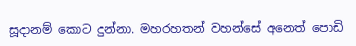සූදානම් කොට දුන්නා. මහරහතන් වහන්සේ අනෙත් පොඩි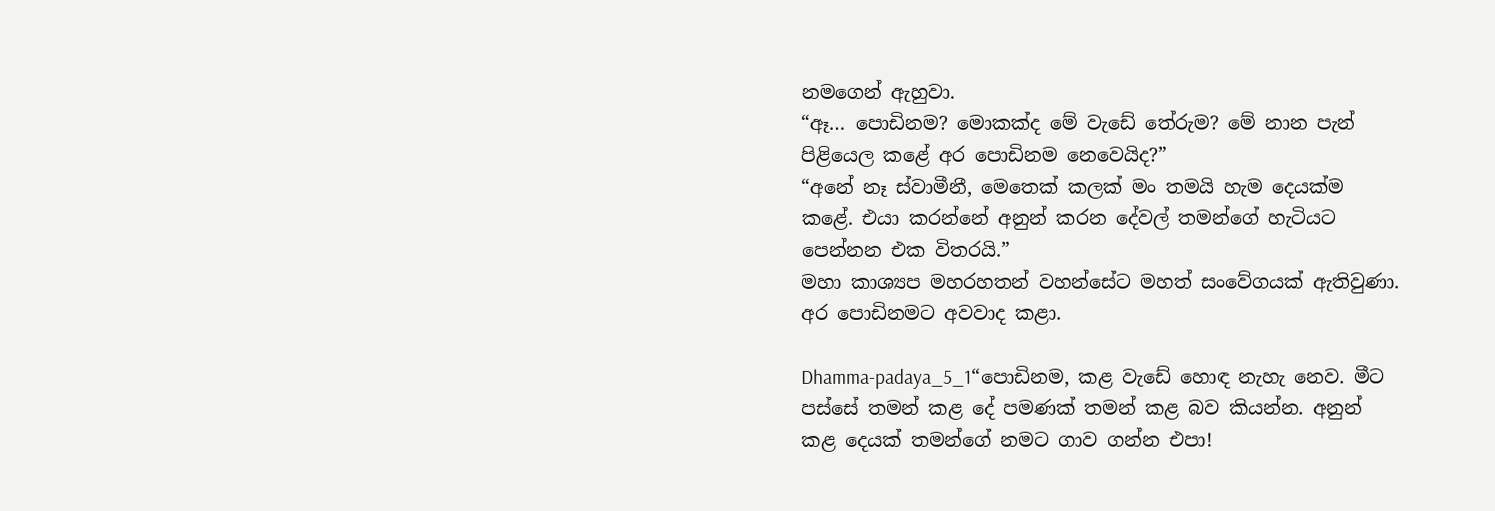නමගෙන් ඇහුවා.
“ඈ… පොඩිනම? මොකක්ද මේ වැඩේ තේරුම? මේ නාන පැන් පිළියෙල කළේ අර පොඩිනම නෙවෙයිද?”
“අනේ නෑ ස්වාමීනී, මෙතෙක් කලක් මං තමයි හැම දෙයක්ම කළේ. එයා කරන්නේ අනුන් කරන දේවල් තමන්ගේ හැටියට පෙන්නන එක විතරයි.”
මහා කාශ්‍යප මහරහතන් වහන්සේට මහත් සංවේගයක් ඇතිවුණා. අර පොඩිනමට අවවාද කළා.

Dhamma-padaya_5_1“පොඩිනම, කළ වැඩේ හොඳ නැහැ නෙව. මීට පස්සේ තමන් කළ දේ පමණක් තමන් කළ බව කියන්න. අනුන් කළ දෙයක් තමන්ගේ නමට ගාව ගන්න එපා!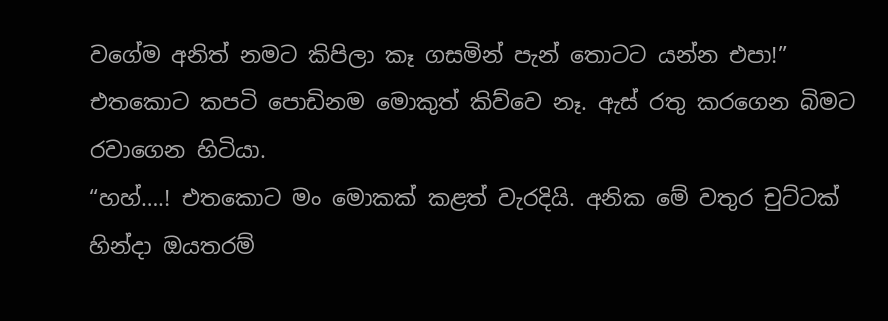වගේම අනිත් නමට කිපිලා කෑ ගසමින් පැන් තොටට යන්න එපා!”
එතකොට කපටි පොඩිනම මොකුත් කිව්වෙ නෑ. ඇස් රතු කරගෙන බිමට රවාගෙන හිටියා.
“හහ්….! එතකොට මං මොකක් කළත් වැරදියි. අනික මේ වතුර චුට්ටක් හින්දා ඔයතරම්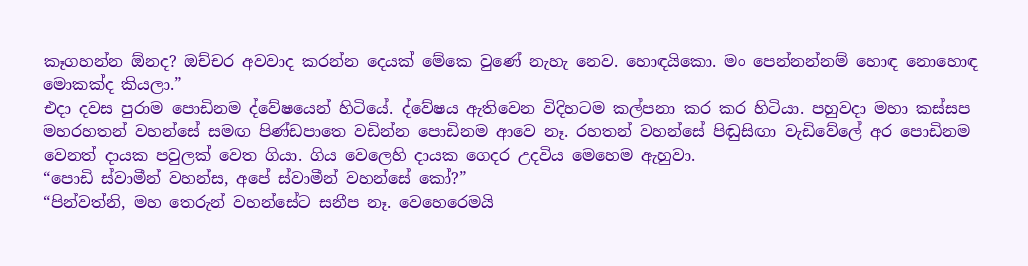කෑගහන්න ඕනද? ඔච්චර අවවාද කරන්න දෙයක් මේකෙ වුණේ නැහැ නෙව. හොඳයිකො. මං පෙන්නන්නම් හොඳ නොහොඳ මොකක්ද කියලා.”
එදා දවස පුරාම පොඩිනම ද්වේෂයෙන් හිටියේ. ද්වේෂය ඇතිවෙන විදිහටම කල්පනා කර කර හිටියා. පහුවදා මහා කස්සප මහරහතන් වහන්සේ සමඟ පිණ්ඩපාතෙ වඩින්න පොඩිනම ආවෙ නෑ. රහතන් වහන්සේ පිඬුසිඟා වැඩිවේලේ අර පොඩිනම වෙනත් දායක පවුලක් වෙත ගියා. ගිය වෙලෙහි දායක ගෙදර උදවිය මෙහෙම ඇහුවා.
“පොඩි ස්වාමීන් වහන්ස, අපේ ස්වාමීන් වහන්සේ කෝ?”
“පින්වත්නි, මහ තෙරුන් වහන්සේට සනීප නෑ. වෙහෙරෙමයි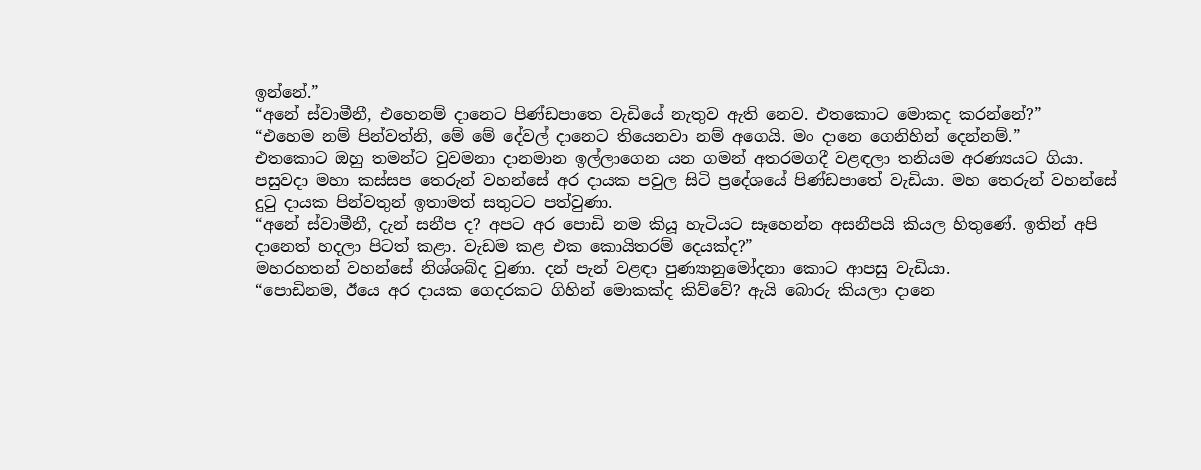ඉන්නේ.”
“අනේ ස්වාමීනී, එහෙනම් දානෙට පිණ්ඩපාතෙ වැඩියේ නැතුව ඇති නෙව. එතකොට මොකද කරන්නේ?”
“එහෙම නම් පින්වත්නි, මේ මේ දේවල් දානෙට තියෙනවා නම් අගෙයි. මං දානෙ ගෙනිහින් දෙන්නම්.”
එතකොට ඔහු තමන්ට වුවමනා දානමාන ඉල්ලාගෙන යන ගමන් අතරමගදී වළඳලා තනියම අරණ්‍යයට ගියා.
පසුවදා මහා කස්සප තෙරුන් වහන්සේ අර දායක පවුල සිටි ප්‍රදේශයේ පිණ්ඩපාතේ වැඩියා. මහ තෙරුන් වහන්සේ දුටු දායක පින්වතුන් ඉතාමත් සතුටට පත්වුණා.
“අනේ ස්වාමීනී, දැන් සනීප ද? අපට අර පොඩි නම කියූ හැටියට සෑහෙන්න අසනීපයි කියල හිතුණේ. ඉතින් අපි දානෙත් හදලා පිටත් කළා. වැඩම කළ එක කොයිතරම් දෙයක්ද?”
මහරහතන් වහන්සේ නිශ්ශබ්ද වුණා. දන් පැන් වළඳා පුණ්‍යානුමෝදනා කොට ආපසු වැඩියා.
“පොඩිනම, ඊයෙ අර දායක ගෙදරකට ගිහින් මොකක්ද කිව්වේ? ඇයි බොරු කියලා දානෙ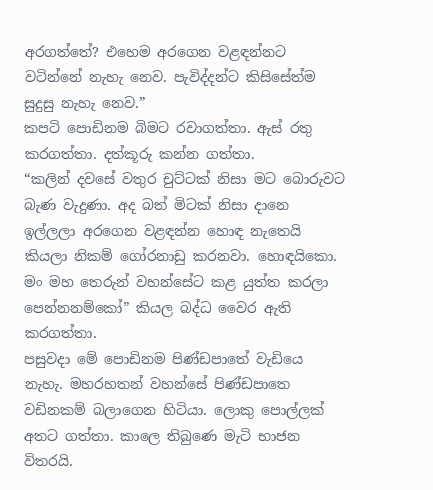අරගත්තේ? එහෙම අරගෙන වළඳන්නට වටින්නේ නැහැ නෙව. පැවිද්දන්ට කිසිසේත්ම සුදුසු නැහැ නෙව.”
කපටි පොඩිනම බිමට රවාගත්තා. ඇස් රතු කරගත්තා. දත්කූරු කන්න ගත්තා.
“කලින් දවසේ වතුර චුට්ටක් නිසා මට බොරුවට බැණ වැදුණා. අද බත් මිටක් නිසා දානෙ ඉල්ලලා අරගෙන වළඳන්න හොඳ නැතෙයි කියලා නිකම් ගෝරනාඩු කරනවා. හොඳයිකො. මං මහ තෙරුන් වහන්සේට කළ යුත්ත කරලා පෙන්නනම්කෝ” කියල බද්ධ වෛර ඇති කරගත්තා.
පසුවදා මේ පොඩිනම පිණ්ඩපාතේ වැඩියෙ නැහැ. මහරහතන් වහන්සේ පිණ්ඩපාතෙ වඩිනකම් බලාගෙන හිටියා. ලොකු පොල්ලක් අතට ගත්තා. කාලෙ තිබුණෙ මැටි භාජන විතරයි.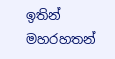ඉතින් මහරහතන්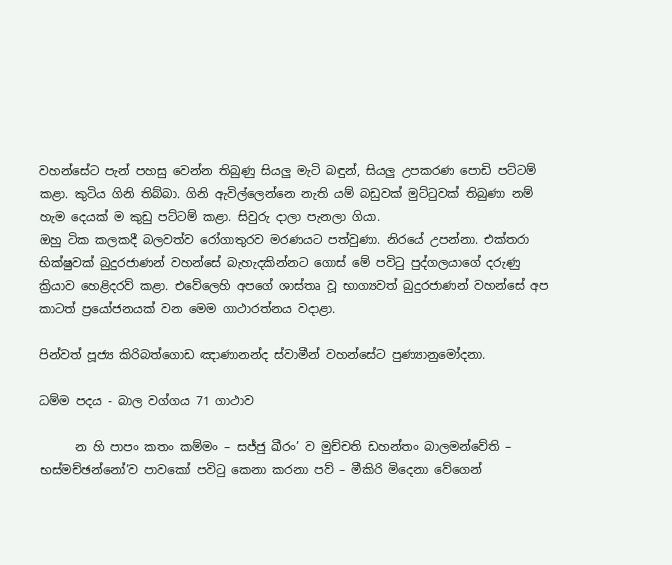වහන්සේට පැන් පහසු වෙන්න තිබුණු සියලු මැටි බඳුන්, සියලු උපකරණ පොඩි පට්ටම් කළා. කුටිය ගිනි තිබ්බා. ගිනි ඇවිල්ලෙන්නෙ නැති යම් බඩුවක් මුට්ටුවක් තිබුණා නම් හැම දෙයක් ම කුඩු පට්ටම් කළා. සිවුරු දාලා පැනලා ගියා.
ඔහු ටික කලකදී බලවත්ව රෝගාතුරව මරණයට පත්වුණා. නිරයේ උපන්නා. එක්තරා භික්ෂුවක් බුදුරජාණන් වහන්සේ බැහැදකින්නට ගොස් මේ පවිටු පුද්ගලයාගේ දරුණු ක්‍රියාව හෙළිදරව් කළා. එවේලෙහි අපගේ ශාස්තෘ වූ භාග්‍යවත් බුදුරජාණන් වහන්සේ අප කාටත් ප්‍රයෝජනයක් වන මෙම ගාථාරත්නය වදාළා.

පින්වත් පූජ්‍ය කිරිබත්ගොඩ ඤාණානන්ද ස්වාමීන් වහන්සේට පුණ්‍යානුමෝදනා.

ධම්ම පදය - බාල වග්ගය 71 ගාථාව

      න හි පාපං කතං කම්මං – සජ්ජු ඛීරං’ ව මුච්චති ඩහන්තං බාලමන්වේති – භස්මච්ඡන්නෝ’ව පාවකෝ පවිටු කෙනා කරනා පව් – මීකිරි මිදෙනා වේගෙන්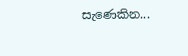සැණෙකින...